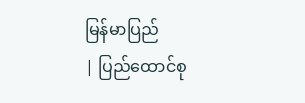မြန်မာပြည်
| ပြည်ထောင်စု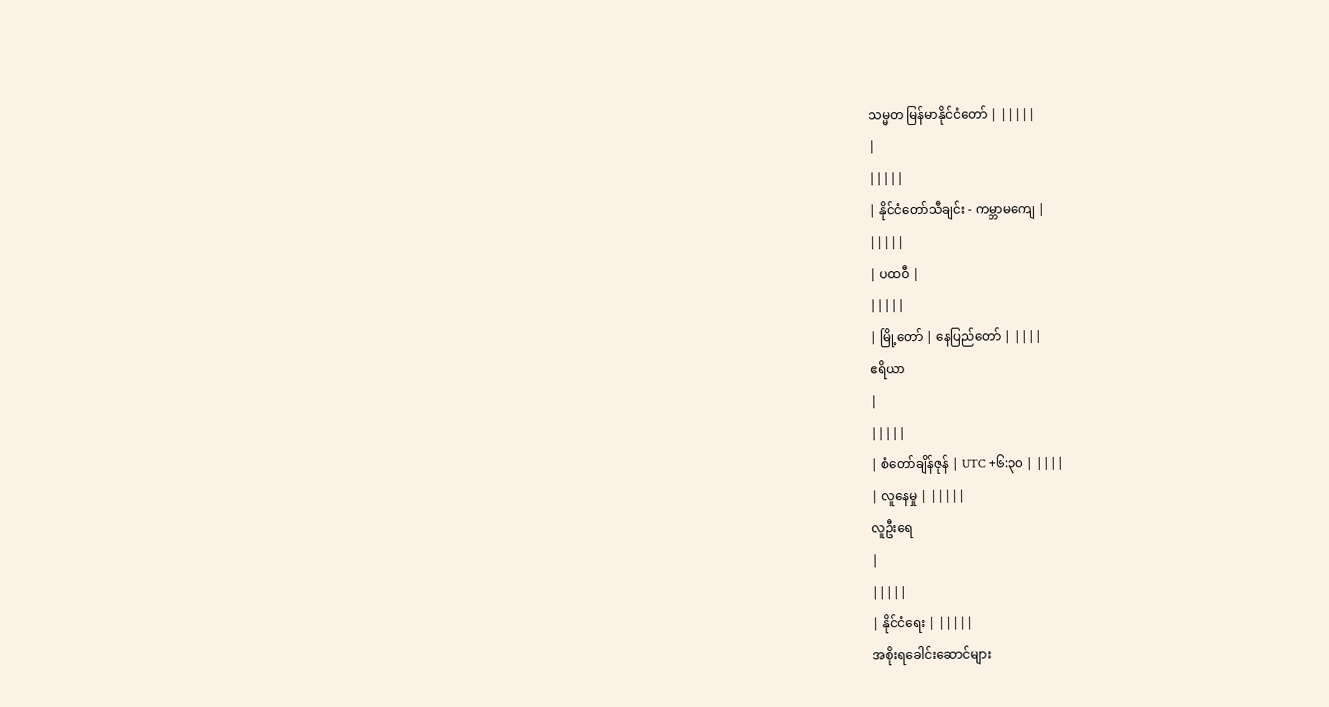သမ္မတ မြန်မာနိုင်ငံတော် | |||||
|
|||||
| နိုင်ငံတော်သီချင်း - ကမ္ဘာမကျေ |
|||||
| ပထဝီ |
|||||
| မြို့တော် | နေပြည်တော် | ||||
ဧရိယာ
|
|||||
| စံတော်ချိန်ဇုန် | UTC +၆:၃၀ | ||||
| လူနေမှု | |||||
လူဦးရေ
|
|||||
| နိုင်ငံရေး | |||||
အစိုးရခေါင်းဆောင်များ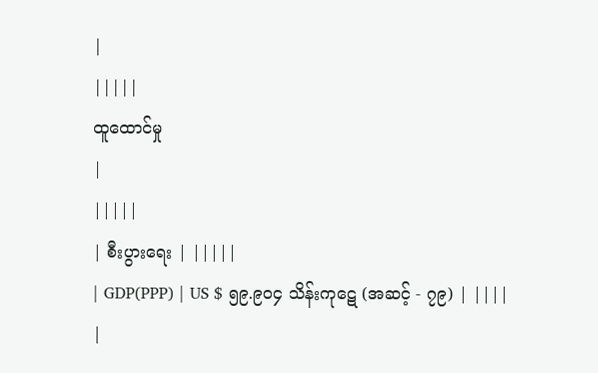|
|||||
ထူထောင်မှု
|
|||||
| စီးပွားရေး | |||||
| GDP(PPP) | US $ ၅၉.၉၀၄ သိန်းကုဋေ (အဆင့် - ၇၉) | ||||
|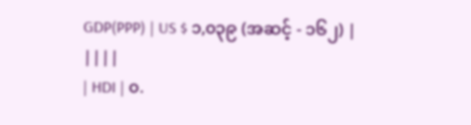GDP(PPP) | US $ ၁,၀၃၉ (အဆင့် - ၁၆၂) | ||||
| HDI | ၀.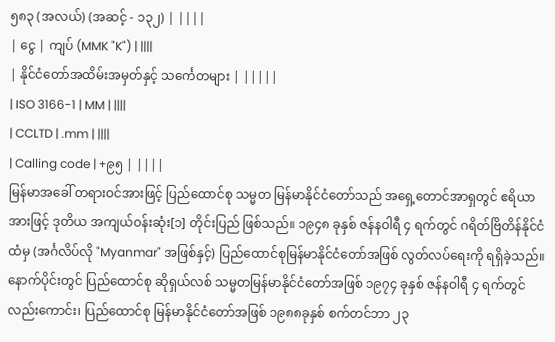၅၈၃ (အလယ်) (အဆင့် - ၁၃၂) | ||||
| ငွေ | ကျပ် (MMK "K") | ||||
| နိုင်ငံတော်အထိမ်းအမှတ်နှင့် သင်္ကေတများ | |||||
| ISO 3166-1 | MM | ||||
| CCLTD | .mm | ||||
| Calling code | +၉၅ | ||||
မြန်မာအခေါ် တရားဝင်အားဖြင့် ပြည်ထောင်စု သမ္မတ မြန်မာနိုင်ငံတော်သည် အရှေ့တောင်အာရှတွင် ဧရိယာအားဖြင့် ဒုတိယ အကျယ်ဝန်းဆုံး[၁] တိုင်းပြည် ဖြစ်သည်။ ၁၉၄၈ ခုနှစ် ဇန်နဝါရီ ၄ ရက်တွင် ဂရိတ်ဗြိတိန်နိုင်ငံထံမှ (အင်္ဂလိပ်လို "Myanmar" အဖြစ်နှင့်) ပြည်ထောင်စုမြန်မာနိုင်ငံတော်အဖြစ် လွတ်လပ်ရေးကို ရရှိခဲ့သည်။ နောက်ပိုင်းတွင် ပြည်ထောင်စု ဆိုရှယ်လစ် သမ္မတမြန်မာနိုင်ငံတော်အဖြစ် ၁၉၇၄ ခုနှစ် ဇန်နဝါရီ ၄ ရက်တွင်လည်းကောင်း၊ ပြည်ထောင်စု မြန်မာနိုင်ငံတော်အဖြစ် ၁၉၈၈ခုနှစ် စက်တင်ဘာ ၂၃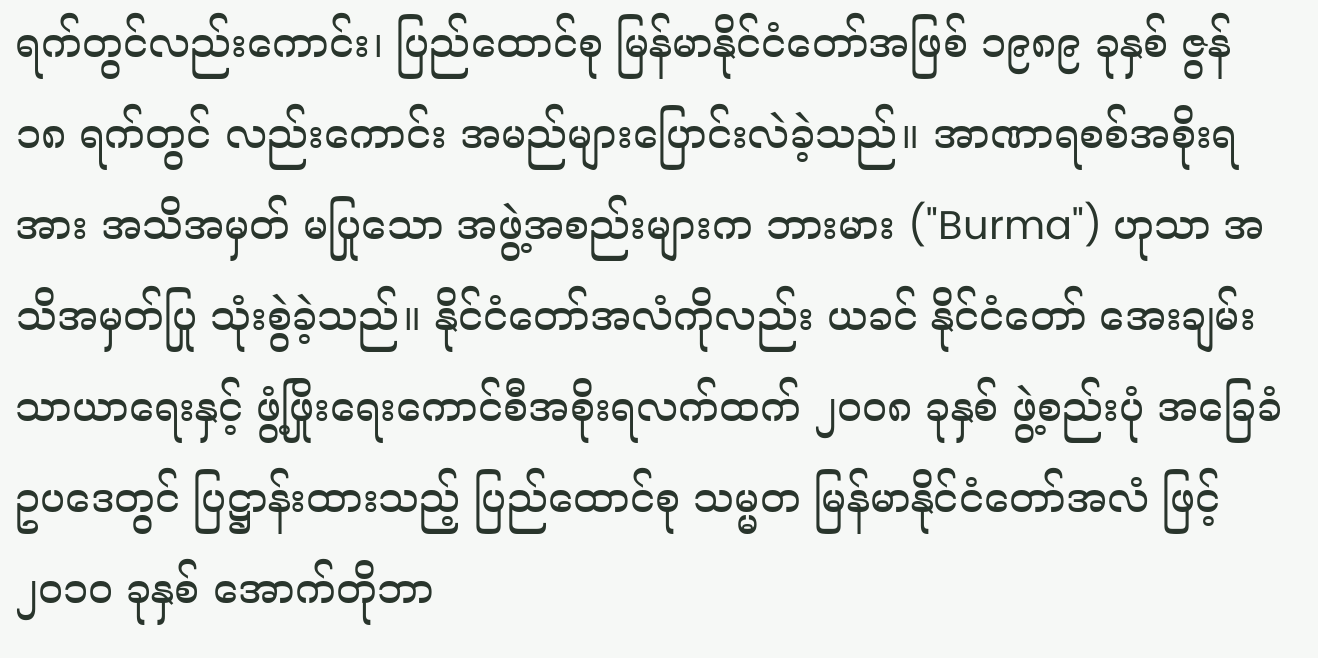ရက်တွင်လည်းကောင်း၊ ပြည်ထောင်စု မြန်မာနိုင်ငံတော်အဖြစ် ၁၉၈၉ ခုနှစ် ဇွန် ၁၈ ရက်တွင် လည်းကောင်း အမည်များပြောင်းလဲခဲ့သည်။ အာဏာရစစ်အစိုးရအား အသိအမှတ် မပြုသော အဖွဲ့အစည်းများက ဘားမား ("Burma") ဟုသာ အသိအမှတ်ပြု သုံးစွဲခဲ့သည်။ နိုင်ငံတော်အလံကိုလည်း ယခင် နိုင်ငံတော် အေးချမ်းသာယာရေးနှင့် ဖွံ့ဖြိုးရေးကောင်စီအစိုးရလက်ထက် ၂၀၀၈ ခုနှစ် ဖွဲ့စည်းပုံ အခြေခံ ဥပဒေတွင် ပြဋ္ဌာန်းထားသည့် ပြည်ထောင်စု သမ္မတ မြန်မာနိုင်ငံတော်အလံ ဖြင့် ၂၀၁၀ ခုနှစ် အောက်တိုဘာ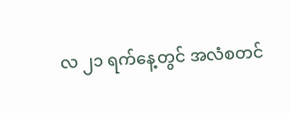လ ၂၁ ရက်နေ့တွင် အလံစတင်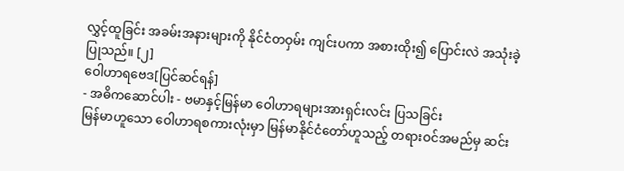လွှင့်ထူခြင်း အခမ်းအနားများကို နိုင်ငံတဝှမ်း ကျင်းပကာ အစားထိုး၍ ပြောင်းလဲ အသုံးခဲ့ပြုသည်။ [၂]
ဝေါဟာရဗေဒ[ပြင်ဆင်ရန်]
- အဓိကဆောင်ပါး - ဗမာနှင့်မြန်မာ ဝေါဟာရများအားရှင်းလင်း ပြသခြင်း
မြန်မာဟူသော ဝေါဟာရစကားလုံးမှာ မြန်မာနိုင်ငံတော်ဟူသည့် တရားဝင်အမည်မှ ဆင်း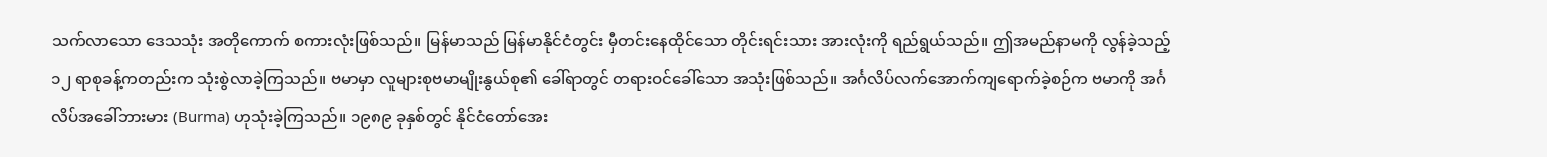သက်လာသော ဒေသသုံး အတိုကောက် စကားလုံးဖြစ်သည်။ မြန်မာသည် မြန်မာနိုင်ငံတွင်း မှီတင်းနေထိုင်သော တိုင်းရင်းသား အားလုံးကို ရည်ရွယ်သည်။ ဤအမည်နာမကို လွန်ခဲ့သည့် ၁၂ ရာစုခန့်ကတည်းက သုံးစွဲလာခဲ့ကြသည်။ ဗမာမှာ လူများစုဗမာမျိုးနွယ်စု၏ ခေါ်ရာတွင် တရားဝင်ခေါ်သော အသုံးဖြစ်သည်။ အင်္ဂလိပ်လက်အောက်ကျရောက်ခဲ့စဉ်က ဗမာကို အင်္ဂလိပ်အခေါ်ဘားမား (Burma) ဟုသုံးခဲ့ကြသည်။ ၁၉၈၉ ခုနှစ်တွင် နိုင်ငံတော်အေး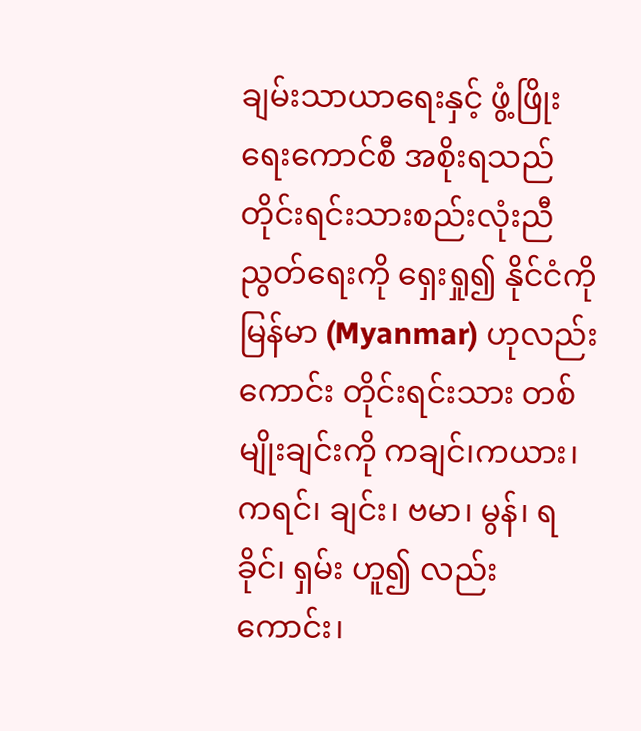ချမ်းသာယာရေးနှင့် ဖွံ့ဖြိုးရေးကောင်စီ အစိုးရသည် တိုင်းရင်းသားစည်းလုံးညီညွတ်ရေးကို ရှေးရှု၍ နိုင်ငံကို မြန်မာ (Myanmar) ဟုလည်းကောင်း တိုင်းရင်းသား တစ်မျိုးချင်းကို ကချင်၊ကယား၊ကရင်၊ ချင်း၊ ဗမာ၊ မွန်၊ ရခိုင်၊ ရှမ်း ဟူ၍ လည်းကောင်း၊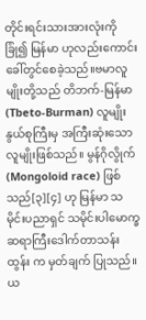တိုင်းရင်းသားအားလုံးကို ခြုံ၍ မြန်မာ ဟုလည်းကောင်း ခေါ်တွင်စေခဲ့သည်။ဗမာလူမျိုးတို့သည် တိဘက်-မြန်မာ(Tbeto-Burman) လူမျိုးနွယ်စုကြီးမှ အကြီးဆုံးသော လူမျိုးဖြစ်သည်။ မွန်ဂိုလွိုက်(Mongoloid race) ဖြစ်သည်[၃][၄] ဟု မြန်မာ သမိုင်းပညာရှင် သမိုင်းပါမောက္ခဆရာကြီးဒေါက်တာသန်းထွန်း က မှတ်ချက် ပြုသည်။ ယ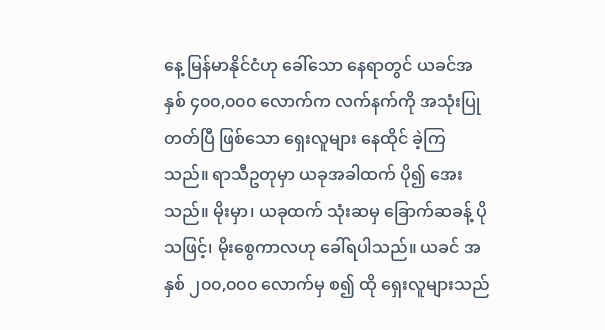နေ့ မြန်မာနိုင်ငံဟု ခေါ်သော နေရာတွင် ယခင်အနှစ် ၄၀၀,၀၀၀ လောက်က လက်နက်ကို အသုံးပြုတတ်ပြီ ဖြစ်သော ရှေးလူများ နေထိုင် ခဲ့ကြသည်။ ရာသီဥတုမှာ ယခုအခါထက် ပို၍ အေးသည်။ မိုးမှာ၊ ယခုထက် သုံးဆမှ ခြောက်ဆခန့် ပိုသဖြင့်၊ မိုးစွေကာလဟု ခေါ်ရပါသည်။ ယခင် အနှစ် ၂၀၀,၀၀၀ လောက်မှ စ၍ ထို ရှေးလူများသည်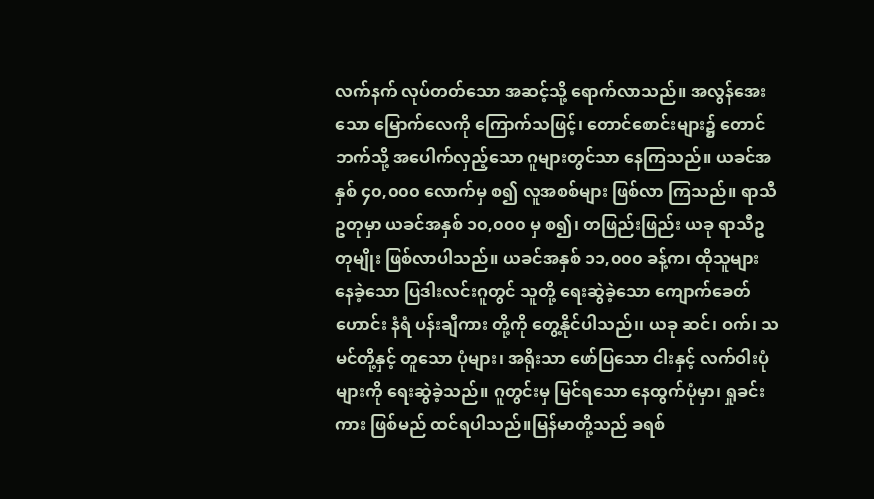လက်နက် လုပ်တတ်သော အဆင့်သို့ ရောက်လာသည်။ အလွန်အေးသော မြောက်လေကို ကြောက်သဖြင့်၊ တောင်စောင်းများ၌ တောင်ဘက်သို့ အပေါက်လှည့်သော ဂူများတွင်သာ နေကြသည်။ ယခင်အနှစ် ၄၀,၀၀၀ လောက်မှ စ၍ လူအစစ်များ ဖြစ်လာ ကြသည်။ ရာသီဥတုမှာ ယခင်အနှစ် ၁၀,၀၀၀ မှ စ၍၊ တဖြည်းဖြည်း ယခု ရာသီဥတုမျိုး ဖြစ်လာပါသည်။ ယခင်အနှစ် ၁၁,၀၀၀ ခန့်က၊ ထိုသူများ နေခဲ့သော ပြဒါးလင်းဂူတွင် သူတို့ ရေးဆွဲခဲ့သော ကျောက်ခေတ်ဟောင်း နံရံ ပန်းချီကား တို့ကို တွေ့နိုင်ပါသည်၊၊ ယခု ဆင်၊ ဝက်၊ သမင်တို့နှင့် တူသော ပုံများ၊ အရိုးသာ ဖော်ပြသော ငါးနှင့် လက်ဝါးပုံများကို ရေးဆွဲခဲ့သည်။ ဂူတွင်းမှ မြင်ရသော နေထွက်ပုံမှာ၊ ရှုခင်းကား ဖြစ်မည် ထင်ရပါသည်။မြန်မာတို့သည် ခရစ်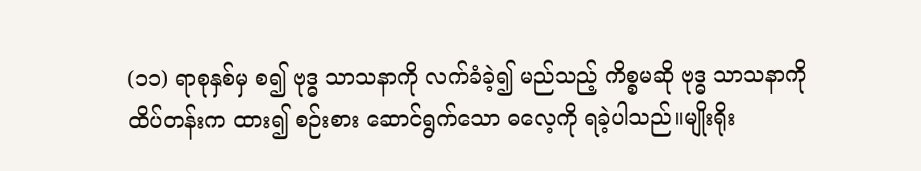(၁၁) ရာစုနှစ်မှ စ၍ ဗုဒ္ဓ သာသနာကို လက်ခံခဲ့၍ မည်သည့် ကိစ္စမဆို ဗုဒ္ဓ သာသနာကို ထိပ်တန်းက ထား၍ စဉ်းစား ဆောင်ရွက်သော ဓလေ့ကို ရခဲ့ပါသည်။မျိုးရိုး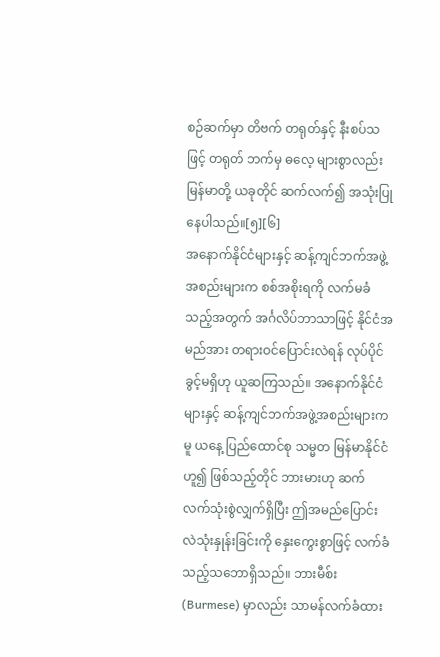စဉ်ဆက်မှာ တိဗက် တရုတ်နှင့် နီးစပ်သဖြင့် တရုတ် ဘက်မှ ဓလေ့ များစွာလည်း မြန်မာတို့ ယခုတိုင် ဆက်လက်၍ အသုံးပြု နေပါသည်။[၅][၆]
အနောက်နိုင်ငံများနှင့် ဆန့်ကျင်ဘက်အဖွဲ့အစည်းများက စစ်အစိုးရကို လက်မခံသည့်အတွက် အင်္ဂလိပ်ဘာသာဖြင့် နိုင်ငံအမည်အား တရားဝင်ပြောင်းလဲရန် လုပ်ပိုင်ခွင့်မရှိဟု ယူဆကြသည်။ အနောက်နိုင်ငံများနှင့် ဆန့်ကျင်ဘက်အဖွဲ့အစည်းများကမူ ယနေ့ ပြည်ထောင်စု သမ္မတ မြန်မာနိုင်ငံဟူ၍ ဖြစ်သည့်တိုင် ဘားမားဟု ဆက်လက်သုံးစွဲလျှက်ရှိပြီး ဤအမည်ပြောင်းလဲသုံးနှုန်းခြင်းကို နှေးကွေးစွာဖြင့် လက်ခံသည့်သဘောရှိသည်။ ဘားမီစ်း (Burmese) မှာလည်း သာမန်လက်ခံထား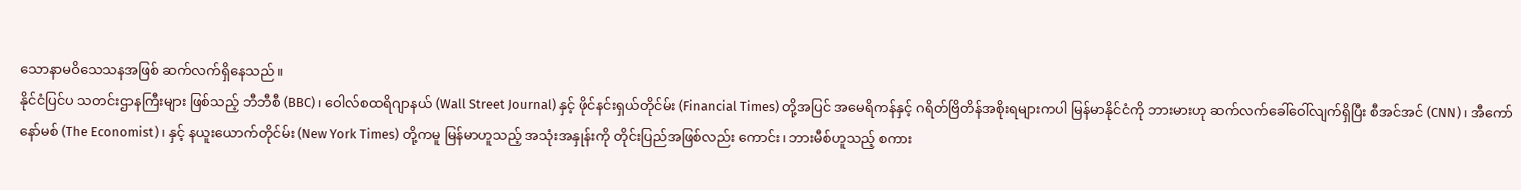သောနာမဝိသေသနအဖြစ် ဆက်လက်ရှိနေသည်။
နိုင်ငံပြင်ပ သတင်းဌာနကြီးများ ဖြစ်သည့် ဘီဘီစီ (BBC)၊ ဝေါလ်စထရိဂျာနယ် (Wall Street Journal) နှင့် ဖိုင်နင်းရှယ်တိုင်မ်း (Financial Times) တို့အပြင် အမေရိကန်နှင့် ဂရိတ်ဗြိတိန်အစိုးရများကပါ မြန်မာနိုင်ငံကို ဘားမားဟု ဆက်လက်ခေါ်ဝေါ်လျက်ရှိပြီး စီအင်အင် (CNN)၊ အီကော်နော်မစ် (The Economist)၊ နှင့် နယူးယောက်တိုင်မ်း (New York Times) တို့ကမူ မြန်မာဟူသည့် အသုံးအနှုန်းကို တိုင်းပြည်အဖြစ်လည်း ကောင်း၊ ဘားမီစ်ဟူသည့် စကား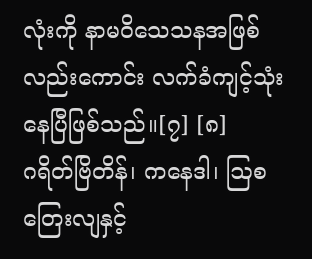လုံးကို နာမဝိသေသနအဖြစ်လည်းကောင်း လက်ခံကျင့်သုံးနေပြီဖြစ်သည်။[၇] [၈]
ဂရိတ်ဗြိတိန်၊ ကနေဒါ၊ ဩစတြေးလျနှင့်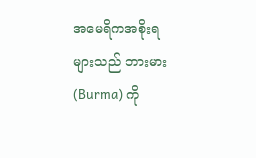အမေရိကအစိုးရများသည် ဘားမား (Burma) ကို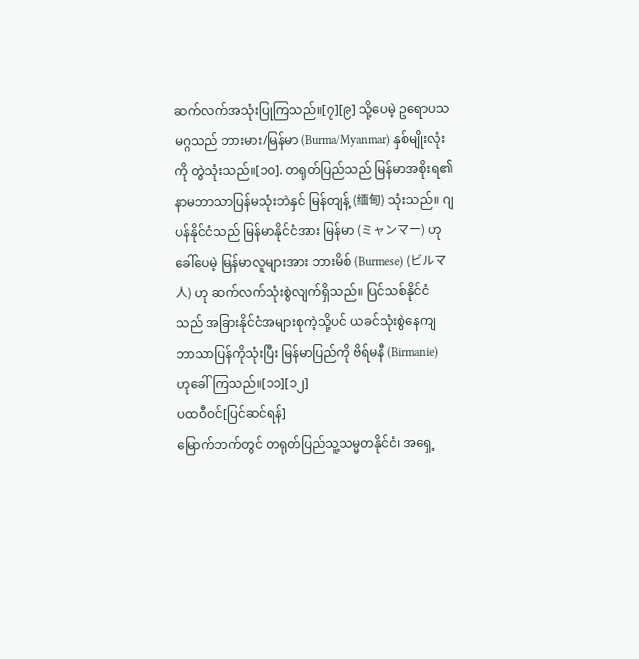ဆက်လက်အသုံးပြုကြသည်။[၇][၉] သို့ပေမဲ့ ဥရောပသမဂ္ဂသည် ဘားမား/မြန်မာ (Burma/Myanmar) နှစ်မျိုးလုံးကို တွဲသုံးသည်။[၁၀]. တရုတ်ပြည်သည် မြန်မာအစိုးရ၏ နာမဘာသာပြန်မသုံးဘဲနှင် မြန်တျန့် (缅甸) သုံးသည်။ ဂျပန်နိုင်ငံသည် မြန်မာနိုင်ငံအား မြန်မာ (ミャンマー) ဟုခေါ်ပေမဲ့ မြန်မာလူများအား ဘားမိစ် (Burmese) (ビルマ人) ဟု ဆက်လက်သုံးစွဲလျက်ရှိသည်။ ပြင်သစ်နိုင်ငံသည် အခြားနိုင်ငံအများစုကဲ့သို့ပင် ယခင်သုံးစွဲနေကျ ဘာသာပြန်ကိုသုံးပြီး မြန်မာပြည်ကို ဗိရ်မနီ (Birmanie) ဟုခေါ်ကြသည်။[၁၁][၁၂]
ပထဝီဝင်[ပြင်ဆင်ရန်]
မြောက်ဘက်တွင် တရုတ်ပြည်သူ့သမ္မတနိုင်ငံ၊ အရှေ့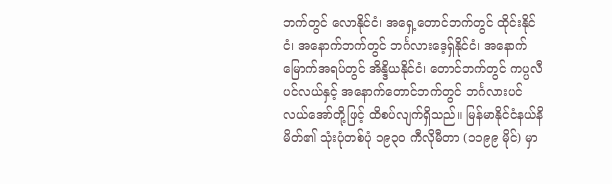ဘက်တွင် လောနိုင်ငံ၊ အရှေ့တောင်ဘက်တွင် ထိုင်းနိုင်ငံ၊ အနောက်ဘက်တွင် ဘင်္ဂလားဒေ့ရှ်နိုင်ငံ၊ အနောက်မြောက်အရပ်တွင် အိန္ဒိယနိုင်ငံ၊ တောင်ဘက်တွင် ကပ္ပလီပင်လယ်နှင့် အနောက်တောင်ဘက်တွင် ဘင်္ဂလားပင်လယ်အော်တို့ဖြင့် ထိစပ်လျက်ရှိသည်။ မြန်မာနိုင်ငံနယ်နိမိတ်၏ သုံးပုံတစ်ပုံ ၁၉၃ဝ ကီလိုမီတာ (၁၁၉၉ မိုင်) မှာ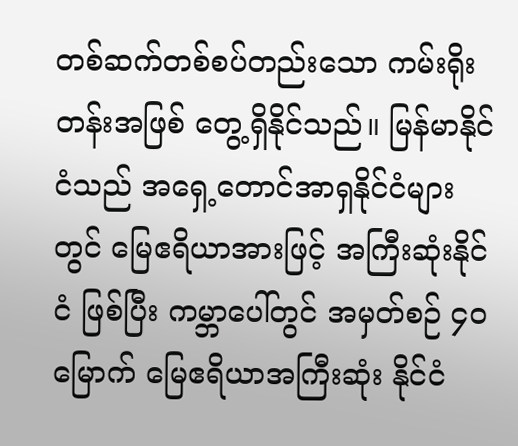တစ်ဆက်တစ်စပ်တည်းသော ကမ်းရိုးတန်းအဖြစ် တွေ့ရှိနိုင်သည်။ မြန်မာနိုင်ငံသည် အရှေ့တောင်အာရှနိုင်ငံများတွင် မြေဧရိယာအားဖြင့် အကြီးဆုံးနိုင်ငံ ဖြစ်ပြီး ကမ္ဘာပေါ်တွင် အမှတ်စဉ် ၄၀ မြောက် မြေဧရိယာအကြီးဆုံး နိုင်ငံ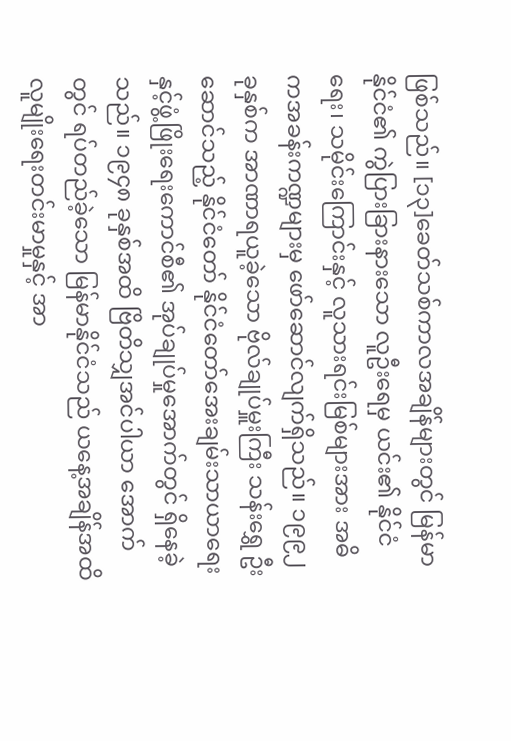ဖြစ်သည်။ [၁၃]ခေတ်သစ်ကာလအချိန်များတွင် မြန်မာနိုင်ငံ၏ ကွဲပြားခြားနားသော လူဦးရေမှ ယင်း၏ နိုင်ငံရေး၊ သမိုင်းကြောင်းနှင့် လူသားရင်းမြစ်များအား အဓိကအခန်းကဏ္ဍများမှ ဖော်ဆောင်လျက်ရှိသည်။ ၁၉၉၂ ခုနှစ်က အာဏာရယူခဲ့သော ဗိုလ်ချုပ်မှူးကြီး သန်းရွှေ ဦးဆောင်သည့် နိုင်ငံတော် နိုင်ငံတော်အေးချမ်းသာယာရေးနှင့်ဖွံ့ဖြိုးရေးကောင်စီ၏ အုပ်ချုပ်မှုအောက်တွင် ရှိနေခဲ့သည်။ ၁၉၄၈ ခုနှစ်အထိ ဗြိတိသျှအင်ပါယာ အောက်တွင် ရပ်တည်ခဲ့သော မြန်မာနိုင်ငံသည် ယနေ့အချိန်အထိ လူမျိုးရေးတင်းမာမှုနှင့် အာ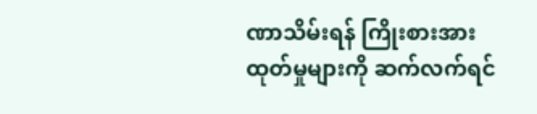ဏာသိမ်းရန် ကြိုးစားအားထုတ်မှုများကို ဆက်လက်ရင်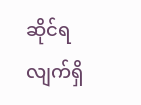ဆိုင်ရလျက်ရှိ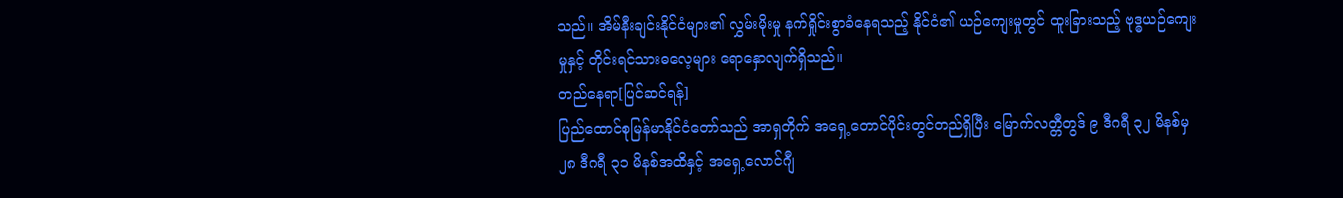သည်။ အိမ်နီးချင်းနိုင်ငံများ၏ လွှမ်းမိုးမှု နက်ရှိုင်းစွာခံနေရသည့် နိုင်ငံ၏ ယဉ်ကျေးမှုတွင် ထူးခြားသည့် ဗုဒ္ဓယဉ်ကျေးမှုနှင့် တိုင်းရင်သားဓလေ့များ ရောနှောလျက်ရှိသည်။
တည်နေရာ[ပြင်ဆင်ရန်]
ပြည်ထောင်စုမြန်မာနိုင်ငံတော်သည် အာရှတိုက် အရှေ့တောင်ပိုင်းတွင်တည်ရှိပြီး မြောက်လတ္တီတွဒ် ၉ ဒီဂရီ ၃၂ မိနစ်မှ ၂၈ ဒီဂရီ ၃၁ မိနစ်အထိနှင့် အရှေ့လောင်ဂျီ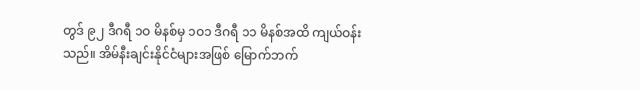တွဒ် ၉၂ ဒီဂရီ ၁ဝ မိနစ်မှ ၁ဝ၁ ဒီဂရီ ၁၁ မိနစ်အထိ ကျယ်ဝန်းသည်။ အိမ်နီးချင်းနိုင်ငံများအဖြစ် မြောက်ဘက်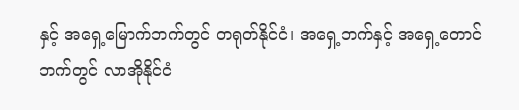နှင့် အရှေ့မြောက်ဘက်တွင် တရုတ်နိုင်ငံ၊ အရှေ့ဘက်နှင့် အရှေ့တောင်ဘက်တွင် လာအိုနိုင်ငံ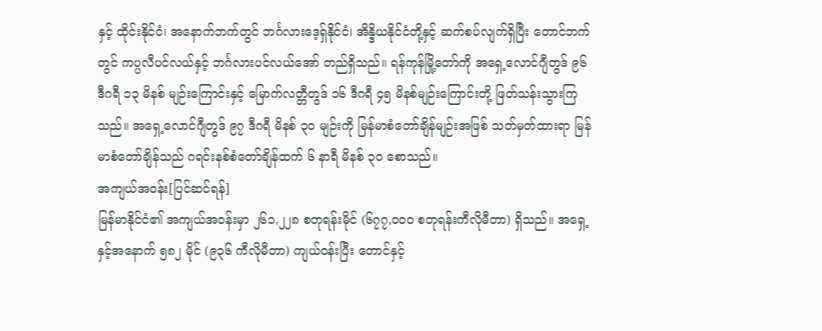နှင့် ထိုင်းနိုင်ငံ၊ အနောက်ဘက်တွင် ဘင်္ဂလားဒေ့ရှ်နိုင်ငံ၊ အိန္ဒိယနိုင်ငံတို့နှင့် ဆက်စပ်လျက်ရှိပြီး တောင်ဘက်တွင် ကပ္ပလီပင်လယ်နှင့် ဘင်္ဂလားပင်လယ်အော် တည်ရှိသည်။ ရန်ကုန်မြို့တော်ကို အရှေ့လောင်ဂျီတွဒ် ၉၆ ဒီဂရီ ၁၃ မိနစ် မျဉ်းကြောင်းနှင့် မြောက်လတ္တီတွဒ် ၁၆ ဒီဂရီ ၄၅ မိနစ်မျဉ်းကြောင်းတို့ ဖြတ်သန်းသွားကြသည်။ အရှေ့လောင်ဂျီတွဒ် ၉၇ ဒီဂရီ မိနစ် ၃ဝ မျဉ်းကို မြန်မာစံတော်ချိန်မျဉ်းအဖြစ် သတ်မှတ်ထားရာ မြန်မာစံတော်ချိန်သည် ဂရင်းနစ်စံတော်ချိန်ထက် ၆ နာရီ မိနစ် ၃ဝ စောသည်။
အကျယ်အဝန်း[ပြင်ဆင်ရန်]
မြန်မာနိုင်ငံ၏ အကျယ်အဝန်းမှာ ၂၆၁,၂၂၈ စတုရန်းမိုင် (၆၇၇,ဝဝဝ စတုရန်းကီလိုမီတာ) ရှိသည်။ အရှေ့နှင့်အနောက် ၅၈၂ မိုင် (၉၃၆ ကီလိုမီတာ) ကျယ်ဝန်းပြီး တောင်နှင့်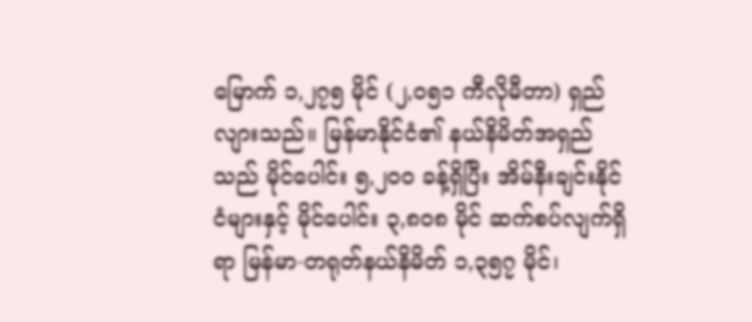မြောက် ၁,၂၇၅ မိုင် (၂,ဝ၅၁ ကီလိုမီတာ) ရှည်လျားသည်။ မြန်မာနိုင်ငံ၏ နယ်နိမိတ်အရှည်သည် မိုင်ပေါင်း ၅,၂ဝဝ ခန့်ရှိပြီး အိမ်နီးချင်းနိုင်ငံများနှင့် မိုင်ပေါင်း ၃,၈ဝ၈ မိုင် ဆက်စပ်လျက်ရှိရာ မြန်မာ-တရုတ်နယ်နိမိတ် ၁,၃၅၇ မိုင်၊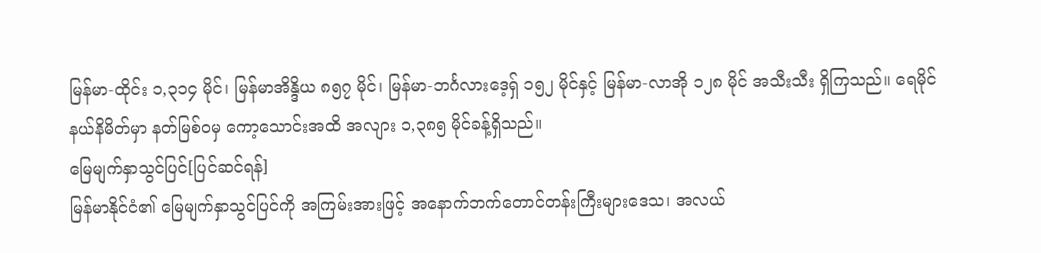မြန်မာ-ထိုင်း ၁,၃၁၄ မိုင်၊ မြန်မာအိန္ဒိယ ၈၅၇ မိုင်၊ မြန်မာ-ဘင်္ဂလားဒေ့ရှ် ၁၅၂ မိုင်နှင့် မြန်မာ-လာအို ၁၂၈ မိုင် အသီးသီး ရှိကြသည်။ ရေမိုင်နယ်နိမိတ်မှာ နတ်မြစ်ဝမှ ကော့သောင်းအထိ အလျား ၁,၃၈၅ မိုင်ခန့်ရှိသည်။
မြေမျက်နှာသွင်ပြင်[ပြင်ဆင်ရန်]
မြန်မာနိုင်ငံ၏ မြေမျက်နှာသွင်ပြင်ကို အကြမ်းအားဖြင့် အနောက်ဘက်တောင်တန်းကြီးများဒေသ၊ အလယ်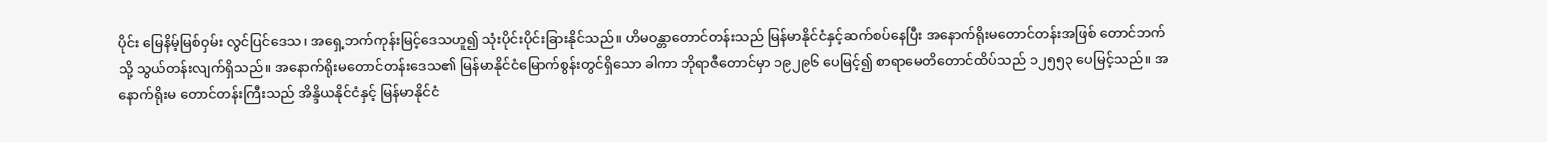ပိုင်း မြေနိမ့်မြစ်ဝှမ်း လွင်ပြင်ဒေသ၊ အရှေ့ဘက်ကုန်းမြင့်ဒေသဟူ၍ သုံးပိုင်းပိုင်းခြားနိုင်သည်။ ဟိမဝန္တာတောင်တန်းသည် မြန်မာနိုင်ငံနှင့်ဆက်စပ်နေပြီး အနောက်ရိုးမတောင်တန်းအဖြစ် တောင်ဘက်သို့ သွယ်တန်းလျက်ရှိသည်။ အနောက်ရိုးမတောင်တန်းဒေသ၏ မြန်မာနိုင်ငံမြောက်စွန်းတွင်ရှိသော ခါကာ ဘိုရာဇီတောင်မှာ ၁၉၂၉၆ ပေမြင့်၍ စာရာမေတိတောင်ထိပ်သည် ၁၂၅၅၃ ပေမြင့်သည်။ အနောက်ရိုးမ တောင်တန်းကြီးသည် အိန္ဒိယနိုင်ငံနှင့် မြန်မာနိုင်ငံ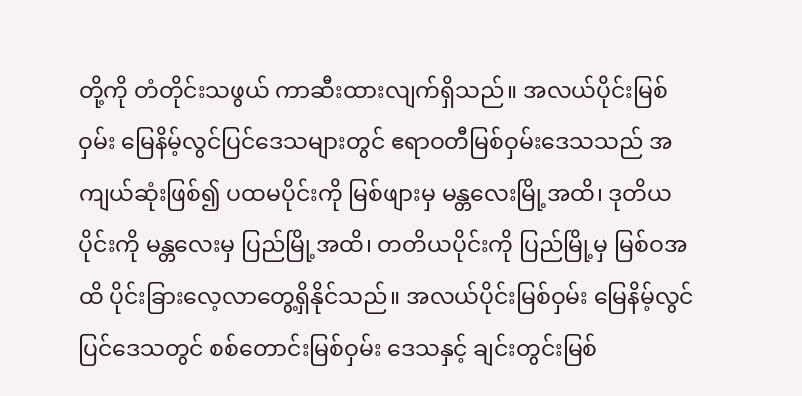တို့ကို တံတိုင်းသဖွယ် ကာဆီးထားလျက်ရှိသည်။ အလယ်ပိုင်းမြစ်ဝှမ်း မြေနိမ့်လွင်ပြင်ဒေသများတွင် ဧရာဝတီမြစ်ဝှမ်းဒေသသည် အကျယ်ဆုံးဖြစ်၍ ပထမပိုင်းကို မြစ်ဖျားမှ မန္တလေးမြို့အထိ၊ ဒုတိယပိုင်းကို မန္တလေးမှ ပြည်မြို့အထိ၊ တတိယပိုင်းကို ပြည်မြို့မှ မြစ်ဝအထိ ပိုင်းခြားလေ့လာတွေ့ရှိနိုင်သည်။ အလယ်ပိုင်းမြစ်ဝှမ်း မြေနိမ့်လွင်ပြင်ဒေသတွင် စစ်တောင်းမြစ်ဝှမ်း ဒေသနှင့် ချင်းတွင်းမြစ်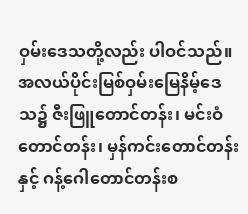ဝှမ်းဒေသတို့လည်း ပါဝင်သည်။အလယ်ပိုင်းမြစ်ဝှမ်းမြေနိမ့်ဒေသ၌ ဇီးဖြူတောင်တန်း၊ မင်းဝံတောင်တန်း၊ မှန်ကင်းတောင်တန်းနှင့် ဂန့်ဂေါတောင်တန်းစ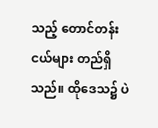သည့် တောင်တန်းငယ်များ တည်ရှိသည်။ ထိုဒေသ၌ ပဲ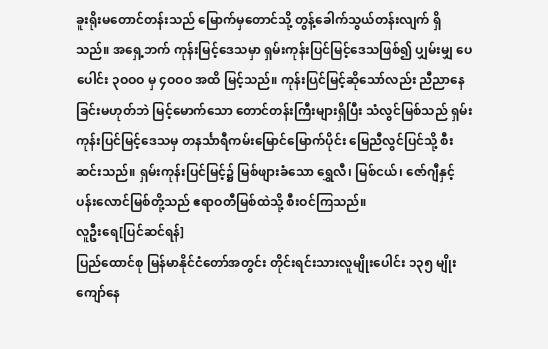ခူးရိုးမတောင်တန်းသည် မြောက်မှတောင်သို့ တွန့်ခေါက်သွယ်တန်းလျက် ရှိသည်။ အရှေ့ဘက် ကုန်းမြင့်ဒေသမှာ ရှမ်းကုန်းပြင်မြင့်ဒေသဖြစ်၍ ပျှမ်းမျှ ပေပေါင်း ၃ဝဝဝ မှ ၄ဝဝဝ အထိ မြင့်သည်။ ကုန်းပြင်မြင့်ဆိုသော်လည်း ညီညာနေခြင်းမဟုတ်ဘဲ မြင့်မောက်သော တောင်တန်းကြီးများရှိပြီး သံလွင်မြစ်သည် ရှမ်းကုန်းပြင်မြင့်ဒေသမှ တနင်္သာရီကမ်းမြောင်မြောက်ပိုင်း မြေညီလွင်ပြင်သို့ စီးဆင်းသည်။ ရှမ်းကုန်းပြင်မြင့်၌ မြစ်ဖျားခံသော ရွှေလီ၊ မြစ်ငယ်၊ ဇော်ဂျီနှင့် ပန်းလောင်မြစ်တို့သည် ဧရာဝတီမြစ်ထဲသို့ စီးဝင်ကြသည်။
လူဦးရေ[ပြင်ဆင်ရန်]
ပြည်ထောင်စု မြန်မာနိုင်ငံတော်အတွင်း တိုင်းရင်းသားလူမျိုးပေါင်း ၁၃၅ မျိုးကျော်နေ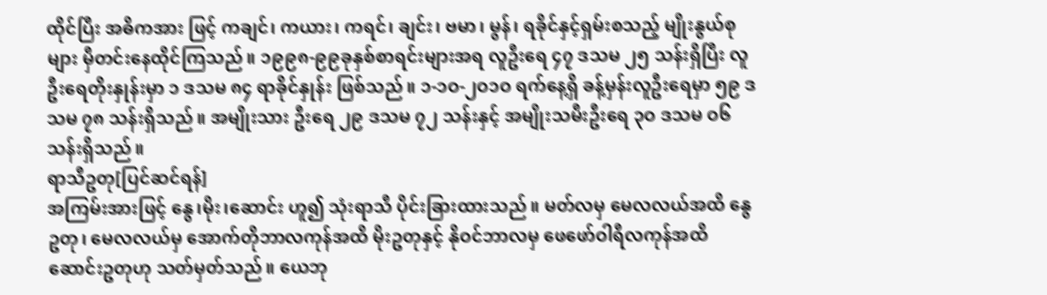ထိုင်ပြီး အဓိကအား ဖြင့် ကချင်၊ ကယား၊ ကရင်၊ ချင်း၊ ဗမာ၊ မွန်၊ ရခိုင်နှင့်ရှမ်းစသည့် မျိုးနွယ်စုများ မှီတင်းနေထိုင်ကြသည်။ ၁၉၉၈-၉၉ခုနှစ်စာရင်းများအရ လူဦးရေ ၄၇ ဒသမ ၂၅ သန်းရှိပြီး လူဦးရေတိုးနှုန်းမှာ ၁ ဒသမ ၈၄ ရာခိုင်နှုန်း ဖြစ်သည်။ ၁-၁ဝ-၂ဝ၁ဝ ရက်နေ့ရှိ ခန့်မှန်းလူဦးရေမှာ ၅၉ ဒသမ ၇၈ သန်းရှိသည်။ အမျိုးသား ဦးရေ ၂၉ ဒသမ ၇၂ သန်းနှင့် အမျိုးသမီးဦးရေ ၃ဝ ဒသမ ဝ၆ သန်းရှိသည်။
ရာသီဥတု[ပြင်ဆင်ရန်]
အကြမ်းအားဖြင့် နွေ၊မိုး၊ဆောင်း ဟူ၍ သုံးရာသီ ပိုင်းခြားထားသည်။ မတ်လမှ မေလလယ်အထိ နွေဥတု၊ မေလလယ်မှ အောက်တိုဘာလကုန်အထိ မိုးဥတုနှင့် နိုဝင်ဘာလမှ ဖေဖော်ဝါရီလကုန်အထိ ဆောင်းဥတုဟု သတ်မှတ်သည်။ ယေဘု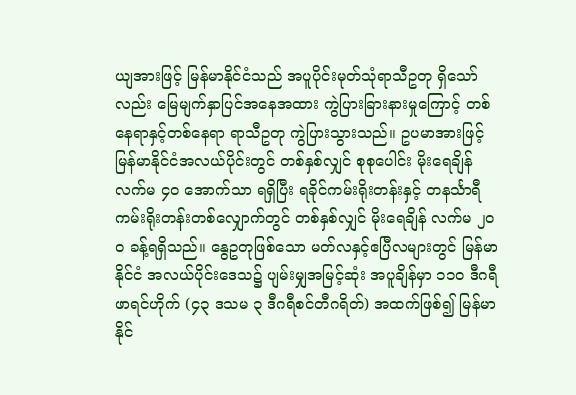ယျအားဖြင့် မြန်မာနိုင်ငံသည် အပူပိုင်းမုတ်သုံရာသီဥတု ရှိသော်လည်း မြေမျက်နှာပြင်အနေအထား ကွဲပြားခြားနားမှုကြောင့် တစ်နေရာနှင့်တစ်နေရာ ရာသီဥတု ကွဲပြားသွားသည်။ ဥပမာအားဖြင့် မြန်မာနိုင်ငံအလယ်ပိုင်းတွင် တစ်နှစ်လျှင် စုစုပေါင်း မိုးရေချိန်လက်မ ၄ဝ အောက်သာ ရရှိပြီး ရခိုင်ကမ်းရိုးတန်းနှင့် တနင်္သာရီကမ်းရိုးတန်းတစ်လျှောက်တွင် တစ်နှစ်လျှင် မိုးရေချိန် လက်မ ၂ဝဝ ခန့်ရရှိသည်။ နွေဥတုဖြစ်သော မတ်လနှင့်ဧပြီလများတွင် မြန်မာနိုင်ငံ အလယ်ပိုင်းဒေသ၌ ပျမ်းမျှအမြင့်ဆုံး အပူချိန်မှာ ၁၁ဝ ဒီဂရီဖာရင်ဟိုက် (၄၃ ဒသမ ၃ ဒီဂရီစင်တီဂရိတ်) အထက်ဖြစ်၍ မြန်မာနိုင်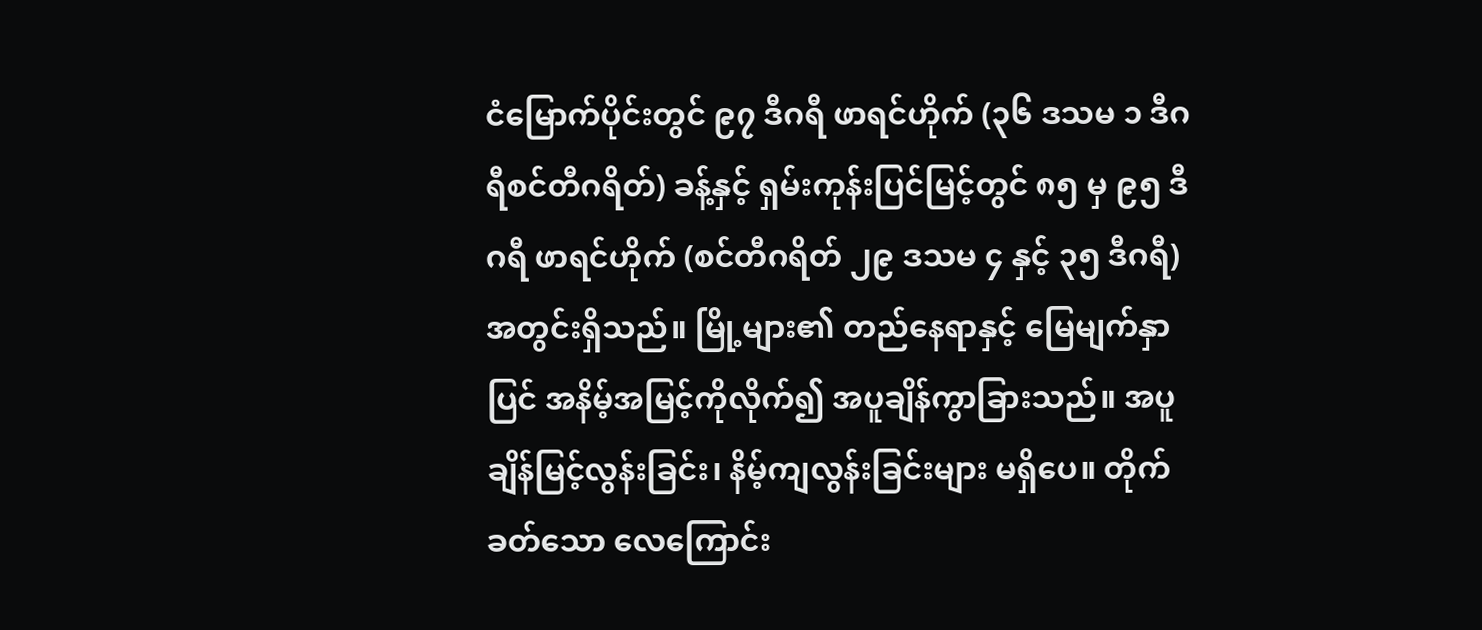ငံမြောက်ပိုင်းတွင် ၉၇ ဒီဂရီ ဖာရင်ဟိုက် (၃၆ ဒသမ ၁ ဒီဂရီစင်တီဂရိတ်) ခန့်နှင့် ရှမ်းကုန်းပြင်မြင့်တွင် ၈၅ မှ ၉၅ ဒီဂရီ ဖာရင်ဟိုက် (စင်တီဂရိတ် ၂၉ ဒသမ ၄ နှင့် ၃၅ ဒီဂရီ) အတွင်းရှိသည်။ မြို့များ၏ တည်နေရာနှင့် မြေမျက်နှာပြင် အနိမ့်အမြင့်ကိုလိုက်၍ အပူချိန်ကွာခြားသည်။ အပူချိန်မြင့်လွန်းခြင်း၊ နိမ့်ကျလွန်းခြင်းများ မရှိပေ။ တိုက်ခတ်သော လေကြောင်း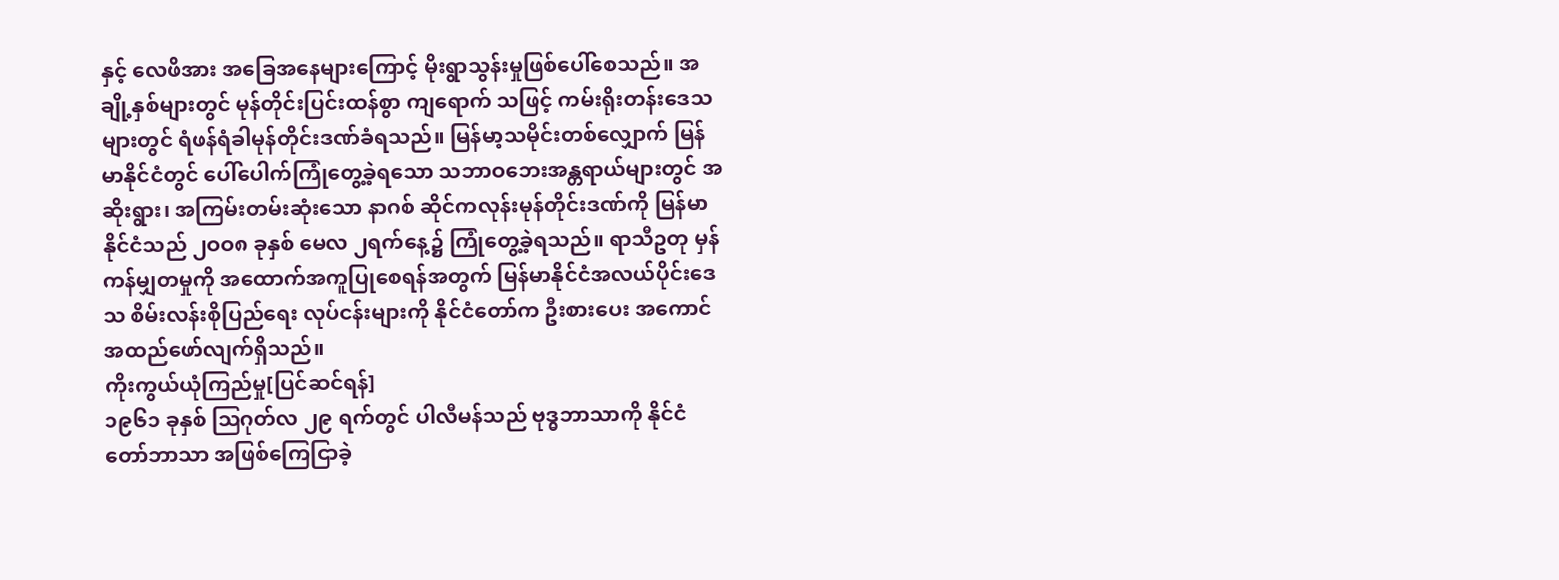နှင့် လေဖိအား အခြေအနေများကြောင့် မိုးရွာသွန်းမှုဖြစ်ပေါ်စေသည်။ အချို့နှစ်များတွင် မုန်တိုင်းပြင်းထန်စွာ ကျရောက် သဖြင့် ကမ်းရိုးတန်းဒေသများတွင် ရံဖန်ရံခါမုန်တိုင်းဒဏ်ခံရသည်။ မြန်မာ့သမိုင်းတစ်လျှောက် မြန်မာနိုင်ငံတွင် ပေါ်ပေါက်ကြုံတွေ့ခဲ့ရသော သဘာဝဘေးအန္တရာယ်များတွင် အဆိုးရွား၊ အကြမ်းတမ်းဆုံးသော နာဂစ် ဆိုင်ကလုန်းမုန်တိုင်းဒဏ်ကို မြန်မာနိုင်ငံသည် ၂ဝဝ၈ ခုနှစ် မေလ ၂ရက်နေ့၌ ကြုံတွေ့ခဲ့ရသည်။ ရာသီဥတု မှန်ကန်မျှတမှုကို အထောက်အကူပြုစေရန်အတွက် မြန်မာနိုင်ငံအလယ်ပိုင်းဒေသ စိမ်းလန်းစိုပြည်ရေး လုပ်ငန်းများကို နိုင်ငံတော်က ဦးစားပေး အကောင်အထည်ဖော်လျက်ရှိသည်။
ကိုးကွယ်ယုံကြည်မှု[ပြင်ဆင်ရန်]
၁၉၆၁ ခုနှစ် ဩဂုတ်လ ၂၉ ရက်တွင် ပါလီမန်သည် ဗုဒ္ဓဘာသာကို နိုင်ငံတော်ဘာသာ အဖြစ်ကြေငြာခဲ့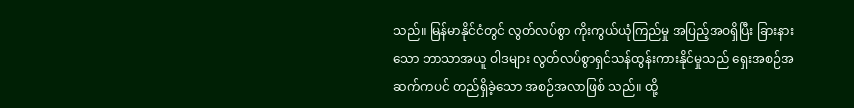သည်။ မြန်မာနိုင်ငံတွင် လွတ်လပ်စွာ ကိုးကွယ်ယုံကြည်မှု အပြည့်အဝရှိပြီး ခြားနားသော ဘာသာအယူ ဝါဒများ လွတ်လပ်စွာရှင်သန်ထွန်းကားနိုင်မှုသည် ရှေးအစဉ်အဆက်ကပင် တည်ရှိခဲ့သော အစဉ်အလာဖြစ် သည်။ ထို့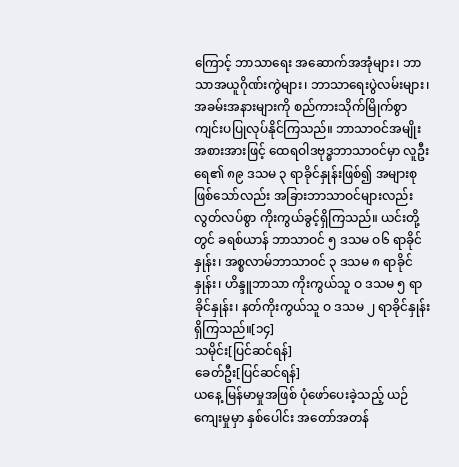ကြောင့် ဘာသာရေး အဆောက်အအုံများ၊ ဘာသာအယူဂိုဏ်းကွဲများ၊ ဘာသာရေးပွဲလမ်းများ၊ အခမ်းအနားများကို စည်ကားသိုက်မြိုက်စွာ ကျင်းပပြုလုပ်နိုင်ကြသည်။ ဘာသာဝင်အမျိုးအစားအားဖြင့် ထေရဝါဒဗုဒ္ဓဘာသာဝင်မှာ လူဦးရေ၏ ၈၉ ဒသမ ၃ ရာခိုင်နှုန်းဖြစ်၍ အများစု ဖြစ်သော်လည်း အခြားဘာသာဝင်များလည်း လွတ်လပ်စွာ ကိုးကွယ်ခွင့်ရှိကြသည်။ ယင်းတို့တွင် ခရစ်ယာန် ဘာသာဝင် ၅ ဒသမ ဝ၆ ရာခိုင်နှုန်း၊ အစ္စလာမ်ဘာသာဝင် ၃ ဒသမ ၈ ရာခိုင်နှုန်း၊ ဟိန္ဒူဘာသာ ကိုးကွယ်သူ ဝ ဒသမ ၅ ရာခိုင်နှုန်း၊ နတ်ကိုးကွယ်သူ ဝ ဒသမ ၂ ရာခိုင်နှုန်း ရှိကြသည်။[၁၄]
သမိုင်း[ပြင်ဆင်ရန်]
ခေတ်ဦး[ပြင်ဆင်ရန်]
ယနေ့ မြန်မာမှုအဖြစ် ပုံဖော်ပေးခဲ့သည့် ယဉ်ကျေးမှုမှာ နှစ်ပေါင်း အတော်အတန်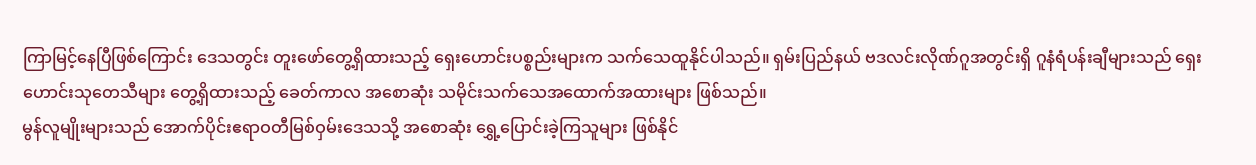ကြာမြင့်နေပြီဖြစ်ကြောင်း ဒေသတွင်း တူးဖော်တွေ့ရှိထားသည့် ရှေးဟောင်းပစ္စည်းများက သက်သေထူနိုင်ပါသည်။ ရှမ်းပြည်နယ် ဗဒလင်းလိုဏ်ဂူအတွင်းရှိ ဂူနံရံပန်းချီများသည် ရှေးဟောင်းသုတေသီများ တွေ့ရှိထားသည့် ခေတ်ကာလ အစောဆုံး သမိုင်းသက်သေအထောက်အထားများ ဖြစ်သည်။
မွန်လူမျိုးများသည် အောက်ပိုင်းဧရာဝတီမြစ်ဝှမ်းဒေသသို့ အစောဆုံး ရွှေ့ပြောင်းခဲ့ကြသူများ ဖြစ်နိုင်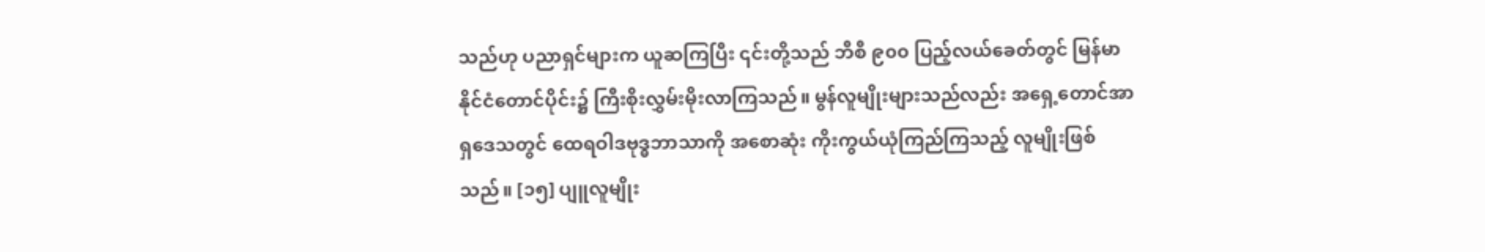သည်ဟု ပညာရှင်များက ယူဆကြပြီး ၎င်းတို့သည် ဘီစီ ၉၀၀ ပြည့်လယ်ခေတ်တွင် မြန်မာနိုင်ငံတောင်ပိုင်း၌ ကြီးစိုးလွှမ်းမိုးလာကြသည်။ မွန်လူမျိုးများသည်လည်း အရှေ့တောင်အာရှဒေသတွင် ထေရဝါဒဗုဒ္ဓဘာသာကို အစောဆုံး ကိုးကွယ်ယုံကြည်ကြသည့် လူမျိုးဖြစ်သည်။ [၁၅] ပျူလူမျိုး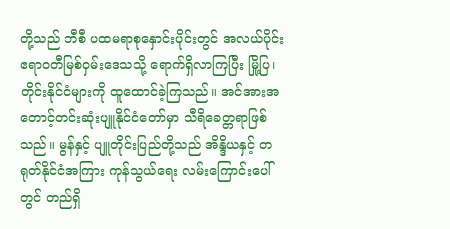တို့သည် ဘီစီ ပထမရာစုနှောင်းပိုင်းတွင် အလယ်ပိုင်း ဧရာဝတီမြစ်ဝှမ်းဒေသသို့ ရောက်ရှိလာကြပြီး မြို့ပြ၊ တိုင်းနိုင်ငံများကို ထူထောင်ခဲ့ကြသည်။ အင်အားအတောင့်တင်းဆုံးပျူနိုင်ငံတော်မှာ သီရိခေတ္တရာဖြစ်သည်။ မွန်နှင့် ပျူတိုင်းပြည်တို့သည် အိန္ဒိယနှင့် တရုတ်နိုင်ငံအကြား ကုန်သွယ်ရေး လမ်းကြောင်းပေါ်တွင် တည်ရှိ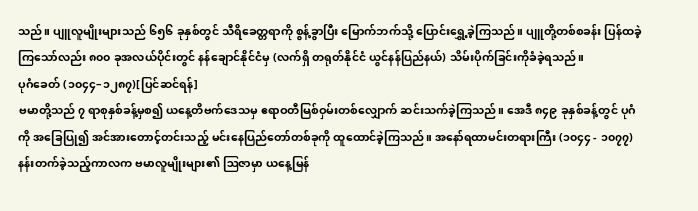သည်။ ပျူလူမျိုးများသည် ၆၅၆ ခုနှစ်တွင် သီရိခေတ္တရာကို စွန့်ခွာပြီး မြောက်ဘက်သို့ ပြောင်းရွှေ့ခဲ့ကြသည်။ ပျူတို့တစ်စခန်း ပြန်ထခဲ့ကြသော်လည်း ၈၀၀ ခုအလယ်ပိုင်းတွင် နန်ချောင်နိုင်ငံမှ (လက်ရှိ တရုတ်နိုင်ငံ ယွင်နန်ပြည်နယ်) သိမ်းပိုက်ခြင်းကိုခံခဲ့ရသည်။
ပုဂံခေတ် (၁၀၄၄–၁၂၈၇)[ပြင်ဆင်ရန်]
ဗမာတို့သည် ၇ ရာစုနှစ်ခန့်မှစ၍ ယနေ့တိဗက်ဒေသမှ ဧရာဝတီမြစ်ဝှမ်းတစ်လျှောက် ဆင်းသက်ခဲ့ကြသည်။ အေဒီ ၈၄၉ ခုနှစ်ခန့်တွင် ပုဂံကို အခြေပြု၍ အင်အားတောင့်တင်းသည့် မင်းနေပြည်တော်တစ်ခုကို ထူထောင်ခဲ့ကြသည်။ အနော်ရထာမင်းတရားကြီး (၁၀၄၄ - ၁၀၇၇) နန်းတက်ခဲ့သည့်ကာလက ဗမာလူမျိုးများ၏ ဩဇာမှာ ယနေ့မြန်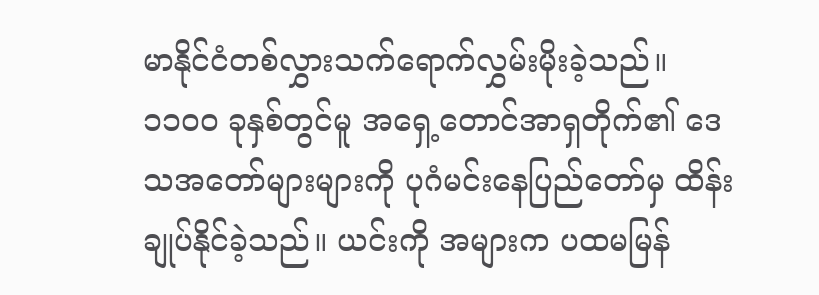မာနိုင်ငံတစ်လွှားသက်ရောက်လွှမ်းမိုးခဲ့သည်။ ၁၁၀၀ ခုနှစ်တွင်မူ အရှေ့တောင်အာရှတိုက်၏ ဒေသအတော်များများကို ပုဂံမင်းနေပြည်တော်မှ ထိန်းချုပ်နိုင်ခဲ့သည်။ ယင်းကို အများက ပထမမြန်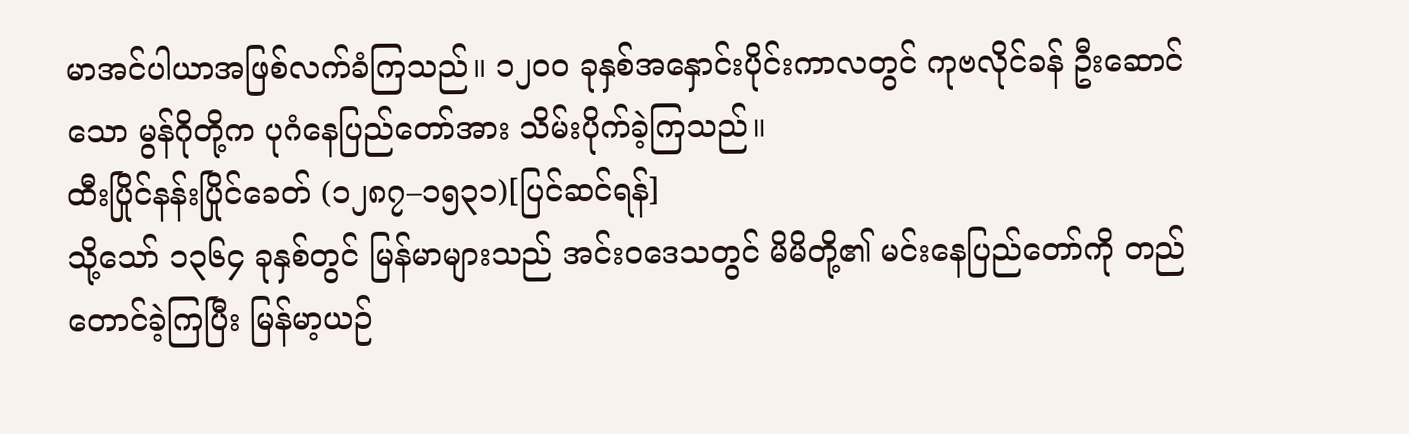မာအင်ပါယာအဖြစ်လက်ခံကြသည်။ ၁၂၀၀ ခုနှစ်အနှောင်းပိုင်းကာလတွင် ကုဗလိုင်ခန် ဦးဆောင်သော မွန်ဂိုတို့က ပုဂံနေပြည်တော်အား သိမ်းပိုက်ခဲ့ကြသည်။
ထီးပြိုင်နန်းပြိုင်ခေတ် (၁၂၈၇–၁၅၃၁)[ပြင်ဆင်ရန်]
သို့သော် ၁၃၆၄ ခုနှစ်တွင် မြန်မာများသည် အင်းဝဒေသတွင် မိမိတို့၏ မင်းနေပြည်တော်ကို တည်တောင်ခဲ့ကြပြီး မြန်မာ့ယဉ်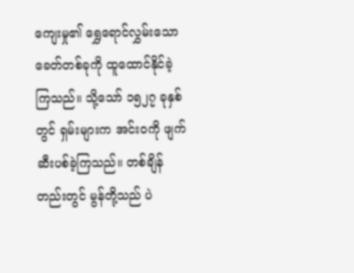ကျေးမှု၏ ရွှေရောင်လွှမ်းသော ခေတ်တစ်ခုကို ထူထောင်နိုင်ခဲ့ကြသည်။ သို့သော် ၁၅၂၇ ခုနှစ်တွင် ရှမ်းများက အင်းဝကို ဖျက်ဆီးပစ်ခဲ့ကြသည်။ တစ်ချိန်တည်းတွင် မွန်တို့သည် ပဲ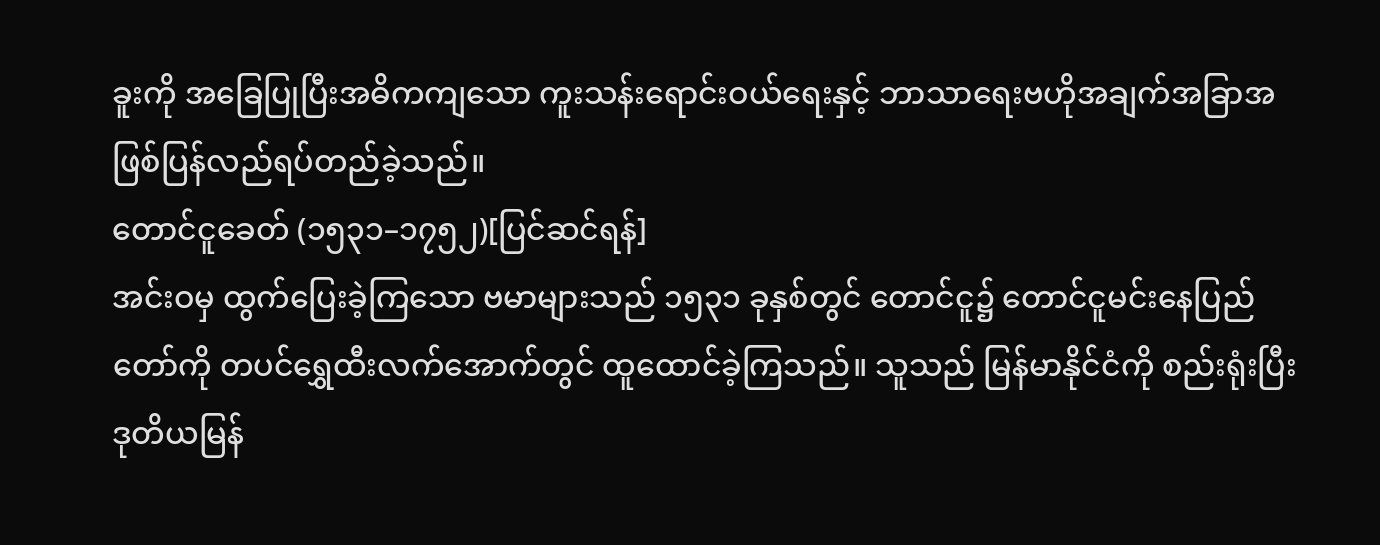ခူးကို အခြေပြုပြီးအဓိကကျသော ကူးသန်းရောင်းဝယ်ရေးနှင့် ဘာသာရေးဗဟိုအချက်အခြာအဖြစ်ပြန်လည်ရပ်တည်ခဲ့သည်။
တောင်ငူခေတ် (၁၅၃၁–၁၇၅၂)[ပြင်ဆင်ရန်]
အင်းဝမှ ထွက်ပြေးခဲ့ကြသော ဗမာများသည် ၁၅၃၁ ခုနှစ်တွင် တောင်ငူ၌ တောင်ငူမင်းနေပြည်တော်ကို တပင်ရွှေထီးလက်အောက်တွင် ထူထောင်ခဲ့ကြသည်။ သူသည် မြန်မာနိုင်ငံကို စည်းရုံးပြီး ဒုတိယမြန်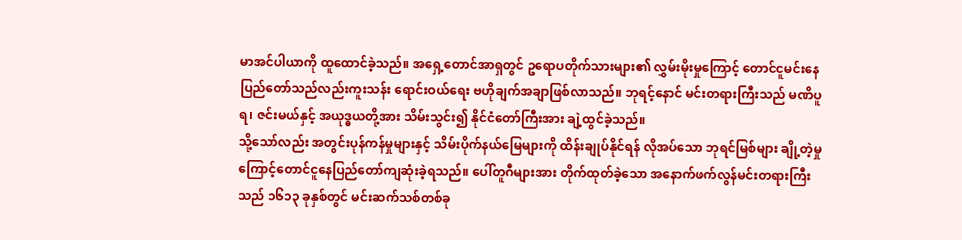မာအင်ပါယာကို ထူထောင်ခဲ့သည်။ အရှေ့တောင်အာရှတွင် ဥရောပတိုက်သားများ၏ လွှမ်းမိုးမှုကြောင့် တောင်ငူမင်းနေပြည်တော်သည်လည်းကူးသန်း ရောင်းဝယ်ရေး ဗဟိုချက်အချာဖြစ်လာသည်။ ဘုရင့်နောင် မင်းတရားကြီးသည် မဏိပူရ၊ ဇင်းမယ်နှင့် အယုဒ္ဓယတို့အား သိမ်းသွင်း၍ နိုင်ငံတော်ကြီးအား ချဲ့ထွင်ခဲ့သည်။
သို့သော်လည်း အတွင်းပုန်ကန်မှုများနှင့် သိမ်းပိုက်နယ်မြေများကို ထိန်းချုပ်နိုင်ရန် လိုအပ်သော ဘုရင်မြစ်များ ချို့တဲ့မှုကြောင့်တောင်ငူနေပြည်တော်ကျဆုံးခဲ့ရသည်။ ပေါ်တူဂီများအား တိုက်ထုတ်ခဲ့သော အနောက်ဖက်လွန်မင်းတရားကြီးသည် ၁၆၁၃ ခုနှစ်တွင် မင်းဆက်သစ်တစ်ခု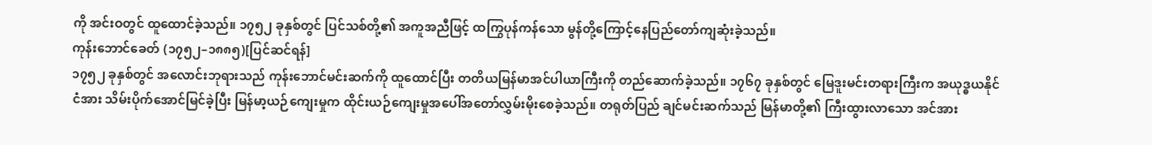ကို အင်းဝတွင် ထူထောင်ခဲ့သည်။ ၁၇၅၂ ခုနှစ်တွင် ပြင်သစ်တို့၏ အကူအညီဖြင့် ထကြွပုန်ကန်သော မွန်တို့ကြောင့်နေပြည်တော်ကျဆုံးခဲ့သည်။
ကုန်းဘောင်ခေတ် (၁၇၅၂–၁၈၈၅)[ပြင်ဆင်ရန်]
၁၇၅၂ ခုနှစ်တွင် အလောင်းဘုရားသည် ကုန်းဘောင်မင်းဆက်ကို ထူထောင်ပြီး တတိယမြန်မာအင်ပါယာကြီးကို တည်ဆောက်ခဲ့သည်။ ၁၇၆၇ ခုနှစ်တွင် မြေဒူးမင်းတရားကြီးက အယုဒ္ဓယနိုင်ငံအား သိမ်းပိုက်အောင်မြင်ခဲ့ပြီး မြန်မာ့ယဉ်ကျေးမှုက ထိုင်းယဉ်ကျေးမှုအပေါ်အတော်လွှမ်းမိုးစေခဲ့သည်။ တရုတ်ပြည် ချင်မင်းဆက်သည် မြန်မာတို့၏ ကြီးထွားလာသော အင်အား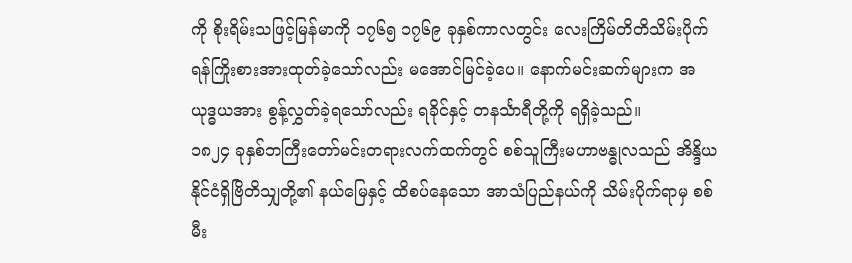ကို စိုးရိမ်းသဖြင့်မြန်မာကို ၁၇၆၅ ၁၇၆၉ ခုနှစ်ကာလတွင်း လေးကြိမ်တိတိသိမ်းပိုက်ရန်ကြိုးစားအားထုတ်ခဲ့သော်လည်း မအောင်မြင်ခဲ့ပေ။ နောက်မင်းဆက်များက အယုဒ္ဓယအား စွန့်လွှတ်ခဲ့ရသော်လည်း ရခိုင်နှင့် တနင်္သာရီတို့ကို ရရှိခဲ့သည်။
၁၈၂၄ ခုနှစ်ဘကြီးတော်မင်းတရားလက်ထက်တွင် စစ်သူကြီးမဟာဗန္ဓုလသည် အိန္ဒိယနိုင်ငံရှိဗြိတိသျှတို့၏ နယ်မြေနှင့် ထိစပ်နေသော အာသံပြည်နယ်ကို သိမ်းပိုက်ရာမှ စစ်မီး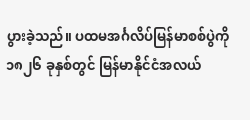ပွားခဲ့သည်။ ပထမအင်္ဂလိပ်မြန်မာစစ်ပွဲကို ၁၈၂၆ ခုနှစ်တွင် မြန်မာနိုင်ငံအလယ်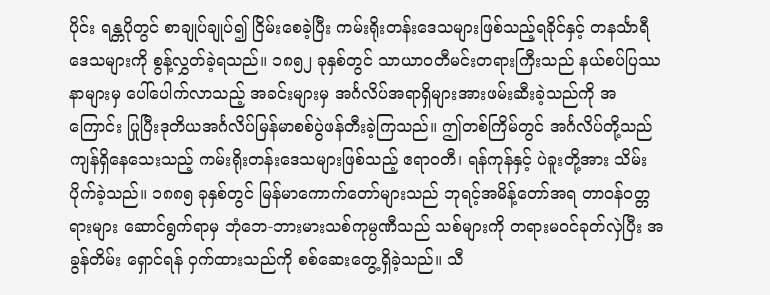ပိုင်း ရန္တပိုတွင် စာချုပ်ချုပ်၍ ငြိမ်းစေခဲ့ပြီး ကမ်းရိုးတန်းဒေသများဖြစ်သည့်ရခိုင်နှင့် တနင်္သာရီဒေသများကို စွန့်လွှတ်ခဲ့ရသည်။ ၁၈၅၂ ခုနှစ်တွင် သာယာဝတီမင်းတရားကြီးသည် နယ်စပ်ပြဿနာများမှ ပေါ်ပေါက်လာသည့် အခင်းများမှ အင်္ဂလိပ်အရာရှိများအားဖမ်းဆီးခဲ့သည်ကို အကြောင်း ပြုပြီးဒုတိယအင်္ဂလိပ်မြန်မာစစ်ပွဲဖန်တီးခဲ့ကြသည်။ ဤတစ်ကြိမ်တွင် အင်္ဂလိပ်တို့သည် ကျန်ရှိနေသေးသည့် ကမ်းရိုးတန်းဒေသများဖြစ်သည့် ဧရာဝတီ၊ ရန်ကုန်နှင့် ပဲခူးတို့အား သိမ်းပိုက်ခဲ့သည်။ ၁၈၈၅ ခုနှစ်တွင် မြန်မာကောက်တော်များသည် ဘုရင့်အမိန့်တော်အရ တာဝန်ဝတ္တရားများ ဆောင်ရွက်ရာမှ ဘုံဘေ-ဘားမားသစ်ကုမ္ပဏီသည် သစ်များကို တရားမဝင်ခုတ်လှဲပြီး အခွန်တိမ်း ရှောင်ရန် ဝှက်ထားသည်ကို စစ်ဆေးတွေ့ရှိခဲ့သည်။ သီ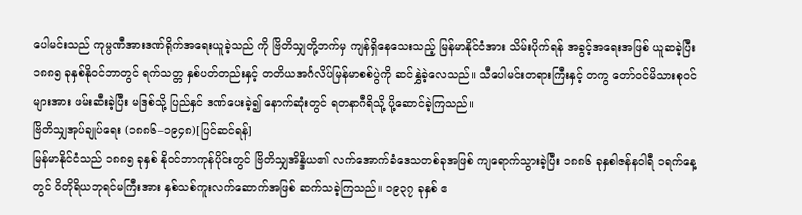ပေါမင်းသည် ကုမ္ပဏီအားဒဏ်ရိုက်အရေးယူခဲ့သည် ကို ဗြိတိသျှတို့ဘက်မှ ကျန်ရှိနေသေးသည့် မြန်မာနိုင်ငံအား သိမ်းပိုက်ရန် အခွင့်အရေးအဖြစ် ယူဆခဲ့ပြီး ၁၈၈၅ ခုနှစ်နိုဝင်ဘာတွင် ရက်သတ္တ နှစ်ပတ်တည်းနှင့် တတိယအင်္ဂလိပ်မြန်မာစစ်ပွဲကို ဆင်နွှဲခဲ့လေသည်။ သီပေါမင်းတရားကြီးနှင့် တကွ တော်ဝင်မိသားစုဝင်များအား ဖမ်းဆီးခဲ့ပြီး မဒြစ်သို့ ပြည်နှင် ဒဏ်ပေးခဲ့၍ နောက်ဆုံးတွင် ရတနာဂီရိသို့ ပို့ဆောင်ခဲ့ကြသည်။
ဗြိတိသျှအုပ်ချုပ်ရေး (၁၈၈၆–၁၉၄၈)[ပြင်ဆင်ရန်]
မြန်မာနိုင်ငံသည် ၁၈၈၅ ခုနှစ် နိုဝင်ဘာကုန်ပိုင်းတွင် ဗြိတိသျှအိန္ဒိယ၏ လက်အောက်ခံဒေသတစ်ခုအဖြစ် ကျရောက်သွားခဲ့ပြီး ၁၈၈၆ ခုနှစါဇန်နဝါရီ ၁ရက်နေ့တွင် ဝိတိုရိယဘုရင်မကြီးအား နှစ်သစ်ကူးလက်ဆောက်အဖြစ် ဆက်သခဲ့ကြသည်။ ၁၉၃၇ ခုနှစ် ဧ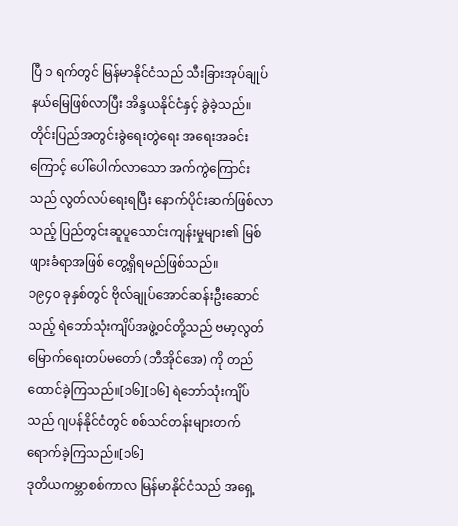ပြီ ၁ ရက်တွင် မြန်မာနိုင်ငံသည် သီးခြားအုပ်ချုပ်နယ်မြေဖြစ်လာပြီး အိန္ဒယနိုင်ငံနှင့် ခွဲခဲ့သည်။ တိုင်းပြည်အတွင်းခွဲရေးတွဲရေး အရေးအခင်း ကြောင့် ပေါ်ပေါက်လာသော အက်ကွဲကြောင်းသည် လွတ်လပ်ရေးရပြီး နောက်ပိုင်းဆက်ဖြစ်လာသည့် ပြည်တွင်းဆူပူသောင်းကျန်းမှုများ၏ မြစ်ဖျားခံရာအဖြစ် တွေ့ရှိရမည်ဖြစ်သည်။
၁၉၄၀ ခုနှစ်တွင် ဗိုလ်ချုပ်အောင်ဆန်းဦးဆောင်သည့် ရဲဘော်သုံးကျိပ်အဖွဲ့ဝင်တို့သည် ဗမာ့လွတ်မြောက်ရေးတပ်မတော် (ဘီအိုင်အေ) ကို တည်ထောင်ခဲ့ကြသည်။[၁၆][၁၆] ရဲဘော်သုံးကျိပ်သည် ဂျပန်နိုင်ငံတွင် စစ်သင်တန်းများတက်ရောက်ခဲ့ကြသည်။[၁၆]
ဒုတိယကမ္ဘာစစ်ကာလ မြန်မာနိုင်ငံသည် အရှေ့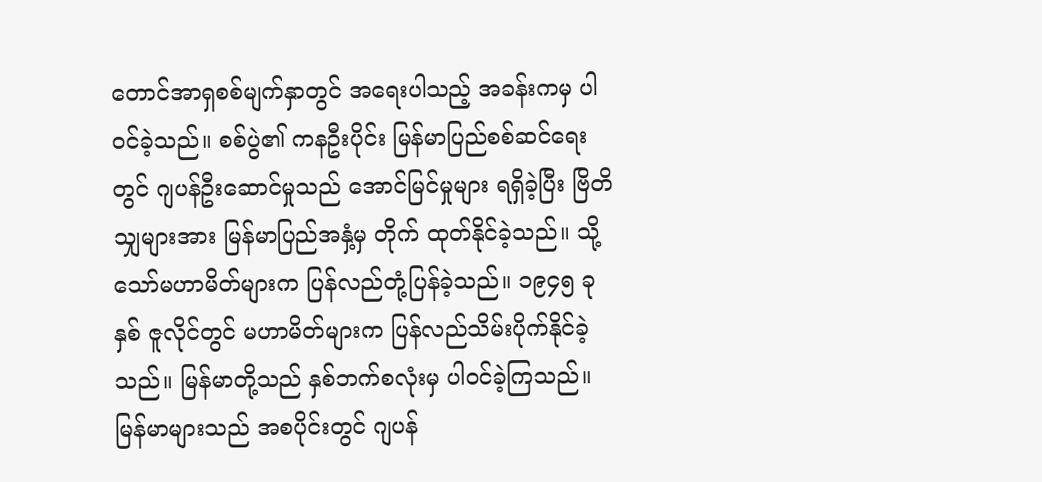တောင်အာရှစစ်မျက်နှာတွင် အရေးပါသည့် အခန်းကမှ ပါဝင်ခဲ့သည်။ စစ်ပွဲ၏ ကနဦးပိုင်း မြန်မာပြည်စစ်ဆင်ရေးတွင် ဂျပန်ဦးဆောင်မှုသည် အောင်မြင်မှုများ ရရှိခဲ့ပြီး ဗြိတိသျှများအား မြန်မာပြည်အနှံ့မှ တိုက် ထုတ်နိုင်ခဲ့သည်။ သို့သော်မဟာမိတ်များက ပြန်လည်တုံ့ပြန်ခဲ့သည်။ ၁၉၄၅ ခုနှစ် ဇူလိုင်တွင် မဟာမိတ်များက ပြန်လည်သိမ်းပိုက်နိုင်ခဲ့သည်။ မြန်မာတို့သည် နှစ်ဘက်စလုံးမှ ပါဝင်ခဲ့ကြသည်။ မြန်မာများသည် အစပိုင်းတွင် ဂျပန်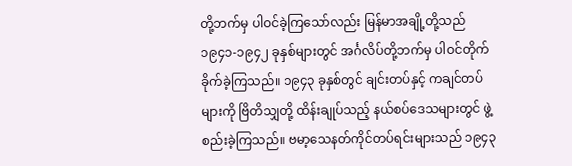တို့ဘက်မှ ပါဝင်ခဲ့ကြသော်လည်း မြန်မာအချို့တို့သည် ၁၉၄၁-၁၉၄၂ ခုနှစ်များတွင် အင်္ဂလိပ်တို့ဘက်မှ ပါဝင်တိုက်ခိုက်ခဲ့ကြသည်။ ၁၉၄၃ ခုနှစ်တွင် ချင်းတပ်နှင့် ကချင်တပ်များကို ဗြိတိသျှတို့ ထိန်းချုပ်သည့် နယ်စပ်ဒေသများတွင် ဖွဲ့စည်းခဲ့ကြသည်။ ဗမာ့သေနတ်ကိုင်တပ်ရင်းများသည် ၁၉၄၃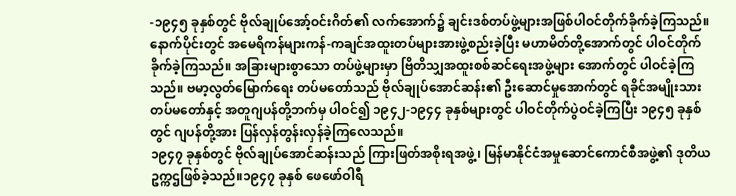-၁၉၄၅ ခုနှစ်တွင် ဗိုလ်ချုပ်အော့်ဝင်းဂိတ်၏ လက်အောက်၌ ချင်းဒစ်တပ်ဖွဲ့များအဖြစ်ပါဝင်တိုက်ခိုက်ခဲ့ကြသည်။ နောက်ပိုင်းတွင် အမေရိကန်များကန်-ကချင်အထူးတပ်များအားဖွဲ့စည်းခဲ့ပြီး မဟာမိတ်တို့အောက်တွင် ပါဝင်တိုက်ခိုက်ခဲ့ကြသည်။ အခြားများစွာသော တပ်ဖွဲ့များမှာ ဗြိတိသျှအထူးစစ်ဆင်ရေးအဖွဲ့များ အောက်တွင် ပါဝင်ခဲ့ကြသည်။ ဗမာ့လွတ်မြောက်ရေး တပ်မတော်သည် ဗိုလ်ချုပ်အောင်ဆန်း၏ ဦးဆောင်မှုအောက်တွင် ရခိုင်အမျိုးသားတပ်မတော်နှင့် အတူဂျပန်တို့ဘက်မှ ပါဝင်၍ ၁၉၄၂-၁၉၄၄ ခုနှစ်များတွင် ပါဝင်တိုက်ပွဲဝင်ခဲ့ကြပြီး ၁၉၄၅ ခုနှစ်တွင် ဂျပန်တို့အား ပြန်လှန်တွန်းလှန်ခဲ့ကြလေသည်။
၁၉၄၇ ခုနှစ်တွင် ဗိုလ်ချုပ်အောင်ဆန်းသည် ကြားဖြတ်အစိုးရအဖွဲ့၊ မြန်မာနိုင်ငံအမှုဆောင်ကောင်စီအဖွဲ့၏ ဒုတိယဥက္ကဌဖြစ်ခဲ့သည်။၁၉၄၇ ခုနှစ် ဖေဖော်ဝါရီ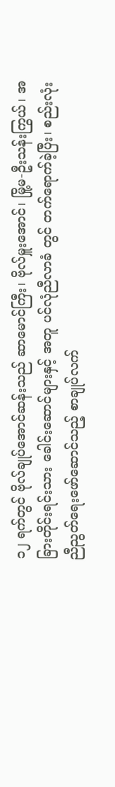၁၂ ရက်တွင် ဗိုလ်ချုပ်အောင်ဆန်းသည် ဆာမောင်ကြီး၊ ဗိုလ်မှူးအောင်၊ မြို့မ-ဦးသန်းကြွယ်၊ အခြားတိုင်းရင်းသား ခေါင်းဆောင်များနှင့် အတူ ပင်လုံညီလာခံ တွင် တက်ရောက်ခဲ့ပြီး၊ စည်းလုံးညီညွတ်ရေးဖော်ဆောင်သည့် စာချုပ်လက်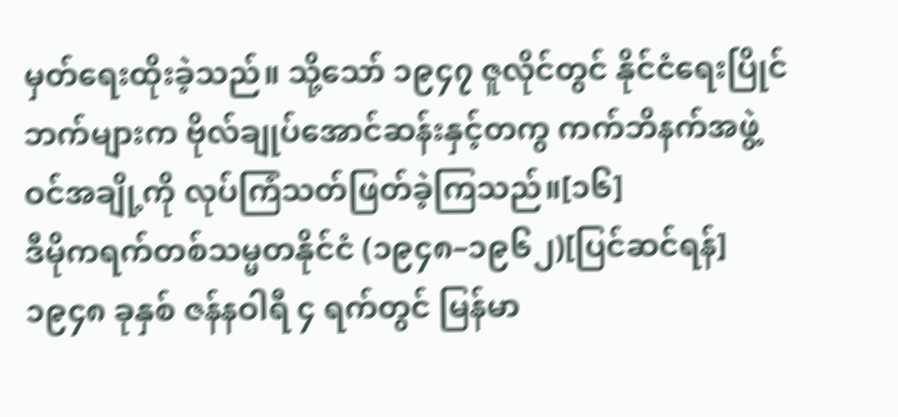မှတ်ရေးထိုးခဲ့သည်။ သို့သော် ၁၉၄၇ ဇူလိုင်တွင် နိုင်ငံရေးပြိုင်ဘက်များက ဗိုလ်ချုပ်အောင်ဆန်းနှင့်တကွ ကက်ဘိနက်အဖွဲ့ဝင်အချို့ကို လုပ်ကြံသတ်ဖြတ်ခဲ့ကြသည်။[၁၆]
ဒီမိုကရက်တစ်သမ္မတနိုင်ငံ (၁၉၄၈–၁၉၆၂)[ပြင်ဆင်ရန်]
၁၉၄၈ ခုနှစ် ဇန်နဝါရီ ၄ ရက်တွင် မြန်မာ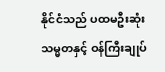နိုင်ငံသည် ပထမဦးဆုံး သမ္မတနှင့် ဝန်ကြီးချုပ်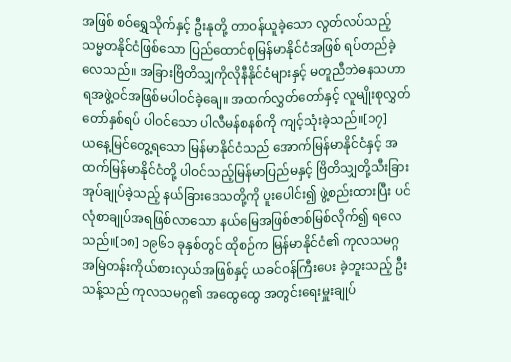အဖြစ် စဝ်ရွှေသိုက်နှင့် ဦးနုတို့ တာဝန်ယူခဲ့သော လွတ်လပ်သည့် သမ္မတနိုင်ငံဖြစ်သော ပြည်ထောင်စုမြန်မာနိုင်ငံအဖြစ် ရပ်တည်ခဲ့လေသည်။ အခြားဗြိတိသျှကိုလိုနီနိုင်ငံများနှင့် မတူညီဘဲဓနသဟာရအဖွဲ့ဝင်အဖြစ်မပါဝင်ခဲ့ချေ။ အထက်လွှတ်တော်နှင့် လူမျိုးစုလွှတ်တော်နှစ်ရပ် ပါဝင်သော ပါလီမန်စနစ်ကို ကျင့်သုံးခဲ့သည်။[၁၇]
ယနေ့မြင်တွေ့ရသော မြန်မာနိုင်ငံသည် အောက်မြန်မာနိုင်ငံနှင့် အထက်မြန်မာနိုင်ငံတို့ ပါဝင်သည့်မြန်မာပြည်မနှင့် ဗြိတိသျှတို့သီးခြားအုပ်ချုပ်ခဲ့သည့် နယ်ခြားဒေသတို့ကို ပူးပေါင်း၍ ဖွဲ့စည်းထားပြီး ပင်လုံစာချုပ်အရဖြစ်လာသော နယ်မြေအဖြစ်ဇာစ်မြစ်လိုက်၍ ရလေသည်။[၁၈] ၁၉၆၁ ခုနှစ်တွင် ထိုစဉ်က မြန်မာနိုင်ငံ၏ ကုလသမဂ္ဂ အမြဲတန်းကိုယ်စားလှယ်အဖြစ်နှင့် ယခင်ဝန်ကြီးပေး ခဲ့ဘူးသည့် ဦးသန့်သည် ကုလသမဂ္ဂ၏ အထွေထွေ အတွင်းရေးမှူးချုပ်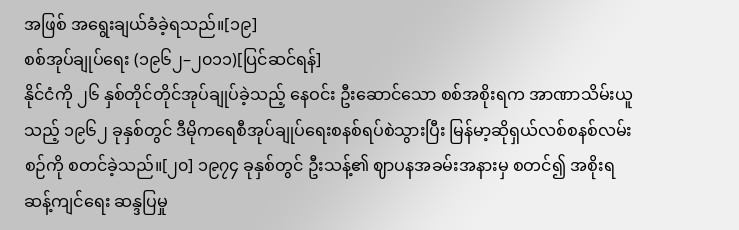အဖြစ် အရွေးချယ်ခံခဲ့ရသည်။[၁၉]
စစ်အုပ်ချုပ်ရေး (၁၉၆၂–၂၀၁၁)[ပြင်ဆင်ရန်]
နိုင်ငံကို ၂၆ နှစ်တိုင်တိုင်အုပ်ချုပ်ခဲ့သည့် နေဝင်း ဦးဆောင်သော စစ်အစိုးရက အာဏာသိမ်းယူသည့် ၁၉၆၂ ခုနှစ်တွင် ဒီမိုကရေစီအုပ်ချုပ်ရေးစနစ်ရပ်စဲသွားပြီး မြန်မာ့ဆိုရှယ်လစ်စနစ်လမ်းစဉ်ကို စတင်ခဲ့သည်။[၂၀] ၁၉၇၄ ခုနှစ်တွင် ဦးသန့်၏ ဈာပနအခမ်းအနားမှ စတင်၍ အစိုးရဆန့်ကျင်ရေး ဆန္ဒပြမှု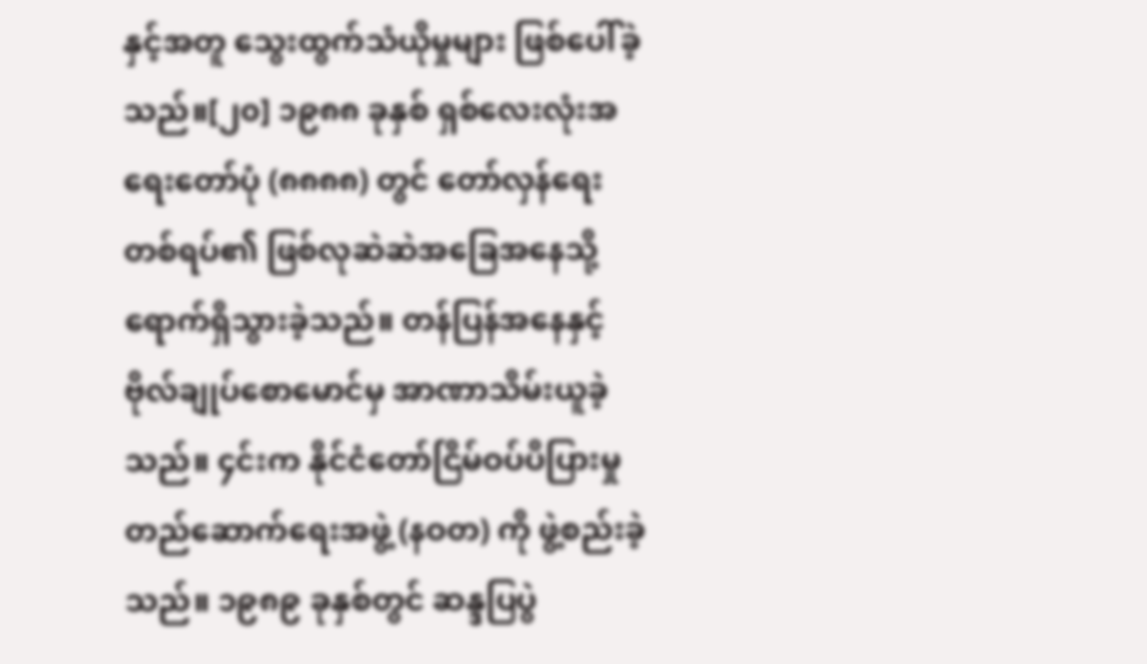နှင့်အတူ သွေးထွက်သံယိုမှုများ ဖြစ်ပေါ်ခဲ့သည်။[၂၀] ၁၉၈၈ ခုနှစ် ရှစ်လေးလုံးအရေးတော်ပုံ (၈၈၈၈) တွင် တော်လှန်ရေးတစ်ရပ်၏ ဖြစ်လုဆဲဆဲအခြေအနေသို့ ရောက်ရှိသွားခဲ့သည်။ တန်ပြန်အနေနှင့် ဗိုလ်ချုပ်စောမောင်မှ အာဏာသိမ်းယူခဲ့သည်။ ၄င်းက နိုင်ငံတော်ငြိမ်ဝပ်ပိပြားမှုတည်ဆောက်ရေးအဖွဲ့ (နဝတ) ကို ဖွဲ့စည်းခဲ့သည်။ ၁၉၈၉ ခုနှစ်တွင် ဆန္ဒပြပွဲ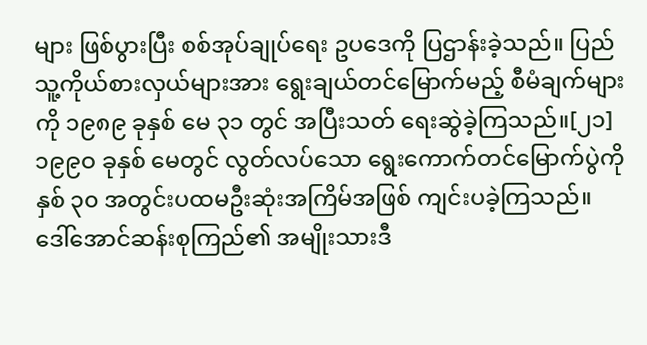များ ဖြစ်ပွားပြီး စစ်အုပ်ချုပ်ရေး ဥပဒေကို ပြဌာန်းခဲ့သည်။ ပြည်သူ့ကိုယ်စားလှယ်များအား ရွေးချယ်တင်မြောက်မည့် စီမံချက်များကို ၁၉၈၉ ခုနှစ် မေ ၃၁ တွင် အပြီးသတ် ရေးဆွဲခဲ့ကြသည်။[၂၁]
၁၉၉ဝ ခုနှစ် မေတွင် လွတ်လပ်သော ရွေးကောက်တင်မြောက်ပွဲကို နှစ် ၃၀ အတွင်းပထမဦးဆုံးအကြိမ်အဖြစ် ကျင်းပခဲ့ကြသည်။ ဒေါ်အောင်ဆန်းစုကြည်၏ အမျိုးသားဒီ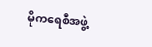မိုကရေစီအဖွဲ့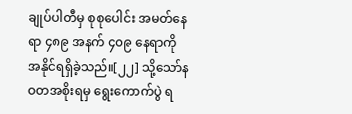ချုပ်ပါတီမှ စုစုပေါင်း အမတ်နေရာ ၄၈၉ အနက် ၄၀၉ နေရာကို အနိုင်ရရှိခဲ့သည်။[၂၂] သို့သော်နဝတအစိုးရမှ ရွေးကောက်ပွဲ ရ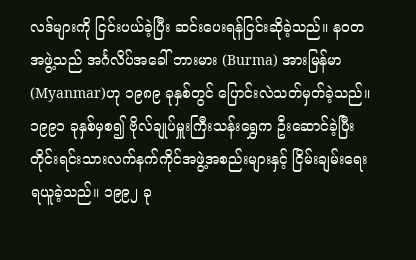လဒ်များကို ငြင်းပယ်ခဲ့ပြီး ဆင်းပေးရန်ငြင်းဆိုခဲ့သည်။ နဝတအဖွဲ့သည် အင်္ဂလိပ်အခေါ် ဘားမား (Burma) အားမြန်မာ(Myanmar)ဟု ၁၉၈၉ ခုနှစ်တွင် ပြောင်းလဲသတ်မှတ်ခဲ့သည်။ ၁၉၉၁ ခုနှစ်မှစ၍ ဗိုလ်ချုပ်မှူးကြီးသန်းရွှေက ဦးဆောင်ခဲ့ပြီး တိုင်းရင်းသားလက်နက်ကိုင်အဖွဲ့အစည်းများနှင့် ငြိမ်းချမ်းရေးရယူခဲ့သည်။ ၁၉၉၂ ခု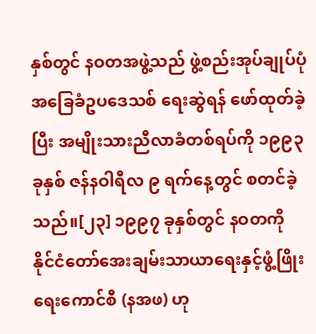နှစ်တွင် နဝတအဖွဲ့သည် ဖွဲ့စည်းအုပ်ချုပ်ပုံ အခြေခံဥပဒေသစ် ရေးဆွဲရန် ဖော်ထုတ်ခဲ့ပြီး အမျိုးသားညီလာခံတစ်ရပ်ကို ၁၉၉၃ ခုနှစ် ဇန်နဝါရီလ ၉ ရက်နေ့တွင် စတင်ခဲ့သည်။[၂၃] ၁၉၉၇ ခုနှစ်တွင် နဝတကို နိုင်ငံတော်အေးချမ်းသာယာရေးနှင့်ဖွံ့ဖြိုးရေးကောင်စီ (နအဖ) ဟု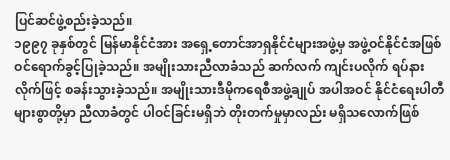ပြင်ဆင်ဖွဲ့စည်းခဲ့သည်။
၁၉၉၇ ခုနှစ်တွင် မြန်မာနိုင်ငံအား အရှေ့တောင်အာရှနိုင်ငံများအဖွဲ့မှ အဖွဲ့ဝင်နိုင်ငံအဖြစ် ဝင်ရောက်ခွင့်ပြုခဲ့သည်။ အမျိုးသားညီလာခံသည် ဆက်လက် ကျင်းပလိုက် ရပ်နားလိုက်ဖြင့် စခန်းသွားခဲ့သည်။ အမျိုးသားဒီမိုကရေစီအဖွဲ့ချုပ် အပါအဝင် နိုင်ငံရေးပါတီများစွာတို့မှာ ညီလာခံတွင် ပါဝင်ခြင်းမရှိဘဲ တိုးတက်မှုမှာလည်း မရှိသလောက်ဖြစ်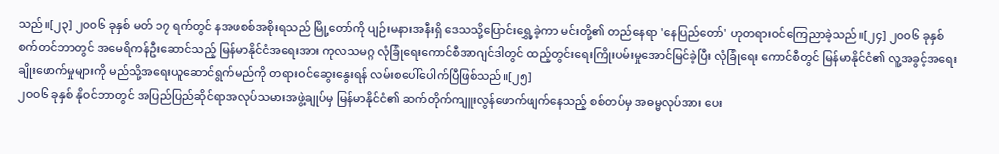သည်။[၂၃] ၂၀၀၆ ခုနှစ် မတ် ၁၇ ရက်တွင် နအဖစစ်အစိုးရသည် မြို့တော်ကို ပျဉ်းမနားအနီးရှိ ဒေသသို့ပြောင်းရွှေ့ခဲ့ကာ မင်းတို့၏ တည်နေရာ 'နေပြည်တော်' ဟုတရားဝင်ကြေညာခဲ့သည်။[၂၄] ၂၀၀၆ ခုနှစ် စက်တင်ဘာတွင် အမေရိကန်ဦးဆောင်သည့် မြန်မာနိုင်ငံအရေးအား ကုလသမဂ္ဂ လုံခြုံရေးကောင်စီအာဂျင်ဒါတွင် ထည့်တွင်းရေးကြိုးပမ်းမှုအောင်မြင်ခဲ့ပြီး လုံခြုံရေး ကောင်စီတွင် မြန်မာနိုင်ငံ၏ လူ့အခွင့်အရေးချိုးဖောက်မှုများကို မည်သို့အရေးယူဆောင်ရွက်မည်ကို တရားဝင်ဆွေးနွေးရန် လမ်းစပေါ်ပေါက်ပြီဖြစ်သည်။[၂၅]
၂ဝဝ၆ ခုနှစ် နိုဝင်ဘာတွင် အပြည်ပြည်ဆိုင်ရာအလုပ်သမားအဖွဲ့ချုပ်မှ မြန်မာနိုင်ငံ၏ ဆက်တိုက်ကျူးလွန်ဖောက်ဖျက်နေသည့် စစ်တပ်မှ အဓမ္မလုပ်အား ပေး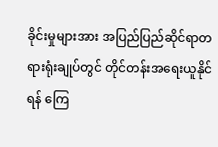ခိုင်းမှုများအား အပြည်ပြည်ဆိုင်ရာတရားရုံးချုပ်တွင် တိုင်တန်းအရေးယူနိုင်ရန် ကြေ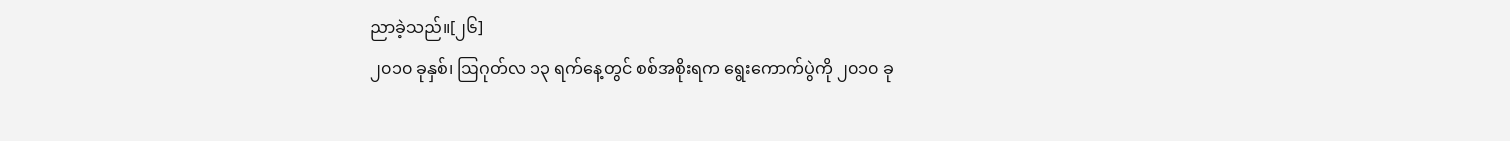ညာခဲ့သည်။[၂၆]
၂၀၁၀ ခုနှစ်၊ ဩဂုတ်လ ၁၃ ရက်နေ့တွင် စစ်အစိုးရက ရွေးကောက်ပွဲကို ၂၀၁၀ ခု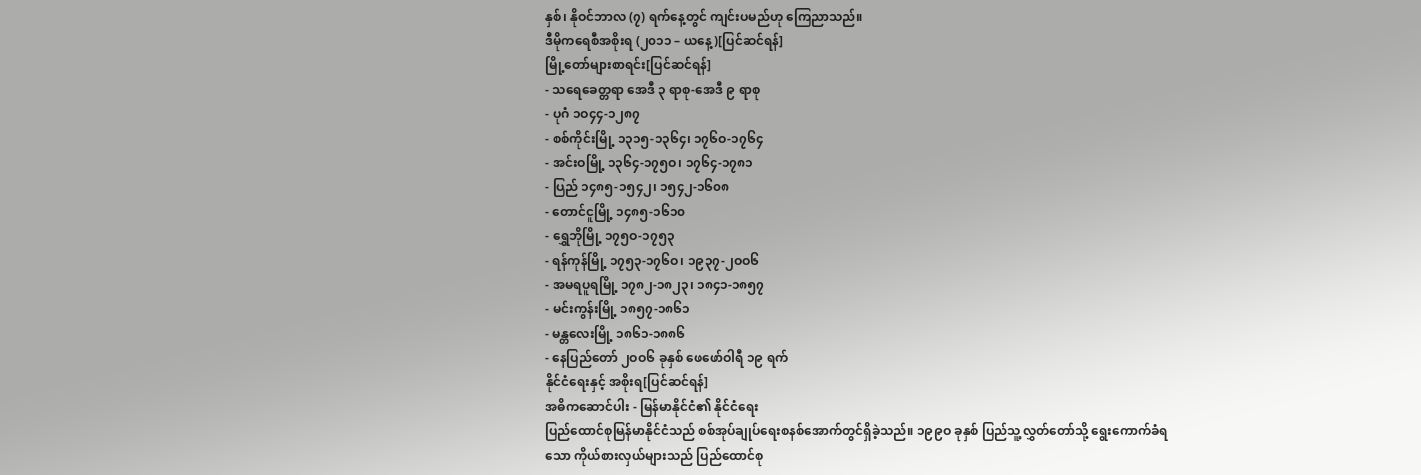နှစ်၊ နိုဝင်ဘာလ (၇) ရက်နေ့တွင် ကျင်းပမည်ဟု ကြေညာသည်။
ဒီမိုကရေစီအစိုးရ (၂၀၁၁ – ယနေ့)[ပြင်ဆင်ရန်]
မြို့တော်များစာရင်း[ပြင်ဆင်ရန်]
- သရေခေတ္တရာ အေဒီ ၃ ရာစု-အေဒီ ၉ ရာစု
- ပုဂံ ၁ဝ၄၄-၁၂၈၇
- စစ်ကိုင်းမြို့ ၁၃၁၅-၁၃၆၄၊ ၁၇၆ဝ-၁၇၆၄
- အင်းဝမြို့ ၁၃၆၄-၁၇၅ဝ၊ ၁၇၆၄-၁၇၈၁
- ပြည် ၁၄၈၅-၁၅၄၂၊ ၁၅၄၂-၁၆၀၈
- တောင်ငူမြို့ ၁၄၈၅-၁၆၁၀
- ရွှေဘိုမြို့ ၁၇၅ဝ-၁၇၅၃
- ရန်ကုန်မြို့ ၁၇၅၃-၁၇၆ဝ၊ ၁၉၃၇-၂ဝဝ၆
- အမရပူရမြို့ ၁၇၈၂-၁၈၂၃၊ ၁၈၄၁-၁၈၅၇
- မင်းကွန်းမြို့ ၁၈၅၇-၁၈၆၁
- မန္တလေးမြို့ ၁၈၆၁-၁၈၈၆
- နေပြည်တော် ၂ဝဝ၆ ခုနှစ် ဖေဖော်ဝါရီ ၁၉ ရက်
နိုင်ငံရေးနှင့် အစိုးရ[ပြင်ဆင်ရန်]
အဓိကဆောင်ပါး - မြန်မာနိုင်ငံ၏ နိုင်ငံရေး
ပြည်ထောင်စုမြန်မာနိုင်ငံသည် စစ်အုပ်ချုပ်ရေးစနစ်အောက်တွင်ရှိခဲ့သည်။ ၁၉၉ဝ ခုနှစ် ပြည်သူ့လွှတ်တော်သို့ ရွေးကောက်ခံရသော ကိုယ်စားလှယ်များသည် ပြည်ထောင်စု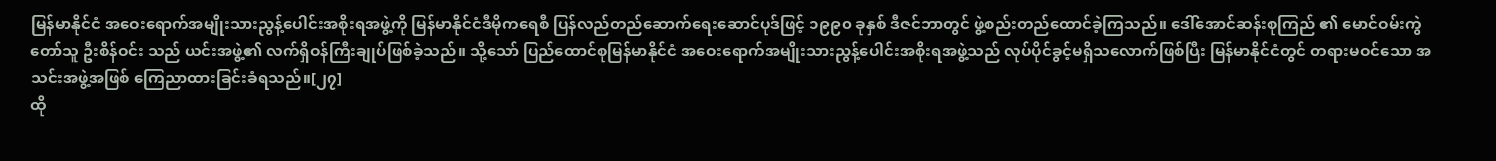မြန်မာနိုင်ငံ အဝေးရောက်အမျိုးသားညွန့်ပေါင်းအစိုးရအဖွဲ့ကို မြန်မာနိုင်ငံဒီမိုကရေစီ ပြန်လည်တည်ဆောက်ရေးဆောင်ပုဒ်ဖြင့် ၁၉၉၀ ခုနှစ် ဒီဇင်ဘာတွင် ဖွဲ့စည်းတည်ထောင်ခဲ့ကြသည်။ ဒေါ်အောင်ဆန်းစုကြည် ၏ မောင်ဝမ်းကွဲတော်သူ ဦးစိန်ဝင်း သည် ယင်းအဖွဲ့၏ လက်ရှိဝန်ကြီးချုပ်ဖြစ်ခဲ့သည်။ သို့သော် ပြည်ထောင်စုမြန်မာနိုင်ငံ အဝေးရောက်အမျိုးသားညွန့်ပေါင်းအစိုးရအဖွဲ့သည် လုပ်ပိုင်ခွင့်မရှိသလောက်ဖြစ်ပြီး မြန်မာနိုင်ငံတွင် တရားမဝင်သော အသင်းအဖွဲ့အဖြစ် ကြေညာထားခြင်းခံရသည်။[၂၇]
ထို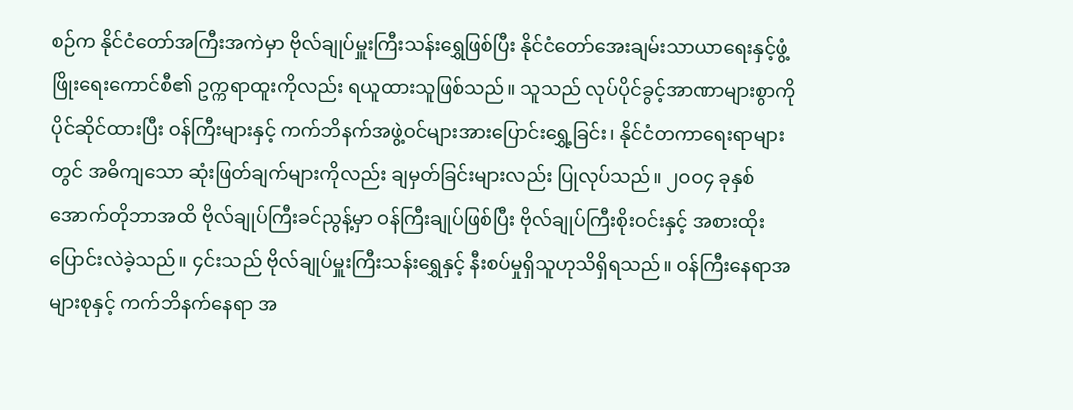စဉ်က နိုင်ငံတော်အကြီးအကဲမှာ ဗိုလ်ချုပ်မှူးကြီးသန်းရွှေဖြစ်ပြီး နိုင်ငံတော်အေးချမ်းသာယာရေးနှင့်ဖွံ့ဖြိုးရေးကောင်စီ၏ ဥက္ကရာထူးကိုလည်း ရယူထားသူဖြစ်သည်။ သူသည် လုပ်ပိုင်ခွင့်အာဏာများစွာကို ပိုင်ဆိုင်ထားပြီး ဝန်ကြီးများနှင့် ကက်ဘိနက်အဖွဲ့ဝင်များအားပြောင်းရွှေ့ခြင်း၊ နိုင်ငံတကာရေးရာများတွင် အဓိကျသော ဆုံးဖြတ်ချက်များကိုလည်း ချမှတ်ခြင်းများလည်း ပြုလုပ်သည်။ ၂ဝဝ၄ ခုနှစ် အောက်တိုဘာအထိ ဗိုလ်ချုပ်ကြီးခင်ညွန့်မှာ ဝန်ကြီးချုပ်ဖြစ်ပြီး ဗိုလ်ချုပ်ကြီးစိုးဝင်းနှင့် အစားထိုးပြောင်းလဲခဲ့သည်။ ၄င်းသည် ဗိုလ်ချုပ်မှူးကြီးသန်းရွှေနှင့် နီးစပ်မှုရှိသူဟုသိရှိရသည်။ ဝန်ကြီးနေရာအများစုနှင့် ကက်ဘိနက်နေရာ အ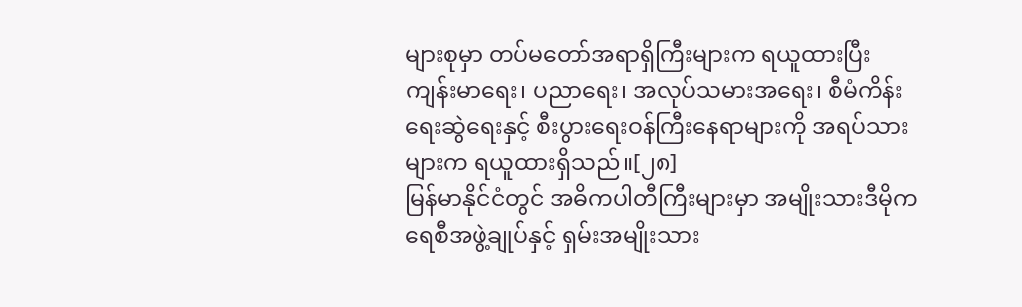များစုမှာ တပ်မတော်အရာရှိကြီးများက ရယူထားပြီး ကျန်းမာရေး၊ ပညာရေး၊ အလုပ်သမားအရေး၊ စီမံကိန်းရေးဆွဲရေးနှင့် စီးပွားရေးဝန်ကြီးနေရာများကို အရပ်သားများက ရယူထားရှိသည်။[၂၈]
မြန်မာနိုင်ငံတွင် အဓိကပါတီကြီးများမှာ အမျိုးသားဒီမိုကရေစီအဖွဲ့ချုပ်နှင့် ရှမ်းအမျိုးသား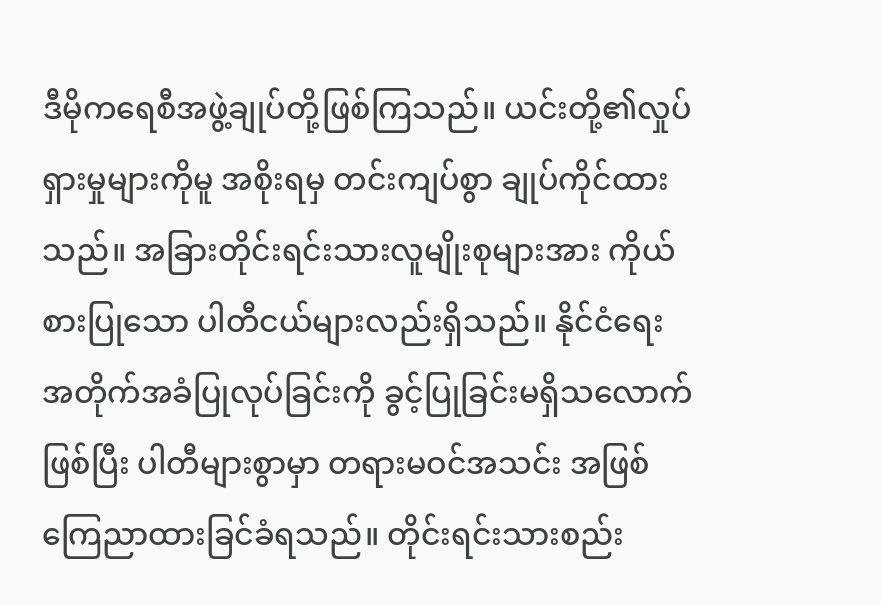ဒီမိုကရေစီအဖွဲ့ချုပ်တို့ဖြစ်ကြသည်။ ယင်းတို့၏လှုပ်ရှားမှုများကိုမူ အစိုးရမှ တင်းကျပ်စွာ ချုပ်ကိုင်ထားသည်။ အခြားတိုင်းရင်းသားလူမျိုးစုများအား ကိုယ်စားပြုသော ပါတီငယ်များလည်းရှိသည်။ နိုင်ငံရေး အတိုက်အခံပြုလုပ်ခြင်းကို ခွင့်ပြုခြင်းမရှိသလောက်ဖြစ်ပြီး ပါတီများစွာမှာ တရားမဝင်အသင်း အဖြစ်ကြေညာထားခြင်ခံရသည်။ တိုင်းရင်းသားစည်း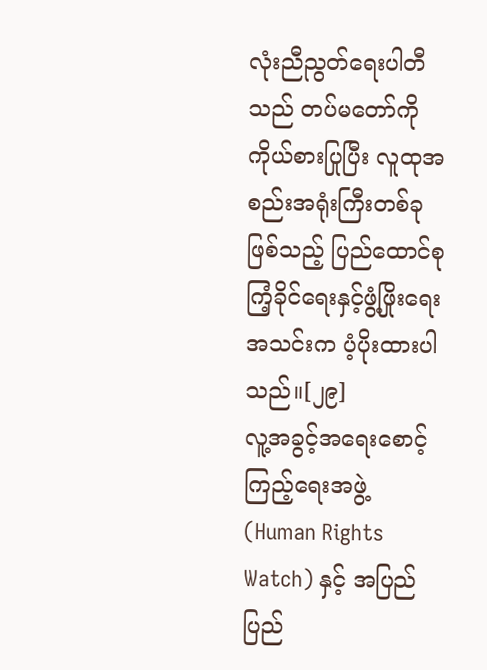လုံးညီညွတ်ရေးပါတီသည် တပ်မတော်ကို ကိုယ်စားပြုပြီး လူထုအစည်းအရုံးကြီးတစ်ခုဖြစ်သည့် ပြည်ထောင်စုကြံ့ခိုင်ရေးနှင့်ဖွံ့ဖြိုးရေးအသင်းက ပံ့ပိုးထားပါသည်။[၂၉]
လူ့အခွင့်အရေးစောင့်ကြည့်ရေးအဖွဲ့ (Human Rights Watch) နှင့် အပြည်ပြည်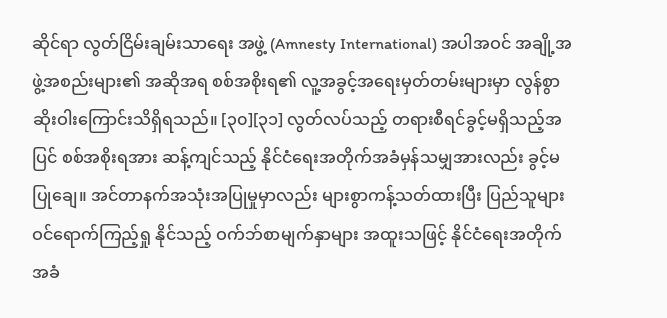ဆိုင်ရာ လွတ်ငြိမ်းချမ်းသာရေး အဖွဲ့ (Amnesty International) အပါအဝင် အချို့အဖွဲ့အစည်းများ၏ အဆိုအရ စစ်အစိုးရ၏ လူ့အခွင့်အရေးမှတ်တမ်းများမှာ လွန်စွာဆိုးဝါးကြောင်းသိရှိရသည်။ [၃၀][၃၁] လွတ်လပ်သည့် တရားစီရင်ခွင့်မရှိသည့်အပြင် စစ်အစိုးရအား ဆန့်ကျင်သည့် နိုင်ငံရေးအတိုက်အခံမှန်သမျှအားလည်း ခွင့်မပြုချေ။ အင်တာနက်အသုံးအပြုမှုမှာလည်း များစွာကန့်သတ်ထားပြီး ပြည်သူများဝင်ရောက်ကြည့်ရှု နိုင်သည့် ဝက်ဘ်စာမျက်နှာများ အထူးသဖြင့် နိုင်ငံရေးအတိုက်အခံ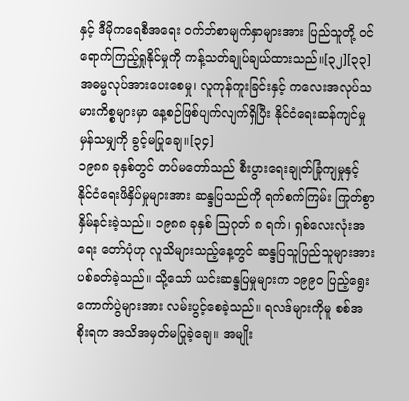နှင့် ဒီမိုကရေစီအရေး ဝက်ဘ်စာမျက်နှာများအား ပြည်သူတို့ ဝင်ရောက်ကြည့်ရှုနိုင်မှုကို ကန့်သတ်ချုပ်ချယ်ထားသည်။[၃၂][၃၃] အဓမ္မလုပ်အားပေးစေမှု၊ လူကုန်ကူးခြင်းနှင့် ကလေးအလုပ်သမားကိစ္စများမှာ နေ့စဉ်ဖြစ်ပျက်လျက်ရှိပြီး နိုင်ငံရေးဆန်ကျင်မှုမှန်သမျှကို ခွင့်မပြုချေ။[၃၄]
၁၉၈၈ ခုနှစ်တွင် တပ်မတော်သည် စီးပွားရေးချုတ်ခြုံကျမှုနှင့် နိုင်ငံရေးဖိနှိပ်မှုများအား ဆန္ဒပြသည်ကို ရက်စက်ကြမ်း ကြုတ်စွာ နှိမ်နင်းခဲ့သည်။ ၁၉၈၈ ခုနှစ် ဩဂုတ် ၈ ရက်၊ ရှစ်လေးလုံးအရေး တော်ပုံဟု လူသိများသည့်နေ့တွင် ဆန္ဒပြသူပြည်သူများအား ပစ်ခတ်ခဲ့သည်။ သို့သော် ယင်းဆန္ဒပြမှုများက ၁၉၉ဝ ပြည့်ရွေးကောက်ပွဲများအား လမ်းပွင့်စေခဲ့သည်။ ရလဒ်များကိုမူ စစ်အစိုးရက အသိအမှတ်မပြုခဲ့ချေ။ အမျိုး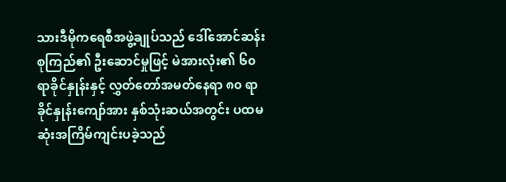သားဒီမိုကရေစီအဖွဲ့ချုပ်သည် ဒေါ်အောင်ဆန်းစုကြည်၏ ဦးဆောင်မှုဖြင့် မဲအားလုံး၏ ၆၀ ရာခိုင်နှုန်းနှင့် လွှတ်တော်အမတ်နေရာ ၈၀ ရာခိုင်နှုန်းကျော်အား နှစ်သုံးဆယ်အတွင်း ပထမဆုံးအကြိမ်ကျင်းပခဲ့သည်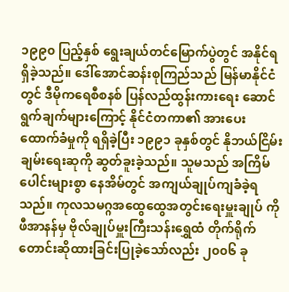၁၉၉၀ ပြည့်နှစ် ရွေးချယ်တင်မြောက်ပွဲတွင် အနိုင်ရရှိခဲ့သည်။ ဒေါ်အောင်ဆန်းစုကြည်သည် မြန်မာနိုင်ငံတွင် ဒီမိုကရေစီစနစ် ပြန်လည်ထွန်းကားရေး ဆောင်ရွက်ချက်များကြောင့် နိုင်ငံတကာ၏ အားပေးထောက်ခံမှုကို ရရှိခဲ့ပြီး ၁၉၉၁ ခုနှစ်တွင် နိုဘယ်ငြိမ်းချမ်းရေးဆုကို ဆွတ်ခူးခဲ့သည်။ သူမသည် အကြိမ်ပေါင်းများစွာ နေအိမ်တွင် အကျယ်ချုပ်ကျခံခဲ့ရသည်။ ကုလသမဂ္ဂအထွေထွေအတွင်းရေးမှူးချုပ် ကိုဖီအာနန်မှ ဗိုလ်ချုပ်မှူးကြီးသန်းရွှေထံ တိုက်ရိုက် တောင်းဆိုထားခြင်းပြုခဲ့သော်လည်း ၂၀၀၆ ခု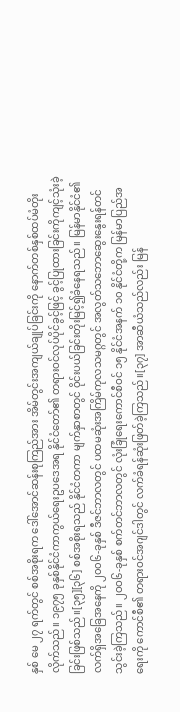နှစ် မေ ၂၇ ရက်တွင် စစ်အစိုးရက ဒေါ်အောင်ဆန်းစုကြည်အား အိမ်တွင်းအကျယ်ချုပ်ခြင်းကို နောက်တစ်နှစ်ထပ်မံတိုးလိုက်သည်။ ၁၉၇၅ ခုနှစ်နိုင်ငံကာကွယ်ရေးဥပဒေအရ နိုင်ငံတော်၏ တရားဝင်လုပ်ပိုင်ခွင့်ဖြင့် ခွင့်ပြုထားခြင်းကိုကျင့်သုံးခဲ့ခြင်းဖြစ်သည်။[၃၅][၃၆] စစ်အစိုးရသည် နိုင်ငံတကာ မျက်နှာစာတွင် ဝိုင်းပယ်ခြင်းတိုးမြင့်၍ခံနေရသည်။ မြန်မာနိုင်ငံ၏ လက်ရှိအခြေအနေကို ၂၀၀၆-ခုနှစ် ဒီဇင်ဘာလတွင် ပထမဆုံးအကြိမ်ကုလသမဂ္ဂတွင် အလွတ်သဘောဆွေးနွေးရန်တင်သွင်းခဲ့ကြသည်။ ၂ဝဝ၆-ခုနှစ် စက်တင်ဘာလတွင် လုံးခြုံရေးကောင်စီဝင် ၁၅ နိုင်ငံအနက် ၁၀ နိုင်ငံတို့က မြန်မာပြည်အရေးကို ကောင်စီ၏ တရားဝင်အဂျင်ဒါတွင် လက်ခံရန်ဆုံးဖြတ်ခဲ့ကြသည်။[၃၇] အာဆီယံသည်လည်း မြန်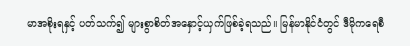မာအစိုးရနှင့် ပတ်သက်၍ များစွာစိတ်အနှောင့်ယှက်ဖြစ်ခဲ့ရသည်။ မြန်မာနိုင်ငံတွင် ဒီမိုကရေစီ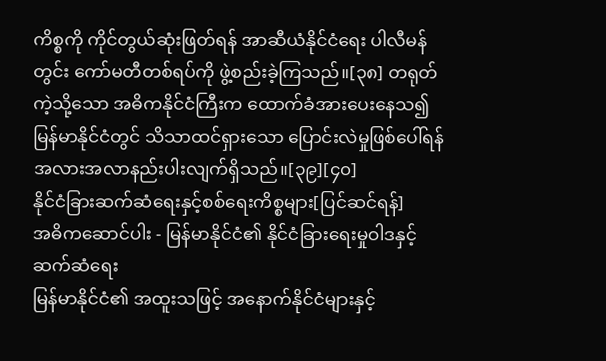ကိစ္စကို ကိုင်တွယ်ဆုံးဖြတ်ရန် အာဆီယံနိုင်ငံရေး ပါလီမန်တွင်း ကော်မတီတစ်ရပ်ကို ဖွဲ့စည်းခဲ့ကြသည်။[၃၈] တရုတ်ကဲ့သို့သော အဓိကနိုင်ငံကြီးက ထောက်ခံအားပေးနေသ၍ မြန်မာနိုင်ငံတွင် သိသာထင်ရှားသော ပြောင်းလဲမှုဖြစ်ပေါ်ရန် အလားအလာနည်းပါးလျက်ရှိသည်။[၃၉][၄၀]
နိုင်ငံခြားဆက်ဆံရေးနှင့်စစ်ရေးကိစ္စများ[ပြင်ဆင်ရန်]
အဓိကဆောင်ပါး - မြန်မာနိုင်ငံ၏ နိုင်ငံခြားရေးမှုဝါဒနှင့် ဆက်ဆံရေး
မြန်မာနိုင်ငံ၏ အထူးသဖြင့် အနောက်နိုင်ငံများနှင့်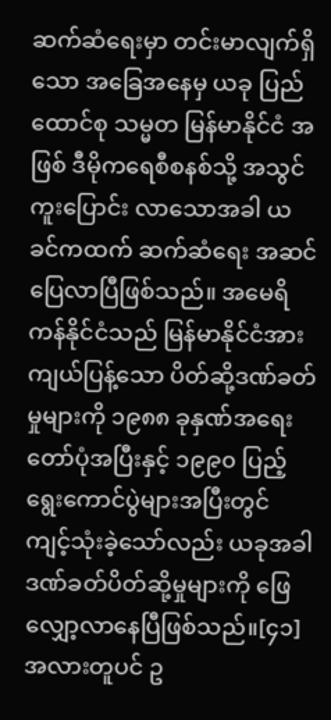ဆက်ဆံရေးမှာ တင်းမာလျက်ရှိသော အခြေအနေမှ ယခု ပြည်ထောင်စု သမ္မတ မြန်မာနိုင်ငံ အဖြစ် ဒီမိုကရေစီစနစ်သို့ အသွင်ကူးပြောင်း လာသောအခါ ယခင်ကထက် ဆက်ဆံရေး အဆင်ပြေလာပြီဖြစ်သည်။ အမေရိကန်နိုင်ငံသည် မြန်မာနိုင်ငံအား ကျယ်ပြန့်သော ပိတ်ဆို့ဒဏ်ခတ်မှုများကို ၁၉၈၈ ခုနှဏ်အရေးတော်ပုံအပြီးနှင့် ၁၉၉၀ ပြည့်ရွေးကောင်ပွဲများအပြီးတွင် ကျင့်သုံးခဲ့သော်လည်း ယခုအခါ ဒဏ်ခတ်ပိတ်ဆို့မှုများကို ဖြေလျှော့လာနေပြီဖြစ်သည်။[၄၁] အလားတူပင် ဥ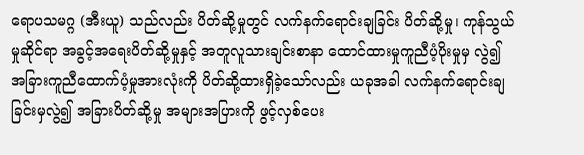ရောပသမဂ္ဂ (အီးယူ) သည်လည်း ပိတ်ဆို့မှုတွင် လက်နက်ရောင်းချခြင်း ပိတ်ဆို့မှု၊ ကုန်သွယ်မှုဆိုင်ရာ အခွင့်အရေးပိတ်ဆို့မှုနှင့် အတူလူသားချင်းစာနာ ထောင်ထားမှုကူညီပံ့ပိုးမှုမှ လွဲ၍ အခြားကူညီထောက်ပံ့မှုအားလုံးကို ပိတ်ဆို့ထားရှိခဲ့သော်လည်း ယခုအခါ လက်နက်ရောင်းချခြင်းမှလွဲ၍ အခြားပိတ်ဆို့မှု အများအပြားကို ဖွင့်လှစ်ပေး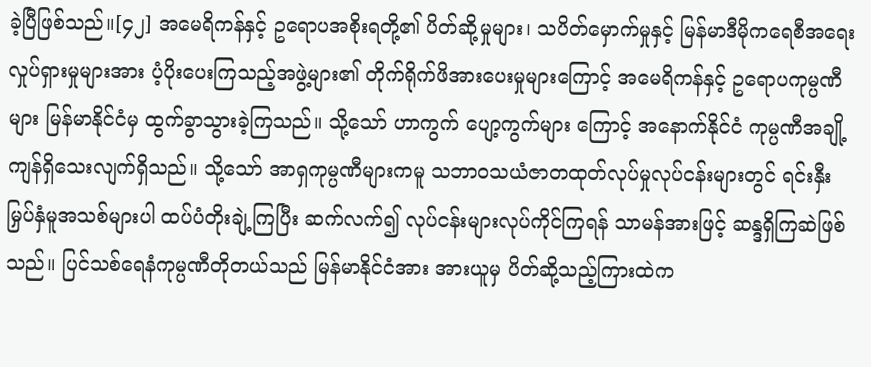ခဲ့ပြီဖြစ်သည်။[၄၂] အမေရိကန်နှင့် ဥရောပအစိုးရတို့၏ ပိတ်ဆို့မှုများ၊ သပိတ်မှောက်မှုနှင့် မြန်မာဒီမိုကရေစီအရေးလှုပ်ရှားမှုများအား ပံ့ပိုးပေးကြသည့်အဖွဲ့များ၏ တိုက်ရိုက်ဖိအားပေးမှုများကြောင့် အမေရိကန်နှင့် ဥရောပကုမ္ပဏီများ မြန်မာနိုင်ငံမှ ထွက်ခွာသွားခဲ့ကြသည်။ သို့သော် ဟာကွက် ပျော့ကွက်များ ကြောင့် အနောက်နိုင်ငံ ကုမ္ပဏီအချို့ ကျန်ရှိသေးလျက်ရှိသည်။ သို့သော် အာရှကုမ္ပဏီများကမူ သဘာဝသယံဇာတထုတ်လုပ်မှုလုပ်ငန်းများတွင် ရင်းနှီးမြှပ်နှံမူအသစ်များပါ ထပ်ပံတိုးချဲ့ကြပြီး ဆက်လက်၍ လုပ်ငန်းများလုပ်ကိုင်ကြရန် သာမန်အားဖြင့် ဆန္ဒရှိကြဆဲဖြစ်သည်။ ပြင်သစ်ရေနံကုမ္ပဏီတိုတယ်သည် မြန်မာနိုင်ငံအား အားယူမှ ပိတ်ဆို့သည့်ကြားထဲက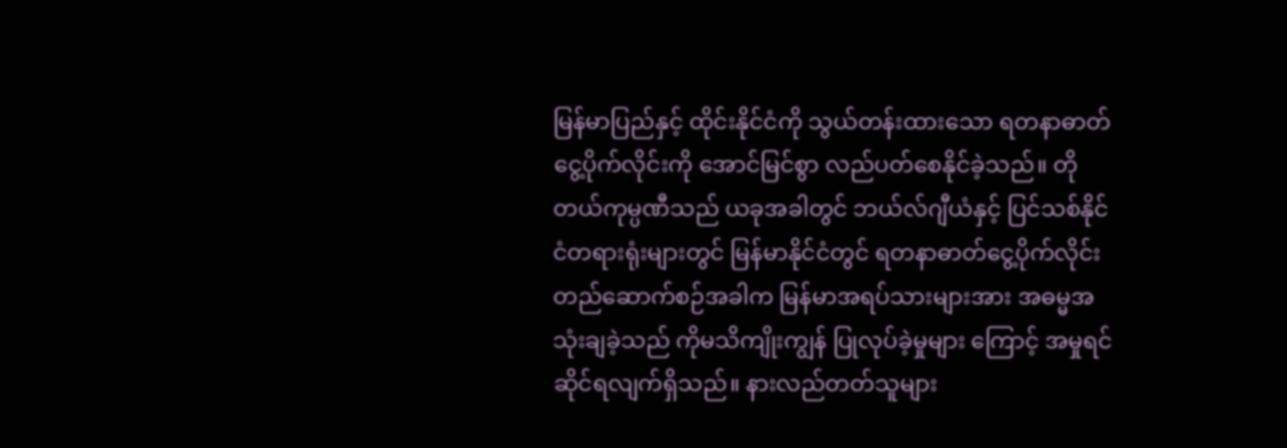မြန်မာပြည်နှင့် ထိုင်းနိုင်ငံကို သွယ်တန်းထားသော ရတနာဓာတ်ငွေ့ပိုက်လိုင်းကို အောင်မြင်စွာ လည်ပတ်စေနိုင်ခဲ့သည်။ တိုတယ်ကုမ္ပဏီသည် ယခုအခါတွင် ဘယ်လ်ဂျီယံနှင့် ပြင်သစ်နိုင်ငံတရားရုံးများတွင် မြန်မာနိုင်ငံတွင် ရတနာဓာတ်ငွေ့ပိုက်လိုင်းတည်ဆောက်စဉ်အခါက မြန်မာအရပ်သားများအား အဓမ္မအသုံးချခဲ့သည် ကိုမသိကျိုးကျွန် ပြုလုပ်ခဲ့မှုများ ကြောင့် အမှုရင်ဆိုင်ရလျက်ရှိသည်။ နားလည်တတ်သူများ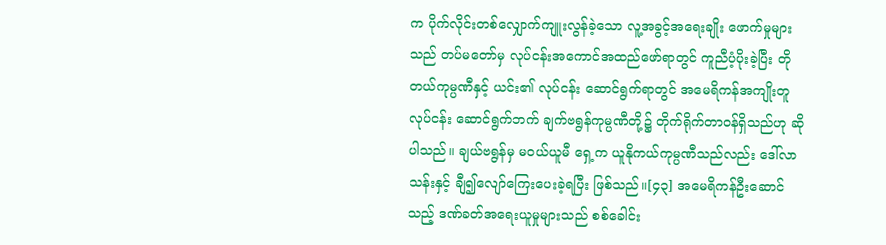က ပိုက်လိုင်းတစ်လျှောက်ကျူးလွန်ခဲ့သော လူ့အခွင့်အရေးချိုး ဖောက်မှုများသည် တပ်မတော်မှ လုပ်ငန်းအကောင်အထည်ဖော်ရာတွင် ကူညီပံ့ပိုးခဲ့ပြီး တိုတယ်ကုမ္ပဏီနှင့် ယင်း၏ လုပ်ငန်း ဆောင်ရွက်ရာတွင် အမေရိကန်အကျိုးတူလုပ်ငန်း ဆောင်ရွက်ဘက် ချက်ဗရွန်ကုမ္ပဏီတို့၌ တိုက်ရိုက်တာဝန်ရှိသည်ဟု ဆိုပါသည်။ ချယ်ဗရွန်မှ မဝယ်ယူမီ ရှေ့က ယူနိုကယ်ကုမ္ပဏီသည်လည်း ဒေါ်လာ သန်းနှင့် ချီ၍လျော်ကြေးပေးခဲ့ရပြီး ဖြစ်သည်။[၄၃] အမေရိကန်ဦးဆောင်သည့် ဒဏ်ခတ်အရေးယူမှုများသည် စစ်ခေါင်း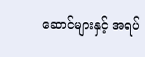ဆောင်များနှင့် အရပ်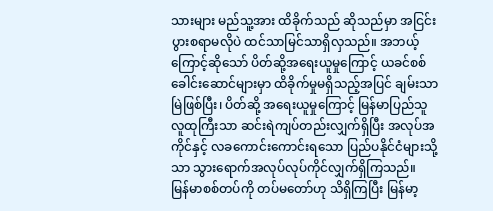သားများ မည်သူ့အား ထိခိုက်သည် ဆိုသည်မှာ အငြင်းပွားစရာမလိုပဲ ထင်သာမြင်သာရှိလှသည်။ အဘယ့်ကြောင့်ဆိုသော် ပိတ်ဆို့အရေးယူမှုကြောင့် ယခင်စစ်ခေါင်းဆောင်များမှာ ထိခိုက်မှုမရှိသည့်အပြင် ချမ်းသာမြဲဖြစ်ပြီး၊ ပိတ်ဆို့ အရေးယူမှုကြောင့် မြန်မာပြည်သူလူထုကြီးသာ ဆင်းရဲကျပ်တည်းလျှက်ရှိပြီး အလုပ်အကိုင်နှင့် လခကောင်းကောင်းရသော ပြည်ပနိုင်ငံများသို့သာ သွားရောက်အလုပ်လုပ်ကိုင်လျှက်ရှိကြသည်။
မြန်မာစစ်တပ်ကို တပ်မတော်ဟု သိရှိကြပြီး မြန်မာ့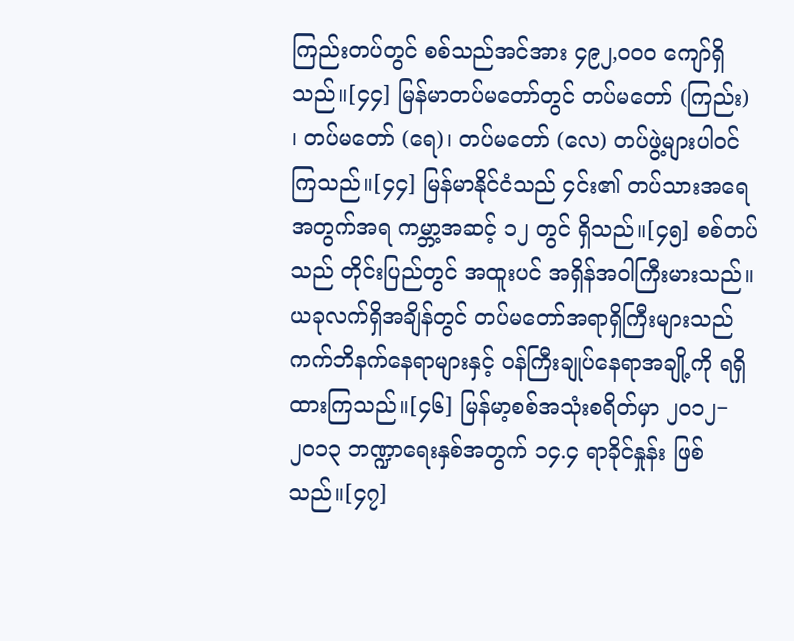ကြည်းတပ်တွင် စစ်သည်အင်အား ၄၉၂,၀၀၀ ကျော်ရှိသည်။[၄၄] မြန်မာတပ်မတော်တွင် တပ်မတော် (ကြည်း) ၊ တပ်မတော် (ရေ)၊ တပ်မတော် (လေ) တပ်ဖွဲ့များပါဝင်ကြသည်။[၄၄] မြန်မာနိုင်ငံသည် ၄င်း၏ တပ်သားအရေအတွက်အရ ကမ္ဘာ့အဆင့် ၁၂ တွင် ရှိသည်။[၄၅] စစ်တပ်သည် တိုင်းပြည်တွင် အထူးပင် အရှိန်အဝါကြီးမားသည်။ ယခုလက်ရှိအချိန်တွင် တပ်မတော်အရာရှိကြီးများသည် ကက်ဘိနက်နေရာများနှင့် ဝန်ကြီးချုပ်နေရာအချို့ကို ရရှိထားကြသည်။[၄၆] မြန်မာ့စစ်အသုံးစရိတ်မှာ ၂၀၁၂−၂၀၁၃ ဘဏ္ဍာရေးနှစ်အတွက် ၁၄.၄ ရာခိုင်နှုန်း ဖြစ်သည်။[၄၇]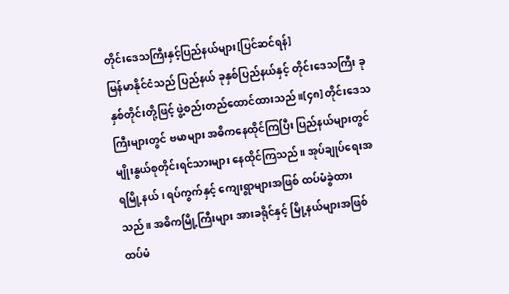တိုင်းဒေသကြီးနှင့်ပြည်နယ်များ[ပြင်ဆင်ရန်]
မြန်မာနိုင်ငံသည် ပြည်နယ် ခုနှစ်ပြည်နယ်နှင့် တိုင်းဒေသကြီး ခုနှစ်တိုင်းတို့ဖြင့် ဖွဲ့စည်းတည်ထောင်ထားသည်။[၄၈] တိုင်းဒေသကြီးများတွင် ဗမာများ အဓိကနေထိုင်ကြပြီး ပြည်နယ်များတွင် မျိုးနွယ်စုတိုင်းရင်သားများ နေထိုင်ကြသည်။ အုပ်ချုပ်ရေးအရမြို့နယ်၊ ရပ်ကွက်နှင့် ကျေးရွာများအဖြစ် ထပ်မံခွဲထားသည်။ အဓိကမြို့ကြီးများ အားခရိုင်နှင့် မြို့နယ်များအဖြစ် ထပ်မံ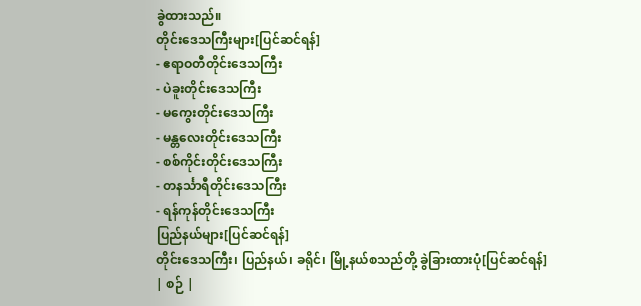ခွဲထားသည်။
တိုင်းဒေသကြီးများ[ပြင်ဆင်ရန်]
- ဧရာဝတီတိုင်းဒေသကြီး
- ပဲခူးတိုင်းဒေသကြီး
- မကွေးတိုင်းဒေသကြီး
- မန္တလေးတိုင်းဒေသကြီး
- စစ်ကိုင်းတိုင်းဒေသကြီး
- တနင်္သာရီတိုင်းဒေသကြီး
- ရန်ကုန်တိုင်းဒေသကြီး
ပြည်နယ်များ[ပြင်ဆင်ရန်]
တိုင်းဒေသကြီး၊ ပြည်နယ်၊ ခရိုင်၊ မြို့နယ်စသည်တို့ ခွဲခြားထားပုံ[ပြင်ဆင်ရန်]
| စဉ် |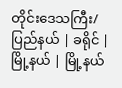တိုင်းဒေသကြီး/ပြည်နယ် | ခရိုင် | မြို့နယ် | မြို့နယ်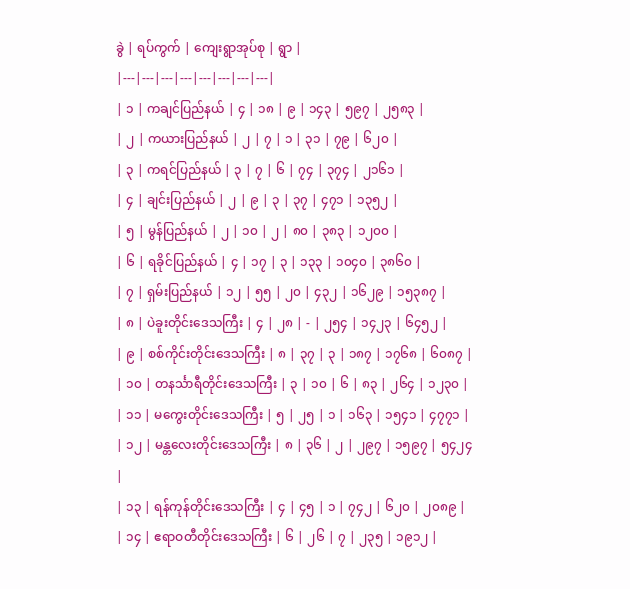ခွဲ | ရပ်ကွက် | ကျေးရွာအုပ်စု | ရွာ |
|---|---|---|---|---|---|---|---|
| ၁ | ကချင်ပြည်နယ် | ၄ | ၁၈ | ၉ | ၁၄၃ | ၅၉၇ | ၂၅၈၃ |
| ၂ | ကယားပြည်နယ် | ၂ | ၇ | ၁ | ၃၁ | ၇၉ | ၆၂၀ |
| ၃ | ကရင်ပြည်နယ် | ၃ | ၇ | ၆ | ၇၄ | ၃၇၄ | ၂၁၆၁ |
| ၄ | ချင်းပြည်နယ် | ၂ | ၉ | ၃ | ၃၇ | ၄၇၁ | ၁၃၅၂ |
| ၅ | မွန်ပြည်နယ် | ၂ | ၁၀ | ၂ | ၈၀ | ၃၈၃ | ၁၂၀၀ |
| ၆ | ရခိုင်ပြည်နယ် | ၄ | ၁၇ | ၃ | ၁၃၃ | ၁၀၄၀ | ၃၈၆၀ |
| ၇ | ရှမ်းပြည်နယ် | ၁၂ | ၅၅ | ၂၀ | ၄၃၂ | ၁၆၂၉ | ၁၅၃၈၇ |
| ၈ | ပဲခူးတိုင်းဒေသကြီး | ၄ | ၂၈ | - | ၂၅၄ | ၁၄၂၃ | ၆၄၅၂ |
| ၉ | စစ်ကိုင်းတိုင်းဒေသကြီး | ၈ | ၃၇ | ၃ | ၁၈၇ | ၁၇၆၈ | ၆၀၈၇ |
| ၁၀ | တနင်္သာရီတိုင်းဒေသကြီး | ၃ | ၁၀ | ၆ | ၈၃ | ၂၆၄ | ၁၂၃၀ |
| ၁၁ | မကွေးတိုင်းဒေသကြီး | ၅ | ၂၅ | ၁ | ၁၆၃ | ၁၅၄၁ | ၄၇၇၁ |
| ၁၂ | မန္တလေးတိုင်းဒေသကြီး | ၈ | ၃၆ | ၂ | ၂၉၇ | ၁၅၉၇ | ၅၄၂၄ |
| ၁၃ | ရန်ကုန်တိုင်းဒေသကြီး | ၄ | ၄၅ | ၁ | ၇၄၂ | ၆၂၀ | ၂၀၈၉ |
| ၁၄ | ဧရာဝတီတိုင်းဒေသကြီး | ၆ | ၂၆ | ၇ | ၂၃၅ | ၁၉၁၂ |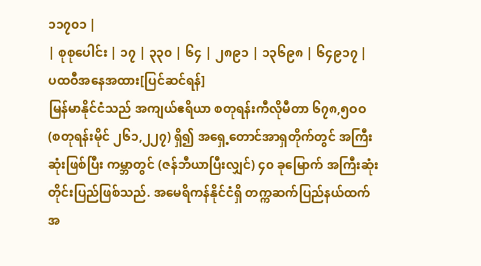၁၁၇၀၁ |
| စုစုပေါင်း | ၁၇ | ၃၃၀ | ၆၄ | ၂၈၉၁ | ၁၃၆၉၈ | ၆၄၉၁၇ |
ပထဝီအနေအထား[ပြင်ဆင်ရန်]
မြန်မာနိုင်ငံသည် အကျယ်ဧရိယာ စတုရန်းကီလိုမီတာ ၆၇၈,၅ဝဝ (စတုရန်းမိုင် ၂၆၁,၂၂၇) ရှိ၍ အရှေ့တောင်အာရှတိုက်တွင် အကြီးဆုံးဖြစ်ပြီး ကမ္ဘာတွင် (ဇန်ဘီယာပြီးလျှင်) ၄၀ ခုမြောက် အကြီးဆုံးတိုင်းပြည်ဖြစ်သည်. အမေရိကန်နိုင်ငံရှိ တက္ကဆက်ပြည်နယ်ထက် အ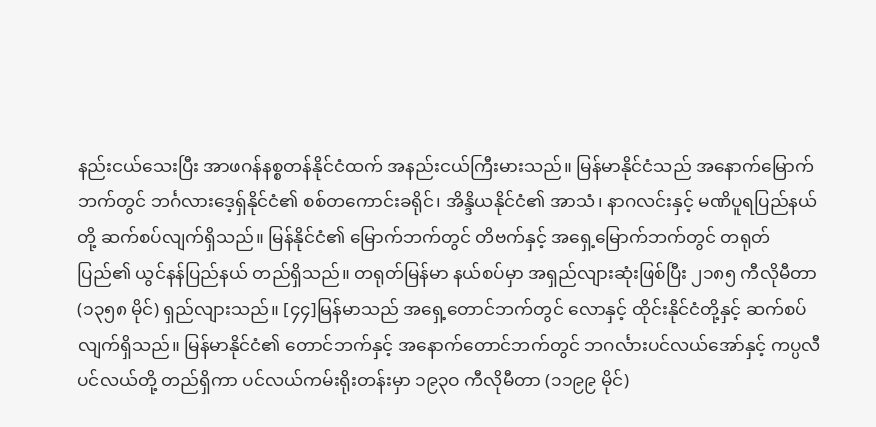နည်းငယ်သေးပြီး အာဖဂန်နစ္စတန်နိုင်ငံထက် အနည်းငယ်ကြီးမားသည်။ မြန်မာနိုင်ငံသည် အနောက်မြောက်ဘက်တွင် ဘင်္ဂလားဒေ့ရှ်နိုင်ငံ၏ စစ်တကောင်းခရိုင်၊ အိန္ဒိယနိုင်ငံ၏ အာသံ၊ နာဂလင်းနှင့် မဏိပူရပြည်နယ်တို့ ဆက်စပ်လျက်ရှိသည်။ မြန်နိုင်ငံ၏ မြောက်ဘက်တွင် တိဗက်နှင့် အရှေ့မြောက်ဘက်တွင် တရုတ်ပြည်၏ ယွင်နန်ပြည်နယ် တည်ရှိသည်။ တရုတ်မြန်မာ နယ်စပ်မှာ အရှည်လျားဆုံးဖြစ်ပြီး ၂၁၈၅ ကီလိုမီတာ (၁၃၅၈ မိုင်) ရှည်လျားသည်။ [၄၄]မြန်မာသည် အရှေ့တောင်ဘက်တွင် လောနှင့် ထိုင်းနိုင်ငံတို့နှင့် ဆက်စပ်လျက်ရှိသည်။ မြန်မာနိုင်ငံ၏ တောင်ဘက်နှင့် အနောက်တောင်ဘက်တွင် ဘဂင်္လားပင်လယ်အော်နှင့် ကပ္ပလီပင်လယ်တို့ တည်ရှိကာ ပင်လယ်ကမ်းရိုးတန်းမှာ ၁၉၃ဝ ကီလိုမီတာ (၁၁၉၉ မိုင်)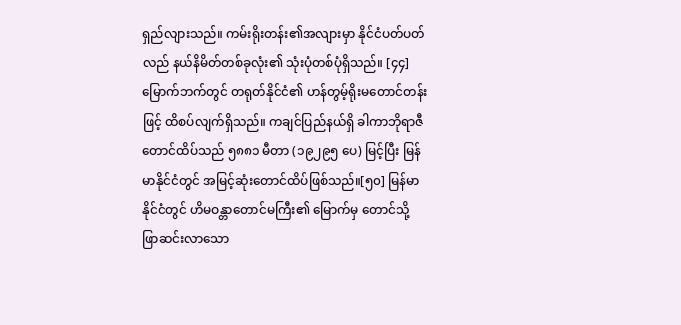ရှည်လျားသည်။ ကမ်းရိုးတန်း၏အလျားမှာ နိုင်ငံပတ်ပတ်လည် နယ်နိမိတ်တစ်ခုလုံး၏ သုံးပုံတစ်ပုံရှိသည်။ [၄၄]
မြောက်ဘက်တွင် တရုတ်နိုင်ငံ၏ ဟန်တွမ့်ရိုးမတောင်တန်းဖြင့် ထိစပ်လျက်ရှိသည်။ ကချင်ပြည်နယ်ရှိ ခါကာဘိုရာဇီတောင်ထိပ်သည် ၅၈၈၁ မီတာ (၁၉၂၉၅ ပေ) မြင့်ပြီး မြန်မာနိုင်ငံတွင် အမြင့်ဆုံးတောင်ထိပ်ဖြစ်သည်။[၅၀] မြန်မာနိုင်ငံတွင် ဟိမဝန္တာတောင်မကြီး၏ မြောက်မှ တောင်သို့ ဖြာဆင်းလာသော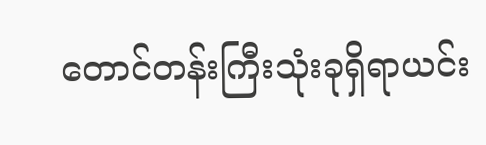တောင်တန်းကြီးသုံးခုရှိရာယင်း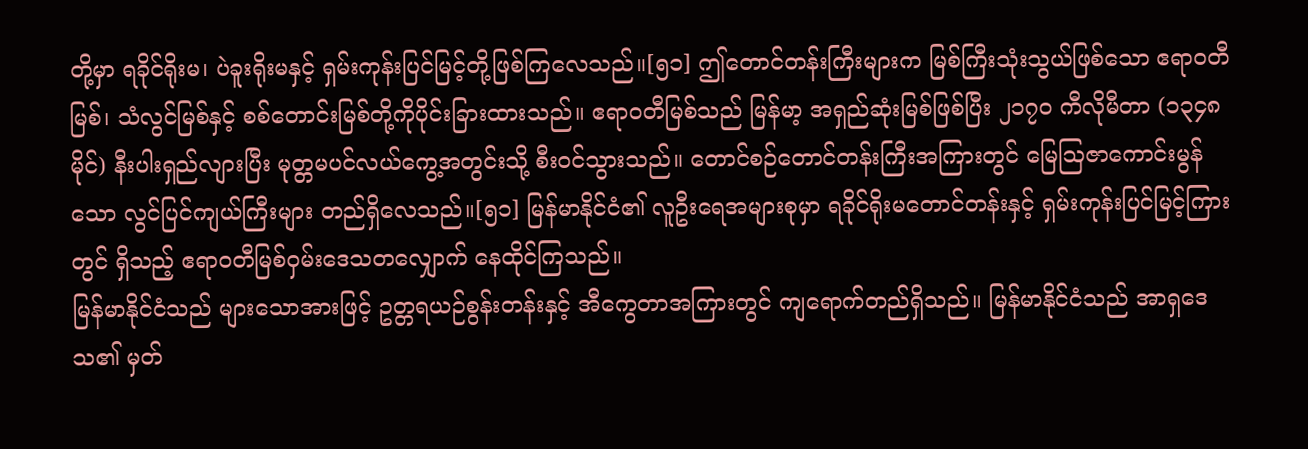တို့မှာ ရခိုင်ရိုးမ၊ ပဲခူးရိုးမနှင့် ရှမ်းကုန်းပြင်မြင့်တို့ဖြစ်ကြလေသည်။[၅၁] ဤတောင်တန်းကြီးများက မြစ်ကြီးသုံးသွယ်ဖြစ်သော ဧရာဝတီမြစ်၊ သံလွင်မြစ်နှင့် စစ်တောင်းမြစ်တို့ကိုပိုင်းခြားထားသည်။ ဧရာဝတီမြစ်သည် မြန်မာ့ အရှည်ဆုံးမြစ်ဖြစ်ပြီး ၂၁၇ဝ ကီလိုမီတာ (၁၃၄၈ မိုင်) နီးပါးရှည်လျားပြီး မုတ္တမပင်လယ်ကွေ့အတွင်းသို့ စီးဝင်သွားသည်။ တောင်စဉ်တောင်တန်းကြီးအကြားတွင် မြေဩဇာကောင်းမွန်သော လွင်ပြင်ကျယ်ကြီးများ တည်ရှိလေသည်။[၅၁] မြန်မာနိုင်ငံ၏ လူဦးရေအများစုမှာ ရခိုင်ရိုးမတောင်တန်းနှင့် ရှမ်းကုန်းပြင်မြင့်ကြားတွင် ရှိသည့် ဧရာဝတီမြစ်ဝှမ်းဒေသတလျှောက် နေထိုင်ကြသည်။
မြန်မာနိုင်ငံသည် များသောအားဖြင့် ဥတ္တရယဉ်စွန်းတန်းနှင့် အီကွေတာအကြားတွင် ကျရောက်တည်ရှိသည်။ မြန်မာနိုင်ငံသည် အာရှဒေသ၏ မှတ်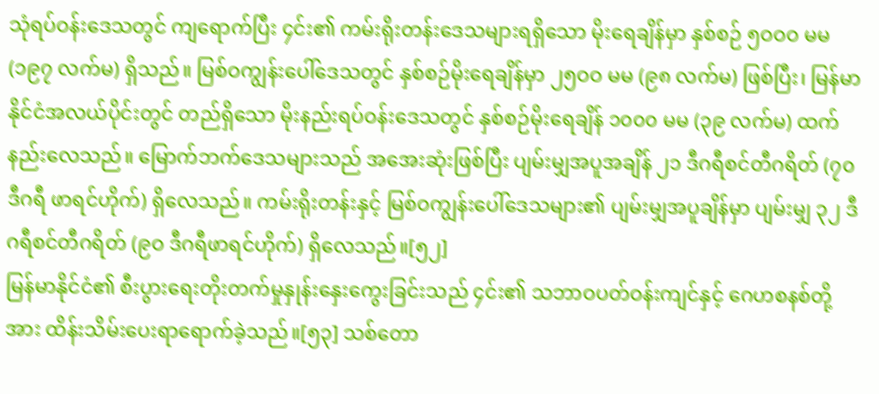သုံရပ်ဝန်းဒေသတွင် ကျရောက်ပြီး ၄င်း၏ ကမ်းရိုးတန်းဒေသများရရှိသော မိုးရေချိန်မှာ နှစ်စဉ် ၅ဝဝဝ မမ (၁၉၇ လက်မ) ရှိသည်။ မြစ်ဝကျွန်းပေါ်ဒေသတွင် နှစ်စဉ်မိုးရေချိန်မှာ ၂၅ဝဝ မမ (၉၈ လက်မ) ဖြစ်ပြီး၊ မြန်မာနိုင်ငံအလယ်ပိုင်းတွင် တည်ရှိသော မိုးနည်းရပ်ဝန်းဒေသတွင် နှစ်စဉ်မိုးရေချိန် ၁၀၀၀ မမ (၃၉ လက်မ) ထက်နည်းလေသည်။ မြောက်ဘက်ဒေသများသည် အအေးဆုံးဖြစ်ပြီး ပျမ်းမျှအပူအချိန် ၂၁ ဒီဂရီစင်တီဂရိတ် (၇၀ ဒီဂရီ ဖာရင်ဟိုက်) ရှိလေသည်။ ကမ်းရိုးတန်းနှင့် မြစ်ဝကျွန်းပေါ်ဒေသများ၏ ပျမ်းမျှအပူချိန်မှာ ပျမ်းမျှ ၃၂ ဒီဂရီစင်တီဂရိတ် (၉ဝ ဒီဂရီဖာရင်ဟိုက်) ရှိလေသည်။[၅၂]
မြန်မာနိုင်ငံ၏ စီးပွားရေးတိုးတက်မှုနှုန်းနှေးကွေးခြင်းသည် ၄င်း၏ သဘာဝပတ်ဝန်းကျင်နှင့် ဂေဟစနစ်တို့အား ထိန်းသိမ်းပေးရာရောက်ခဲ့သည်။[၅၃] သစ်တော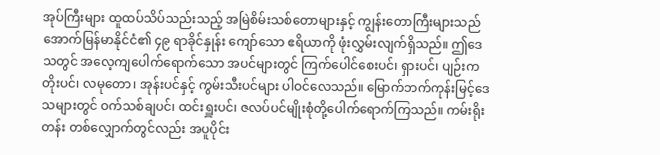အုပ်ကြီးများ ထူထပ်သိပ်သည်းသည့် အမြဲစိမ်းသစ်တောများနှင့် ကျွန်းတောကြီးများသည် အောက်မြန်မာနိုင်ငံ၏ ၄၉ ရာခိုင်နှုန်း ကျော်သော ဧရိယာကို ဖုံးလွှမ်းလျက်ရှိသည်။ ဤဒေသတွင် အလေ့ကျပေါက်ရောက်သော အပင်များတွင် ကြက်ပေါင်စေးပင်၊ ရှားပင်၊ ပျဉ်းကတိုးပင်၊ လမုတော၊ အုန်းပင်နှင့် ကွမ်းသီးပင်များ ပါဝင်လေသည်။ မြောက်ဘက်ကုန်းမြင့်ဒေသများတွင် ဝက်သစ်ချပင်၊ ထင်းရှူးပင်၊ ဇလပ်ပင်မျိုးစုံတို့ပေါက်ရောက်ကြသည်။ ကမ်းရိုးတန်း တစ်လျှောက်တွင်လည်း အပူပိုင်း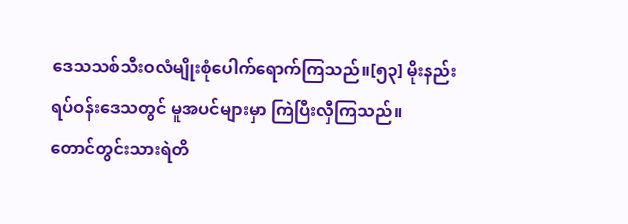ဒေသသစ်သီးဝလံမျိုးစုံပေါက်ရောက်ကြသည်။[၅၃] မိုးနည်းရပ်ဝန်းဒေသတွင် မူအပင်များမှာ ကြဲပြီးလှီကြသည်။
တောင်တွင်းသားရဲတိ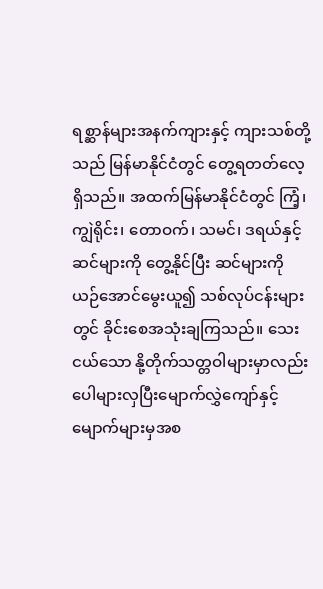ရစ္ဆာန်များအနက်ကျားနှင့် ကျားသစ်တို့သည် မြန်မာနိုင်ငံတွင် တွေ့ရတတ်လေ့ရှိသည်။ အထက်မြန်မာနိုင်ငံတွင် ကြံ့၊ ကျွဲရိုင်း၊ တောဝက်၊ သမင်၊ ဒရယ်နှင့် ဆင်များကို တွေ့နိုင်ပြီး ဆင်များကို ယဉ်အောင်မွေးယူ၍ သစ်လုပ်ငန်းများတွင် ခိုင်းစေအသုံးချကြသည်။ သေးငယ်သော နို့တိုက်သတ္တဝါများမှာလည်း ပေါများလှပြီးမျောက်လွှဲကျော်နှင့် မျောက်များမှအစ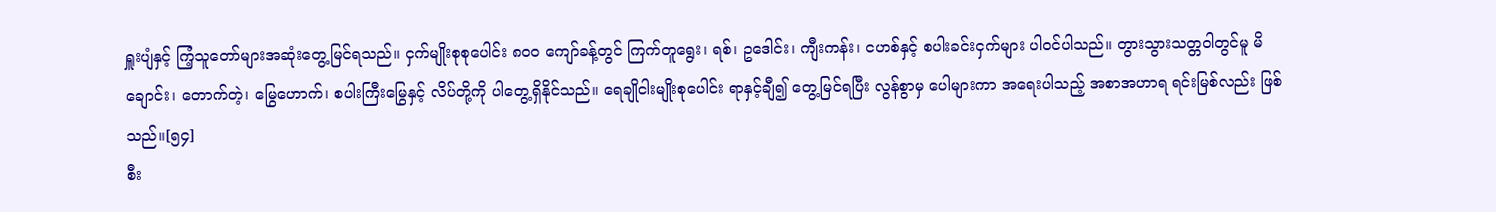ရှူးပျံနှင့် ကြံ့သူတော်များအဆုံးတွေ့မြင်ရသည်။ ငှက်မျိုးစုစုပေါင်း ၈၀၀ ကျော်ခန့်တွင် ကြက်တူရွေး၊ ရစ်၊ ဥဒေါင်း၊ ကျီးကန်း၊ ငဟစ်နှင့် စပါးခင်းငှက်များ ပါဝင်ပါသည်။ တွားသွားသတ္တဝါတွင်မူ မိချောင်း၊ တောက်တဲ့၊ မြွေဟောက်၊ စပါးကြီးမြွေနှင့် လိပ်တို့ကို ပါတွေ့ရှိနိုင်သည်။ ရေချိုငါးမျိုးစုပေါင်း ရာနှင့်ချီ၍ တွေ့မြင်ရပြီး လွန်စွာမှ ပေါများကာ အရေးပါသည့် အစာအဟာရ ရင်းမြစ်လည်း ဖြစ်သည်။[၅၄]
စီး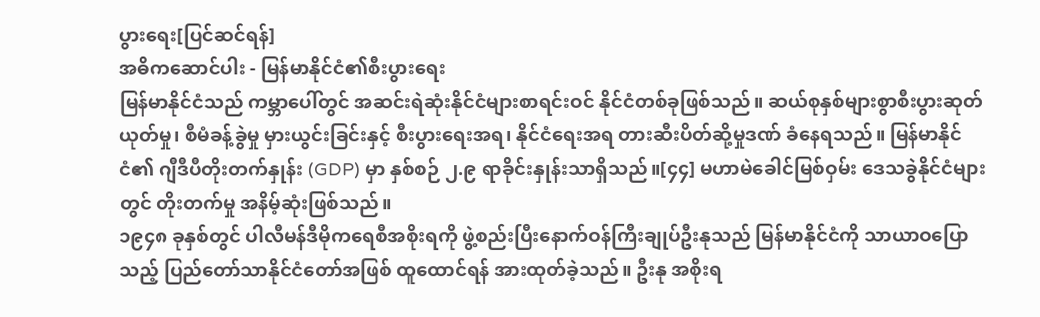ပွားရေး[ပြင်ဆင်ရန်]
အဓိကဆောင်ပါး - မြန်မာနိုင်ငံ၏စီးပွားရေး
မြန်မာနိုင်ငံသည် ကမ္ဘာပေါ်တွင် အဆင်းရဲဆုံးနိုင်ငံများစာရင်းဝင် နိုင်ငံတစ်ခုဖြစ်သည်။ ဆယ်စုနှစ်များစွာစီးပွားဆုတ်ယုတ်မှု၊ စီမံခန့်ခွဲမှု မှားယွင်းခြင်းနှင့် စီးပွားရေးအရ၊ နိုင်ငံရေးအရ တားဆီးပိတ်ဆို့မှုဒဏ် ခံနေရသည်။ မြန်မာနိုင်ငံ၏ ဂျီဒီပီတိုးတက်နှုန်း (GDP) မှာ နှစ်စဉ် ၂.၉ ရာခိုင်းနှုန်းသာရှိသည်။[၄၄] မဟာမဲခေါင်မြစ်ဝှမ်း ဒေသခွဲနိုင်ငံများတွင် တိုးတက်မှု အနိမ့်ဆုံးဖြစ်သည်။
၁၉၄၈ ခုနှစ်တွင် ပါလီမန်ဒီမိုကရေစီအစိုးရကို ဖွဲ့စည်းပြီးနောက်ဝန်ကြီးချုပ်ဦးနုသည် မြန်မာနိုင်ငံကို သာယာဝပြောသည့် ပြည်တော်သာနိုင်ငံတော်အဖြစ် ထူထောင်ရန် အားထုတ်ခဲ့သည်။ ဦးနု အစိုးရ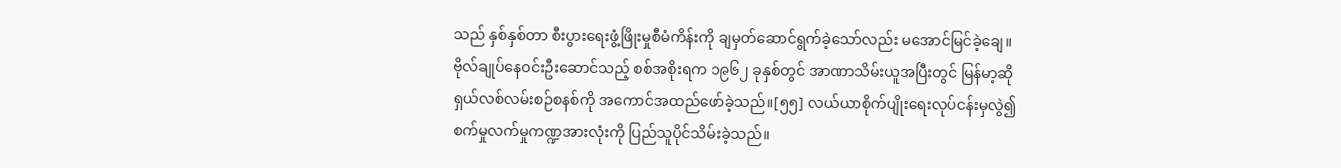သည် နှစ်နှစ်တာ စီးပွားရေးဖွံ့ဖြိုးမှုစီမံကိန်းကို ချမှတ်ဆောင်ရွက်ခဲ့သော်လည်း မအောင်မြင်ခဲ့ချေ။ ဗိုလ်ချုပ်နေဝင်းဦးဆောင်သည့် စစ်အစိုးရက ၁၉၆၂ ခုနှစ်တွင် အာဏာသိမ်းယူအပြီးတွင် မြန်မာ့ဆိုရှယ်လစ်လမ်းစဉ်စနစ်ကို အကောင်အထည်ဖော်ခဲ့သည်။[၅၅] လယ်ယာစိုက်ပျိုးရေးလုပ်ငန်းမှလွဲ၍ စက်မှုလက်မှုကဏ္ဍအားလုံးကို ပြည်သူပိုင်သိမ်းခဲ့သည်။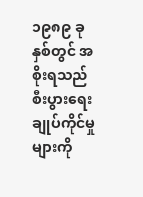၁၉၈၉ ခုနှစ်တွင် အစိုးရသည် စီးပွားရေးချုပ်ကိုင်မှုများကို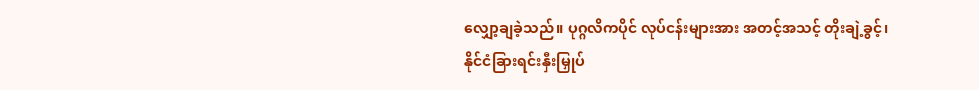လျှော့ချခဲ့သည်။ ပုဂ္ဂလိကပိုင် လုပ်ငန်းများအား အတင့်အသင့် တိုးချဲ့ခွင့်၊ နိုင်ငံခြားရင်းနှီးမြှုပ်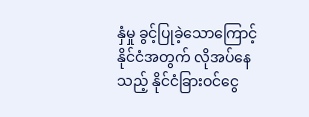နှံမှု ခွင့်ပြုခဲ့သောကြောင့် နိုင်ငံအတွက် လိုအပ်နေသည့် နိုင်ငံခြားဝင်ငွေ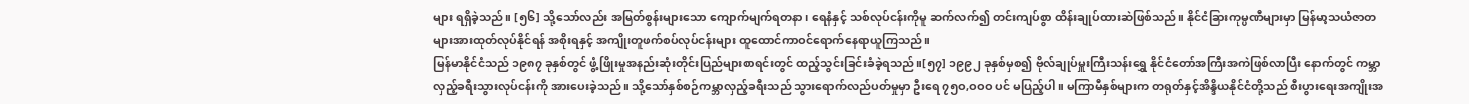များ ရရှိခဲ့သည်။ [၅၆] သို့သော်လည်း အမြတ်စွန်းများသော ကျောက်မျက်ရတနာ၊ ရေနံနှင့် သစ်လုပ်ငန်းကိုမူ ဆက်လက်၍ တင်းကျပ်စွာ ထိန်းချုပ်ထားဆဲဖြစ်သည်။ နိုင်ငံခြားကုမ္ပဏီများမှာ မြန်မာ့သယံဇာတများအားထုတ်လုပ်နိုင်ရန် အစိုးရနှင့် အကျိုးတူဖက်စပ်လုပ်ငန်းများ ထူထောင်ကာဝင်ရောက်နေရာယူကြသည်။
မြန်မာနိုင်ငံသည် ၁၉၈၇ ခုနှစ်တွင် ဖွံ့ဖြိုးမှုအနည်းဆုံးတိုင်းပြည်များစာရင်းတွင် ထည့်သွင်းခြင်းခံခဲ့ရသည်။[၅၇] ၁၉၉၂ ခုနှစ်မှစ၍ ဗိုလ်ချုပ်မှူးကြီးသန်းရွှေ နိုင်ငံတော်အကြီးအကဲဖြစ်လာပြီး နောက်တွင် ကမ္ဘာလှည့်ခရီးသွားလုပ်ငန်းကို အားပေးခဲ့သည်။ သို့သော်နှစ်စဉ်ကမ္ဘာလှည့်ခရီးသည် သွားရောက်လည်ပတ်မှုမှာ ဦးရေ ၇၅ဝ,ဝဝဝ ပင် မပြည့်ပါ။ မကြာမီနှစ်များက တရုတ်နှင့်အိန္ဒိယနိုင်ငံတို့သည် စီးပွားရေးအကျိုးအ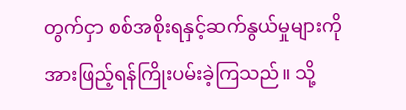တွက်ငှာ စစ်အစိုးရနှင့်ဆက်နွယ်မှုများကို အားဖြည့်ရန်ကြိုးပမ်းခဲ့ကြသည်။ သို့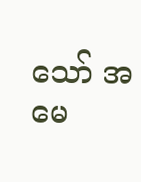သော် အမေ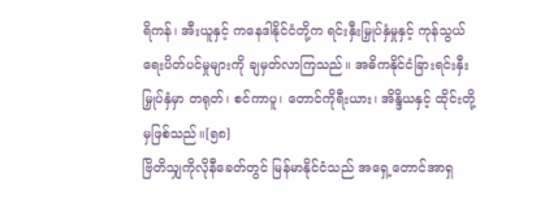ရိကန်၊ အီးယူနှင့် ကနေဒါနိုင်ငံတို့က ရင်းနှီးမြှုပ်နှံမှုနှင့် ကုန်သွယ်ရေးပိတ်ပင်မှုများကို ချမှတ်လာကြသည်။ အဓိကနိုင်ငံခြားရင်းနှီးမြှုပ်နှံမှာ တရုတ်၊ စင်ကာပူ၊ တောင်ကိုရီးယား၊ အိန္ဒိယနှင့် ထိုင်းတို့မှဖြစ်သည်။[၅၈]
ဗြိတိသျှကိုလိုနီခေတ်တွင် မြန်မာနိုင်ငံသည် အရှေ့တောင်အာရှ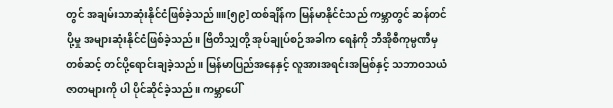တွင် အချမ်းသာဆုံးနိုင်ငံဖြစ်ခဲ့သည်။။[၅၉] ထစ်ချိန်က မြန်မာနိုင်ငံသည် ကမ္ဘာတွင် ဆန်တင်ပို့မှု အများဆုံးနိုင်ငံဖြစ်ခဲ့သည်။ ဗြိတိသျှတို့ အုပ်ချုပ်စဉ်အခါက ရေနံကို ဘီအိုစီကုမ္ပဏီမှတစ်ဆင့် တင်ပို့ရောင်းချခဲ့သည်။ မြန်မာပြည်အနေနှင့် လူအားအရင်းအမြစ်နှင့် သဘာဝသယံဇာတများကို ပါ ပိုင်ဆိုင်ခဲ့သည်။ ကမ္ဘာပေါ်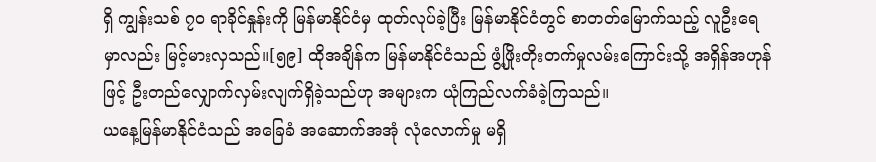ရှိ ကျွန်းသစ် ၇၀ ရာခိုင်နှုန်းကို မြန်မာနိုင်ငံမှ ထုတ်လုပ်ခဲ့ပြီး မြန်မာနိုင်ငံတွင် စာတတ်မြောက်သည့် လူဦးရေမှာလည်း မြင့်မားလှသည်။[၅၉] ထိုအချိန်က မြန်မာနိုင်ငံသည် ဖွံ့ဖြိုးတိုးတက်မှုလမ်းကြောင်းသို့ အရှိန်အဟုန်ဖြင့် ဦးတည်လျှောက်လှမ်းလျက်ရှိခဲ့သည်ဟု အများက ယုံကြည်လက်ခံခဲ့ကြသည်။
ယနေ့မြန်မာနိုင်ငံသည် အခြေခံ အဆောက်အအုံ လုံလောက်မှု မရှိ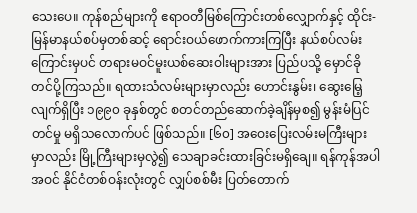သေးပေ။ ကုန်စည်များကို ဧရာဝတီမြစ်ကြောင်းတစ်လျှောက်နှင့် ထိုင်း-မြန်မာနယ်စပ်မှတစ်ဆင့် ရောင်းဝယ်ဖောက်ကားကြပြီး နယ်စပ်လမ်းကြောင်းမှပင် တရားမဝင်မူးယစ်ဆေးဝါးများအား ပြည်ပသို့ မှောင်ခိုတင်ပို့ကြသည်။ ရထားသံလမ်းများမှာလည်း ဟောင်းနွမ်း၊ ဆွေးမြေ့လျက်ရှိပြီး ၁၉၉၀ ခုနှစ်တွင် စတင်တည်ဆောက်ခဲ့ချိန်မှစ၍ မွန်းမံပြင်တင်မှု မရှိသလောက်ပင် ဖြစ်သည်။ [၆၀] အဝေးပြေးလမ်းမကြီးများမှာလည်း မြို့ကြီးများမှလွဲ၍ သေချာခင်းထားခြင်းမရှိချေ။ ရန်ကုန်အပါအဝင် နိုင်ငံတစ်ဝန်းလုံးတွင် လျှပ်စစ်မီး ပြတ်တောက်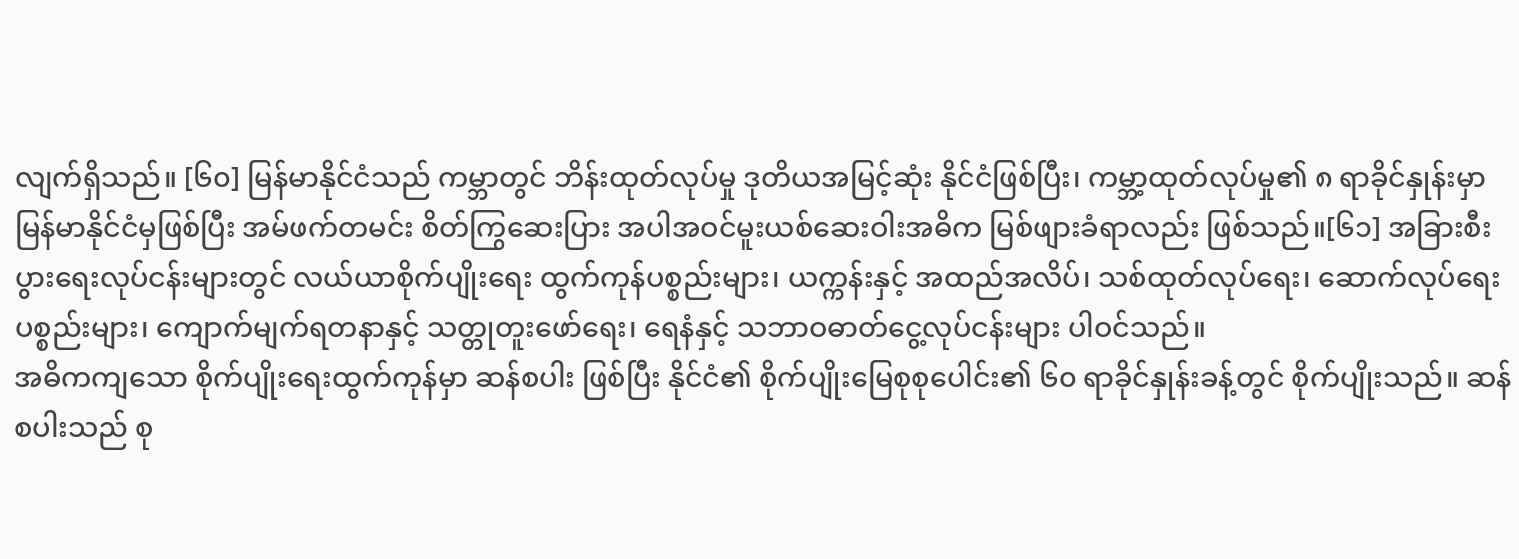လျက်ရှိသည်။ [၆၀] မြန်မာနိုင်ငံသည် ကမ္ဘာတွင် ဘိန်းထုတ်လုပ်မှု ဒုတိယအမြင့်ဆုံး နိုင်ငံဖြစ်ပြီး၊ ကမ္ဘာ့ထုတ်လုပ်မှု၏ ၈ ရာခိုင်နှုန်းမှာ မြန်မာနိုင်ငံမှဖြစ်ပြီး အမ်ဖက်တမင်း စိတ်ကြွဆေးပြား အပါအဝင်မူးယစ်ဆေးဝါးအဓိက မြစ်ဖျားခံရာလည်း ဖြစ်သည်။[၆၁] အခြားစီးပွားရေးလုပ်ငန်းများတွင် လယ်ယာစိုက်ပျိုးရေး ထွက်ကုန်ပစ္စည်းများ၊ ယက္ကန်းနှင့် အထည်အလိပ်၊ သစ်ထုတ်လုပ်ရေး၊ ဆောက်လုပ်ရေးပစ္စည်းများ၊ ကျောက်မျက်ရတနာနှင့် သတ္တုတူးဖော်ရေး၊ ရေနံနှင့် သဘာဝဓာတ်ငွေ့လုပ်ငန်းများ ပါဝင်သည်။
အဓိကကျသော စိုက်ပျိုးရေးထွက်ကုန်မှာ ဆန်စပါး ဖြစ်ပြီး နိုင်ငံ၏ စိုက်ပျိုးမြေစုစုပေါင်း၏ ၆၀ ရာခိုင်နှုန်းခန့်တွင် စိုက်ပျိုးသည်။ ဆန်စပါးသည် စု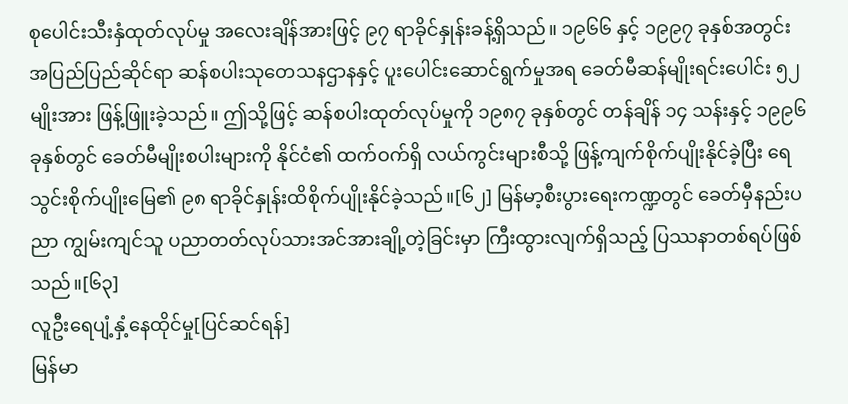စုပေါင်းသီးနှံထုတ်လုပ်မှု အလေးချိန်အားဖြင့် ၉၇ ရာခိုင်နှုန်းခန့်ရှိသည်။ ၁၉၆၆ နှင့် ၁၉၉၇ ခုနှစ်အတွင်း အပြည်ပြည်ဆိုင်ရာ ဆန်စပါးသုတေသနဌာနနှင့် ပူးပေါင်းဆောင်ရွက်မှုအရ ခေတ်မီဆန်မျိုးရင်းပေါင်း ၅၂ မျိုးအား ဖြန့်ဖြူးခဲ့သည်။ ဤသို့ဖြင့် ဆန်စပါးထုတ်လုပ်မှုကို ၁၉၈၇ ခုနှစ်တွင် တန်ချိန် ၁၄ သန်းနှင့် ၁၉၉၆ ခုနှစ်တွင် ခေတ်မီမျိုးစပါးများကို နိုင်ငံ၏ ထက်ဝက်ရှိ လယ်ကွင်းများစီသို့ ဖြန့်ကျက်စိုက်ပျိုးနိုင်ခဲ့ပြီး ရေသွင်းစိုက်ပျိုးမြေ၏ ၉၈ ရာခိုင်နှုန်းထိစိုက်ပျိုးနိုင်ခဲ့သည်။[၆၂] မြန်မာ့စီးပွားရေးကဏ္ဍတွင် ခေတ်မှီနည်းပညာ ကျွမ်းကျင်သူ ပညာတတ်လုပ်သားအင်အားချို့တဲ့ခြင်းမှာ ကြီးထွားလျက်ရှိသည့် ပြဿနာတစ်ရပ်ဖြစ်သည်။[၆၃]
လူဦးရေပျံ့နှံ့နေထိုင်မှု[ပြင်ဆင်ရန်]
မြန်မာ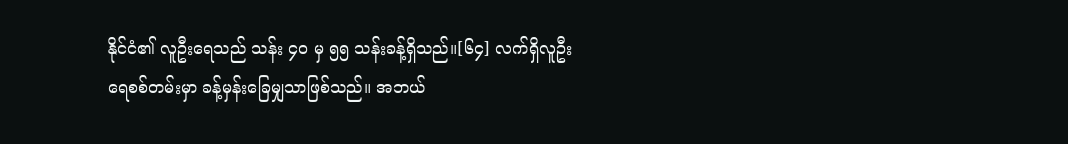နိုင်ငံ၏ လူဦးရေသည် သန်း ၄၀ မှ ၅၅ သန်းခန့်ရှိသည်။[၆၄] လက်ရှိလူဦးရေစစ်တမ်းမှာ ခန့်မှန်းခြေမျှသာဖြစ်သည်။ အဘယ်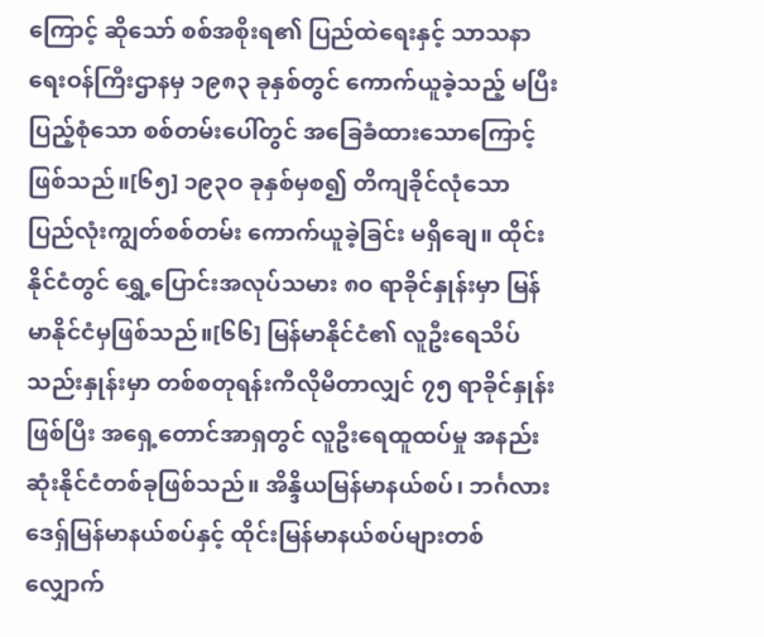ကြောင့် ဆိုသော် စစ်အစိုးရ၏ ပြည်ထဲရေးနှင့် သာသနာရေးဝန်ကြီးဌာနမှ ၁၉၈၃ ခုနှစ်တွင် ကောက်ယူခဲ့သည့် မပြီးပြည့်စုံသော စစ်တမ်းပေါ်တွင် အခြေခံထားသောကြောင့် ဖြစ်သည်။[၆၅] ၁၉၃ဝ ခုနှစ်မှစ၍ တိကျခိုင်လုံသော ပြည်လုံးကျွတ်စစ်တမ်း ကောက်ယူခဲ့ခြင်း မရှိချေ။ ထိုင်းနိုင်ငံတွင် ရွှေ့ပြောင်းအလုပ်သမား ၈၀ ရာခိုင်နှုန်းမှာ မြန်မာနိုင်ငံမှဖြစ်သည်။[၆၆] မြန်မာနိုင်ငံ၏ လူဦးရေသိပ်သည်းနှုန်းမှာ တစ်စတုရန်းကီလိုမီတာလျှင် ၇၅ ရာခိုင်နှုန်းဖြစ်ပြီး အရှေ့တောင်အာရှတွင် လူဦးရေထူထပ်မှု အနည်းဆုံးနိုင်ငံတစ်ခုဖြစ်သည်။ အိန္ဒိယမြန်မာနယ်စပ်၊ ဘင်္ဂလားဒေရှ်မြန်မာနယ်စပ်နှင့် ထိုင်းမြန်မာနယ်စပ်များတစ်လျှောက်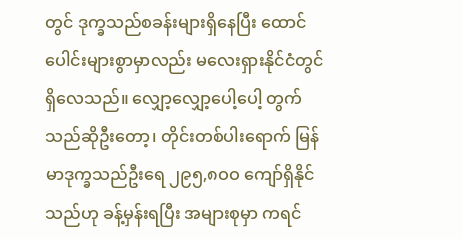တွင် ဒုက္ခသည်စခန်းများရှိနေပြီး ထောင်ပေါင်းများစွာမှာလည်း မလေးရှားနိုင်ငံတွင် ရှိလေသည်။ လျှော့လျှော့ပေါ့ပေါ့ တွက်သည်ဆိုဦးတော့၊ တိုင်းတစ်ပါးရောက် မြန်မာဒုက္ခသည်ဦးရေ ၂၉၅,၈ဝဝ ကျော်ရှိနိုင်သည်ဟု ခန့်မှန်းရပြီး အများစုမှာ ကရင်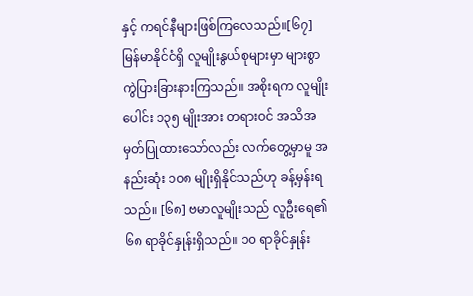နှင့် ကရင်နီများဖြစ်ကြလေသည်။[၆၇]
မြန်မာနိုင်ငံရှိ လူမျိုးနွယ်စုများမှာ များစွာကွဲပြားခြားနားကြသည်။ အစိုးရက လူမျိုးပေါင်း ၁၃၅ မျိုးအား တရားဝင် အသိအမှတ်ပြုထားသော်လည်း လက်တွေ့မှာမူ အနည်းဆုံး ၁၀၈ မျိုးရှိနိုင်သည်ဟု ခန့်မှန်းရသည်။ [၆၈] ဗမာလူမျိုးသည် လူဦးရေ၏ ၆၈ ရာခိုင်နှုန်းရှိသည်။ ၁၀ ရာခိုင်နှုန်း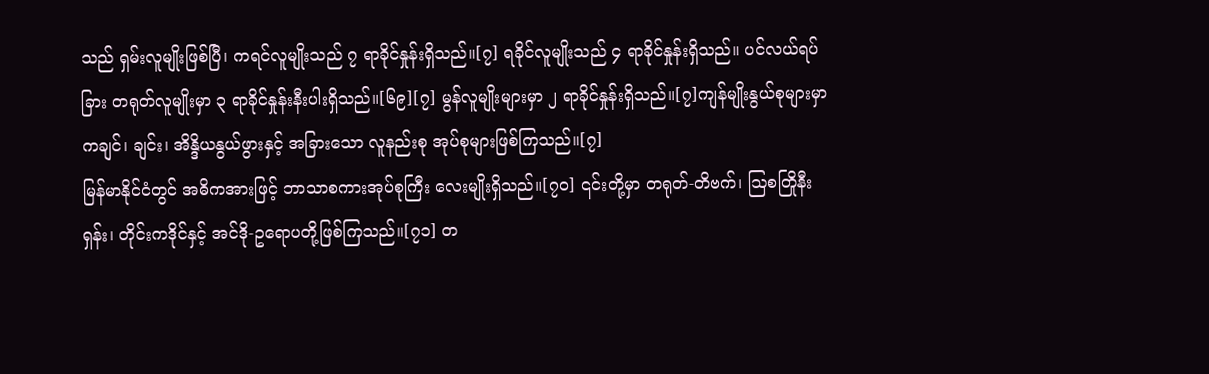သည် ရှမ်းလူမျိုးဖြစ်ပြီ၊ ကရင်လူမျိုးသည် ၇ ရာခိုင်နှုန်းရှိသည်။[၇] ရခိုင်လူမျိုးသည် ၄ ရာခိုင်နှုန်းရှိသည်။ ပင်လယ်ရပ်ခြား တရုတ်လူမျိုးမှာ ၃ ရာခိုင်နှုန်းနီးပါးရှိသည်။[၆၉][၇] မွန်လူမျိုးများမှာ ၂ ရာခိုင်နှုန်းရှိသည်။[၇]ကျန်မျိုးနွယ်စုများမှာ ကချင်၊ ချင်း၊ အိန္ဒိယနွယ်ဖွားနှင့် အခြားသော လူနည်းစု အုပ်စုများဖြစ်ကြသည်။[၇]
မြန်မာနိုင်ငံတွင် အဓိကအားဖြင့် ဘာသာစကားအုပ်စုကြီး လေးမျိုးရှိသည်။[၇၀] ၎င်းတို့မှာ တရုတ်-တိဗက်၊ ဩစတြိုနီးရှန်း၊ တိုင်းကဒိုင်နှင့် အင်ဒို-ဥရောပတို့ဖြစ်ကြသည်။[၇၁] တ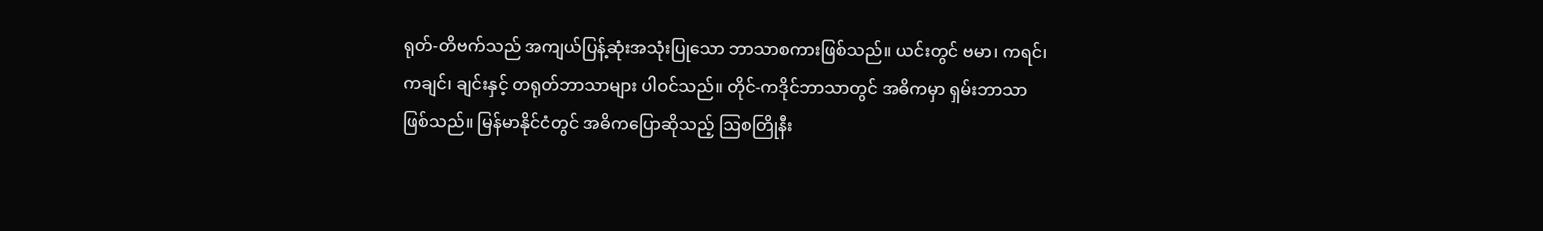ရုတ်-တိဗက်သည် အကျယ်ပြန့်ဆုံးအသုံးပြုသော ဘာသာစကားဖြစ်သည်။ ယင်းတွင် ဗမာ၊ ကရင်၊ ကချင်၊ ချင်းနှင့် တရုတ်ဘာသာများ ပါဝင်သည်။ တိုင်-ကဒိုင်ဘာသာတွင် အဓိကမှာ ရှမ်းဘာသာဖြစ်သည်။ မြန်မာနိုင်ငံတွင် အဓိကပြောဆိုသည့် ဩစတြိုနီး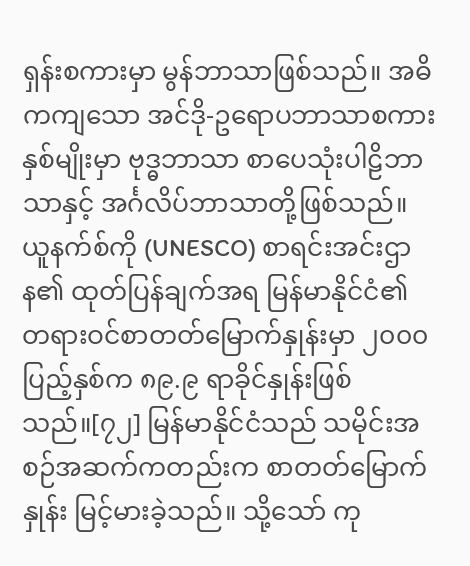ရှန်းစကားမှာ မွန်ဘာသာဖြစ်သည်။ အဓိကကျသော အင်ဒို-ဥရောပဘာသာစကားနှစ်မျိုးမှာ ဗုဒ္ဓဘာသာ စာပေသုံးပါဠိဘာသာနှင့် အင်္ဂလိပ်ဘာသာတို့ဖြစ်သည်။
ယူနက်စ်ကို (UNESCO) စာရင်းအင်းဌာန၏ ထုတ်ပြန်ချက်အရ မြန်မာနိုင်ငံ၏ တရားဝင်စာတတ်မြောက်နှုန်းမှာ ၂၀၀၀ ပြည့်နှစ်က ၈၉.၉ ရာခိုင်နှုန်းဖြစ်သည်။[၇၂] မြန်မာနိုင်ငံသည် သမိုင်းအစဉ်အဆက်ကတည်းက စာတတ်မြောက်နှုန်း မြင့်မားခဲ့သည်။ သို့သော် ကု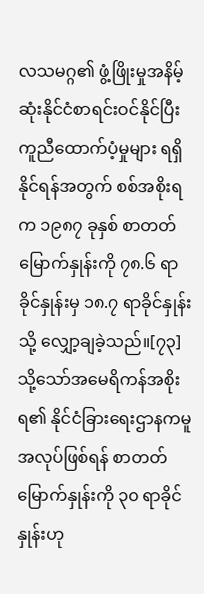လသမဂ္ဂ၏ ဖွံ့ဖြိုးမှုအနိမ့်ဆုံးနိုင်ငံစာရင်းဝင်နိုင်ပြီး ကူညီထောက်ပံ့မှုများ ရရှိနိုင်ရန်အတွက် စစ်အစိုးရက ၁၉၈၇ ခုနှစ် စာတတ်မြောက်နှုန်းကို ၇၈.၆ ရာခိုင်နှုန်းမှ ၁၈.၇ ရာခိုင်နှုန်းသို့ လျှော့ချခဲ့သည်။[၇၃] သို့သော်အမေရိကန်အစိုးရ၏ နိုင်ငံခြားရေးဌာနကမူ အလုပ်ဖြစ်ရန် စာတတ်မြောက်နှုန်းကို ၃၀ ရာခိုင်နှုန်းဟု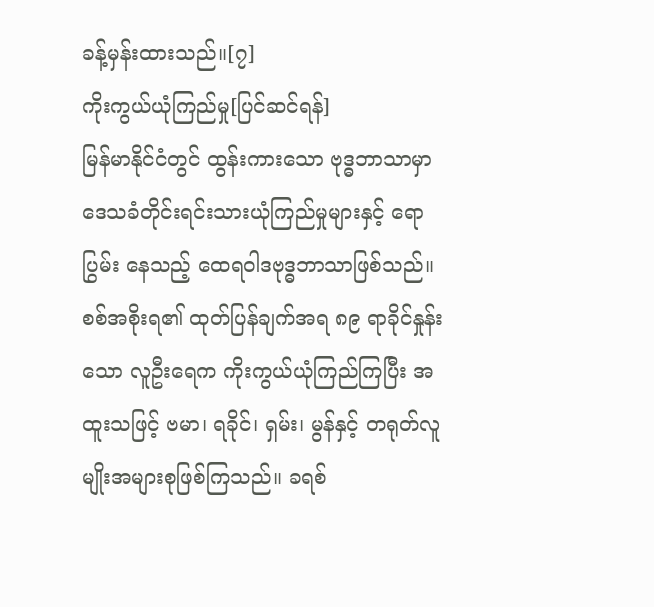ခန့်မှန်းထားသည်။[၇]
ကိုးကွယ်ယုံကြည်မှု[ပြင်ဆင်ရန်]
မြန်မာနိုင်ငံတွင် ထွန်းကားသော ဗုဒ္ဓဘာသာမှာ ဒေသခံတိုင်းရင်းသားယုံကြည်မှုများနှင့် ရောပြွမ်း နေသည့် ထေရဝါဒဗုဒ္ဓဘာသာဖြစ်သည်။ စစ်အစိုးရ၏ ထုတ်ပြန်ချက်အရ ၈၉ ရာခိုင်နှုန်းသော လူဦးရေက ကိုးကွယ်ယုံကြည်ကြပြီး အထူးသဖြင့် ဗမာ၊ ရခိုင်၊ ရှမ်း၊ မွန်နှင့် တရုတ်လူမျိုးအများစုဖြစ်ကြသည်။ ခရစ်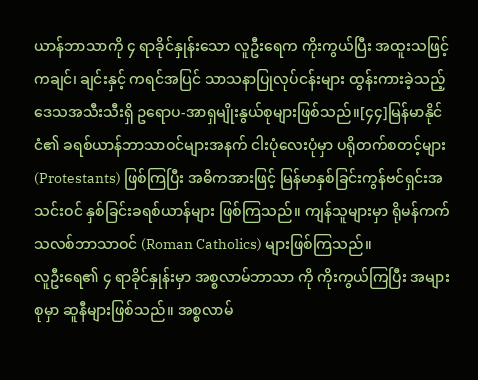ယာန်ဘာသာကို ၄ ရာခိုင်နှုန်းသော လူဦးရေက ကိုးကွယ်ပြီး အထူးသဖြင့် ကချင်၊ ချင်းနှင့် ကရင်အပြင် သာသနာပြုလုပ်ငန်းများ ထွန်းကားခဲ့သည့် ဒေသအသီးသီးရှိ ဥရောပ-အာရှမျိုးနွယ်စုများဖြစ်သည်။[၄၄]မြန်မာနိုင်ငံ၏ ခရစ်ယာန်ဘာသာဝင်များအနက် ငါးပုံလေးပုံမှာ ပရိုတက်စတင့်များ (Protestants) ဖြစ်ကြပြီး အဓိကအားဖြင့် မြန်မာနှစ်ခြင်းကွန်ဗင်ရှင်းအသင်းဝင် နှစ်ခြင်းခရစ်ယာန်များ ဖြစ်ကြသည်။ ကျန်သူများမှာ ရိုမန်ကက်သလစ်ဘာသာဝင် (Roman Catholics) များဖြစ်ကြသည်။
လူဦးရေ၏ ၄ ရာခိုင်နှုန်းမှာ အစ္စလာမ်ဘာသာ ကို ကိုးကွယ်ကြပြီး အများစုမှာ ဆူနီများဖြစ်သည်။ အစ္စလာမ်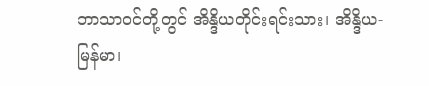ဘာသာဝင်တို့တွင် အိန္ဒိယတိုင်းရင်းသား၊ အိန္ဒိယ-မြန်မာ၊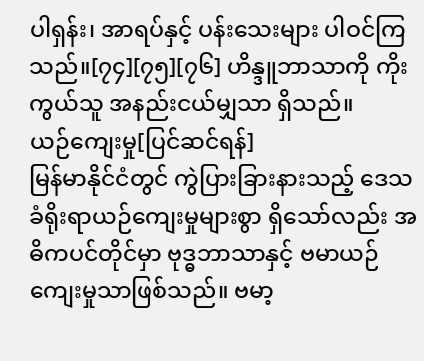ပါရှန်း၊ အာရပ်နှင့် ပန်းသေးများ ပါဝင်ကြသည်။[၇၄][၇၅][၇၆] ဟိန္ဒူဘာသာကို ကိုးကွယ်သူ အနည်းငယ်မျှသာ ရှိသည်။
ယဉ်ကျေးမှု[ပြင်ဆင်ရန်]
မြန်မာနိုင်ငံတွင် ကွဲပြားခြားနားသည့် ဒေသခံရိုးရာယဉ်ကျေးမှုများစွာ ရှိသော်လည်း အဓိကပင်တိုင်မှာ ဗုဒ္ဓဘာသာနှင့် ဗမာယဉ်ကျေးမှုသာဖြစ်သည်။ ဗမာ့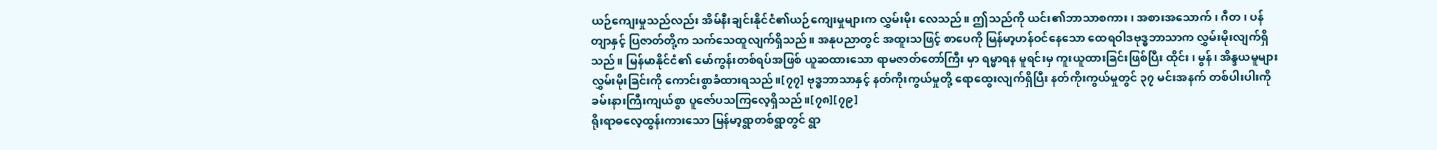ယဉ်ကျေးမှုသည်လည်း အိမ်နီးချင်းနိုင်ငံ၏ယဉ်ကျေးမှုများက လွှမ်းမိုး လေသည်။ ဤသည်ကို ယင်း၏ဘာသာစကား၊ အစားအသောက်၊ ဂီတ၊ ပန်တျာနှင့် ပြဇာတ်တို့က သက်သေထူလျက်ရှိသည်။ အနုပညာတွင် အထူးသဖြင့် စာပေကို မြန်မာ့ဟန်ဝင်နေသော ထေရဝါဒဗုဒ္ဓဘာသာက လွှမ်းမိုးလျက်ရှိသည်။ မြန်မာနိုင်ငံ၏ မော်ကွန်းတစ်ရပ်အဖြစ် ယူဆထားသော ရာမဇာတ်တော်ကြီး မှာ ရမ္မာရန မူရင်းမှ ကူးယူထားခြင်းဖြစ်ပြီး ထိုင်း၊ မွန်၊ အိန္ဒယမူများ လွှမ်းမိုးခြင်းကို ကောင်းစွာခံထားရသည်။[၇၇] ဗုဒ္ဓဘာသာနှင့် နတ်ကိုးကွယ်မှုတို့ ရောထွေးလျက်ရှိပြီး နတ်ကိုးကွယ်မှုတွင် ၃၇ မင်းအနက် တစ်ပါးပါးကို ခမ်းနားကြီးကျယ်စွာ ပူဇော်ပသကြလေ့ရှိသည်။[၇၈][၇၉]
ရိုးရာဓလေ့ထွန်းကားသော မြန်မာ့ရွာတစ်ရွာတွင် ရွာ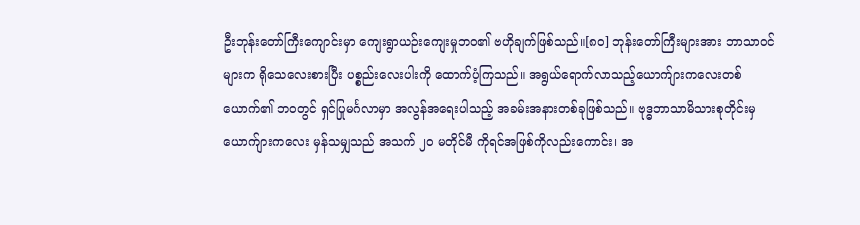ဦးဘုန်းတော်ကြီးကျောင်းမှာ ကျေးရွာယဉ်းကျေးမှုဘဝ၏ ဗဟိုချက်ဖြစ်သည်။[၈၀] ဘုန်းတော်ကြီးများအား ဘာသာဝင်များက ရိုသေလေးစားပြီး ပစ္စည်းလေးပါးကို ထောက်ပံ့ကြသည်။ အရွယ်ရောက်လာသည့်ယောက်ျားကလေးတစ်ယောက်၏ ဘဝတွင် ရှင်ပြုမင်္ဂလာမှာ အလွန်အရေးပါသည့် အခမ်းအနားတစ်ခုဖြစ်သည်။ ဗုဒ္ဓဘာသာမိသားစုတိုင်းမှ ယောက်ျားကလေး မှန်သမျှသည် အသက် ၂၀ မတိုင်မီ ကိုရင်အဖြစ်ကိုလည်းကောင်း၊ အ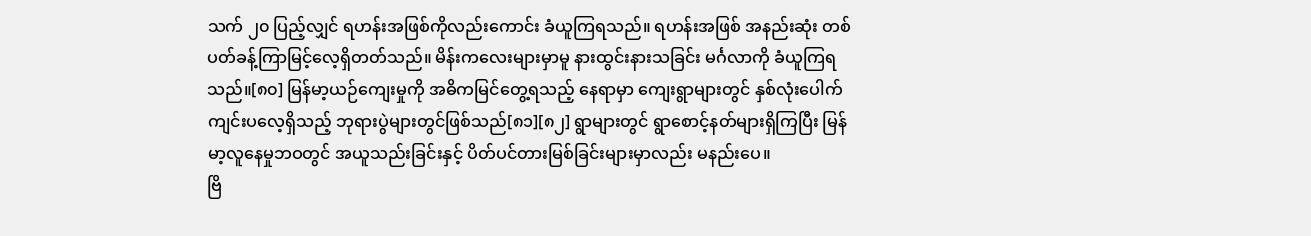သက် ၂၀ ပြည့်လျှင် ရဟန်းအဖြစ်ကိုလည်းကောင်း ခံယူကြရသည်။ ရဟန်းအဖြစ် အနည်းဆုံး တစ်ပတ်ခန့်ကြာမြင့်လေ့ရှိတတ်သည်။ မိန်းကလေးများမှာမူ နားထွင်းနားသခြင်း မင်္ဂလာကို ခံယူကြရသည်။[၈၀] မြန်မာ့ယဉ်ကျေးမှုကို အဓိကမြင်တွေ့ရသည့် နေရာမှာ ကျေးရွာများတွင် နှစ်လုံးပေါက်ကျင်းပလေ့ရှိသည့် ဘုရားပွဲများတွင်ဖြစ်သည်[၈၁][၈၂] ရွာများတွင် ရွာစောင့်နတ်များရှိကြပြီး မြန်မာ့လူနေမှုဘဝတွင် အယူသည်းခြင်းနှင့် ပိတ်ပင်တားမြစ်ခြင်းများမှာလည်း မနည်းပေ။
ဗြိ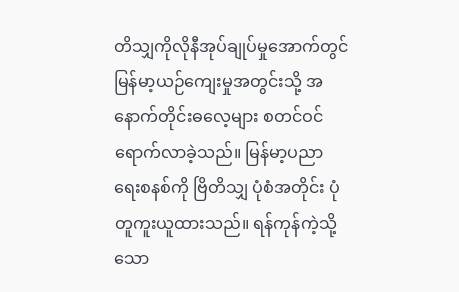တိသျှကိုလိုနီအုပ်ချုပ်မှုအောက်တွင် မြန်မာ့ယဉ်ကျေးမှုအတွင်းသို့ အနောက်တိုင်းဓလေ့များ စတင်ဝင်ရောက်လာခဲ့သည်။ မြန်မာ့ပညာရေးစနစ်ကို ဗြိတိသျှ ပုံစံအတိုင်း ပုံတူကူးယူထားသည်။ ရန်ကုန်ကဲ့သို့သော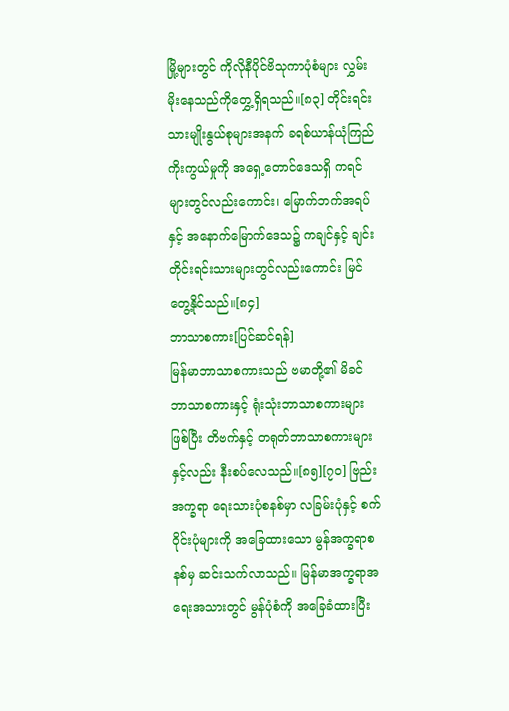မြို့များတွင် ကိုလိုနီပိုင်ဗိသုကာပုံစံများ လွှမ်းမိုးနေသည်ကိုတွှေ့ရှိရသည်။[၈၃] တိုင်းရင်းသားမျိုးနွယ်စုများအနက် ခရစ်ယာန်ယုံကြည်ကိုးကွယ်မှုကို အရှေ့တောင်ဒေသရှိ ကရင်များတွင်လည်းကောင်း၊ မြောက်ဘက်အရပ်နှင့် အနောက်မြောက်ဒေသ၌ ကချင်နှင့် ချင်းတိုင်းရင်းသားများတွင်လည်းကောင်း မြင်တွေ့နိုင်သည်။[၈၄]
ဘာသာစကား[ပြင်ဆင်ရန်]
မြန်မာဘာသာစကားသည် ဗမာတို့၏ မိခင်ဘာသာစကားနှင့် ရုံးသုံးဘာသာစကားများ ဖြစ်ပြီး တိဗက်နှင့် တရုတ်ဘာသာစကားများနှင့်လည်း နီးစပ်လေသည်။[၈၅][၇၀] ဗြည်းအက္ခရာ ရေးသားပုံစနစ်မှာ လခြမ်းပုံနှင့် စက်ဝိုင်းပုံများကို အခြေထားသော မွန်အက္ခရာစနစ်မှ ဆင်းသက်လာသည်။ မြန်မာအက္ခရာအရေးအသားတွင် မွန်ပုံစံကို အခြေခံထားပြီး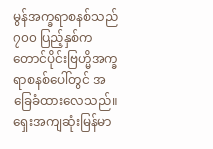မွန်အက္ခရာစနစ်သည် ၇၀၀ ပြည့်နှစ်က တောင်ပိုင်းဗြဟ္မိအက္ခရာစနစ်ပေါ်တွင် အခြေခံထားလေသည်။ ရှေးအကျဆုံးမြန်မာ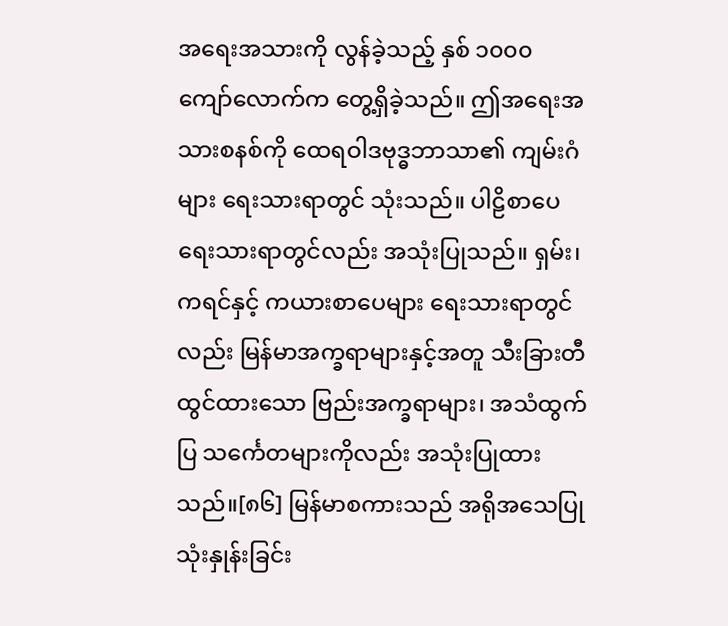အရေးအသားကို လွန်ခဲ့သည့် နှစ် ၁၀၀၀ ကျော်လောက်က တွေ့ရှိခဲ့သည်။ ဤအရေးအသားစနစ်ကို ထေရဝါဒဗုဒ္ဓဘာသာ၏ ကျမ်းဂံများ ရေးသားရာတွင် သုံးသည်။ ပါဠိစာပေရေးသားရာတွင်လည်း အသုံးပြုသည်။ ရှမ်း၊ ကရင်နှင့် ကယားစာပေများ ရေးသားရာတွင်လည်း မြန်မာအက္ခရာများနှင့်အတူ သီးခြားတီထွင်ထားသော ဗြည်းအက္ခရာများ၊ အသံထွက်ပြ သင်္ကေတများကိုလည်း အသုံးပြုထားသည်။[၈၆] မြန်မာစကားသည် အရိုအသေပြုသုံးနှုန်းခြင်း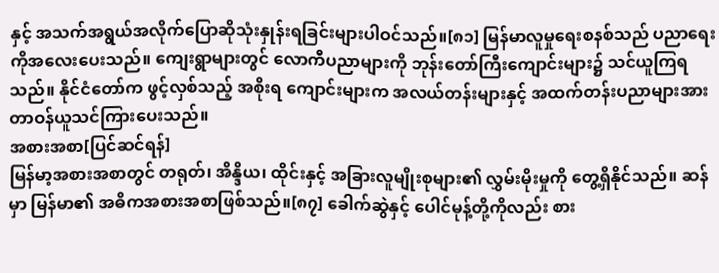နှင့် အသက်အရွယ်အလိုက်ပြောဆိုသုံးနှုန်းရခြင်းများပါဝင်သည်။[၈၁] မြန်မာလူမှုရေးစနစ်သည် ပညာရေးကိုအလေးပေးသည်။ ကျေးရွာများတွင် လောကီပညာများကို ဘုန်းတော်ကြီးကျောင်းများ၌ သင်ယူကြရသည်။ နိုင်ငံတော်က ဖွင့်လှစ်သည့် အစိုးရ ကျောင်းများက အလယ်တန်းများနှင့် အထက်တန်းပညာများအား တာဝန်ယူသင်ကြားပေးသည်။
အစားအစာ[ပြင်ဆင်ရန်]
မြန်မာ့အစားအစာတွင် တရုတ်၊ အိန္ဒိယ၊ ထိုင်းနှင့် အခြားလူမျိုးစုများ၏ လွှမ်းမိုးမှုကို တွေ့ရှိနိုင်သည်။ ဆန်မှာ မြန်မာ၏ အဓိကအစားအစာဖြစ်သည်။[၈၇] ခေါက်ဆွဲနှင့် ပေါင်မုန့်တို့ကိုလည်း စား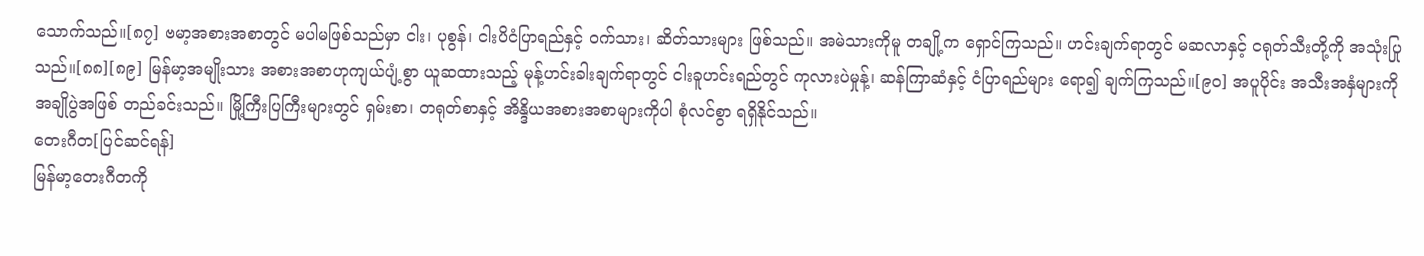သောက်သည်။[၈၇] ဗမာ့အစားအစာတွင် မပါမဖြစ်သည်မှာ ငါး၊ ပုစွန်၊ ငါးပိငံပြာရည်နှင့် ဝက်သား၊ ဆိတ်သားများ ဖြစ်သည်။ အမဲသားကိုမူ တချို့က ရှောင်ကြသည်။ ဟင်းချက်ရာတွင် မဆလာနှင့် ငရုတ်သီးတို့ကို အသုံးပြုသည်။[၈၈][၈၉] မြန်မာ့အမျိုးသား အစားအစာဟုကျယ်ပျံ့စွာ ယူဆထားသည့် မုန့်ဟင်းခါးချက်ရာတွင် ငါးခူဟင်းရည်တွင် ကုလားပဲမှုန့်၊ ဆန်ကြာဆံနှင့် ငံပြာရည်များ ရော၍ ချက်ကြသည်။[၉၀] အပူပိုင်း အသီးအနှံများကို အချိုပွဲအဖြစ် တည်ခင်းသည်။ မြို့ကြီးပြကြီးများတွင် ရှမ်းစာ၊ တရုတ်စာနှင့် အိန္ဒိယအစားအစာများကိုပါ စုံလင်စွာ ရရှိနိုင်သည်။
တေးဂီတ[ပြင်ဆင်ရန်]
မြန်မာ့တေးဂီတကို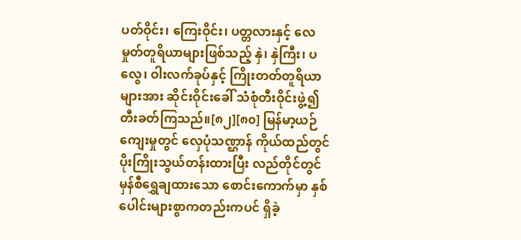ပတ်ဝိုင်း၊ ကြေးဝိုင်း၊ ပတ္တလားနှင့် လေမှုတ်တူရိယာများဖြစ်သည့် နှဲ၊ နှဲကြီး၊ ပလွေ၊ ဝါးလက်ခုပ်နှင့် ကြိုးတတ်တူရိယာများအား ဆိုင်းဝိုင်းခေါ် သံစုံတီးဝိုင်းဖွဲ့၍ တီးခတ်ကြသည်။[၈၂][၈၀] မြန်မာ့ယဉ်ကျေးမှုတွင် လှေပုံသဏ္ဌာန် ကိုယ်ထည်တွင် ပိုးကြိုးသွယ်တန်းထားပြီး လည်တိုင်တွင် မှန်စီရွှေချထားသော စောင်းကောက်မှာ နှစ်ပေါင်းများစွာကတည်းကပင် ရှိခဲ့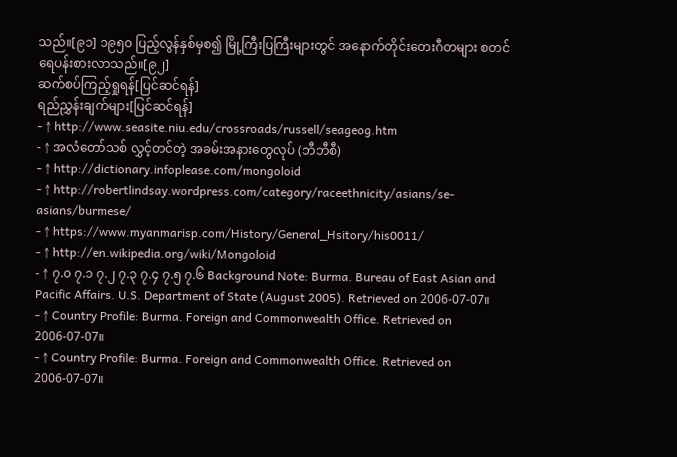သည်။[၉၁] ၁၉၅၀ ပြည့်လွန်နှစ်မှစ၍ မြို့ကြီးပြကြီးများတွင် အနောက်တိုင်းတေးဂီတများ စတင်ရေပန်းစားလာသည်။[၉၂]
ဆက်စပ်ကြည့်ရှုရန်[ပြင်ဆင်ရန်]
ရည်ညွှန်းချက်များ[ပြင်ဆင်ရန်]
- ↑ http://www.seasite.niu.edu/crossroads/russell/seageog.htm
- ↑ အလံတော်သစ် လွှင့်တင်တဲ့ အခမ်းအနားတွေလုပ် (ဘီဘီစီ)
- ↑ http://dictionary.infoplease.com/mongoloid
- ↑ http://robertlindsay.wordpress.com/category/raceethnicity/asians/se-asians/burmese/
- ↑ https://www.myanmarisp.com/History/General_Hsitory/his0011/
- ↑ http://en.wikipedia.org/wiki/Mongoloid
- ↑ ၇.၀ ၇.၁ ၇.၂ ၇.၃ ၇.၄ ၇.၅ ၇.၆ Background Note: Burma. Bureau of East Asian and Pacific Affairs. U.S. Department of State (August 2005). Retrieved on 2006-07-07။
- ↑ Country Profile: Burma. Foreign and Commonwealth Office. Retrieved on 2006-07-07။
- ↑ Country Profile: Burma. Foreign and Commonwealth Office. Retrieved on 2006-07-07။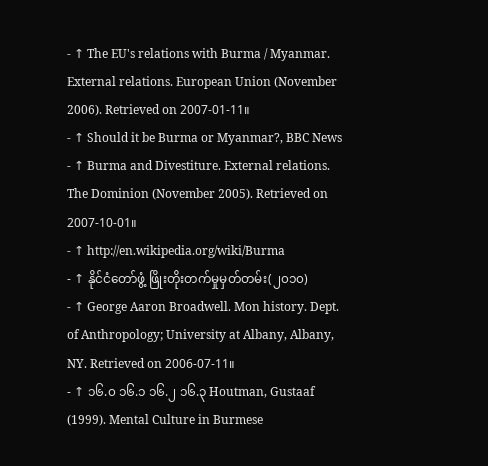- ↑ The EU's relations with Burma / Myanmar. External relations. European Union (November 2006). Retrieved on 2007-01-11။
- ↑ Should it be Burma or Myanmar?, BBC News
- ↑ Burma and Divestiture. External relations. The Dominion (November 2005). Retrieved on 2007-10-01။
- ↑ http://en.wikipedia.org/wiki/Burma
- ↑ နိုင်ငံတော်ဖွံ့ ဖြိုးတိုးတက်မှုမှတ်တမ်း(၂၀၁၀)
- ↑ George Aaron Broadwell. Mon history. Dept. of Anthropology; University at Albany, Albany, NY. Retrieved on 2006-07-11။
- ↑ ၁၆.၀ ၁၆.၁ ၁၆.၂ ၁၆.၃ Houtman, Gustaaf (1999). Mental Culture in Burmese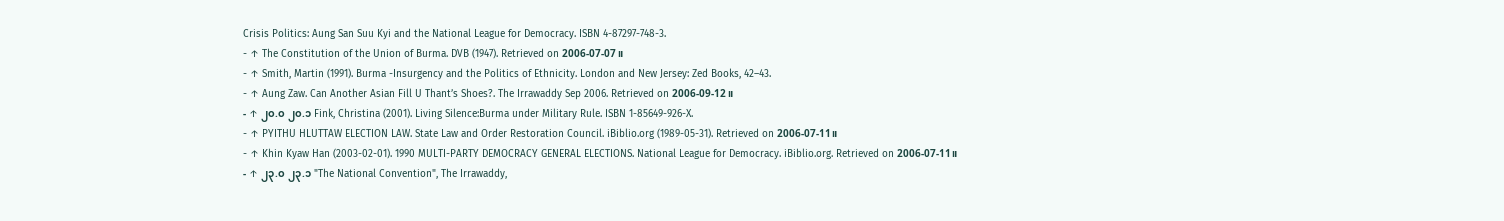Crisis Politics: Aung San Suu Kyi and the National League for Democracy. ISBN 4-87297-748-3.
- ↑ The Constitution of the Union of Burma. DVB (1947). Retrieved on 2006-07-07။
- ↑ Smith, Martin (1991). Burma -Insurgency and the Politics of Ethnicity. London and New Jersey: Zed Books, 42–43.
- ↑ Aung Zaw. Can Another Asian Fill U Thant’s Shoes?. The Irrawaddy Sep 2006. Retrieved on 2006-09-12။
- ↑ ၂၀.၀ ၂၀.၁ Fink, Christina (2001). Living Silence:Burma under Military Rule. ISBN 1-85649-926-X.
- ↑ PYITHU HLUTTAW ELECTION LAW. State Law and Order Restoration Council. iBiblio.org (1989-05-31). Retrieved on 2006-07-11။
- ↑ Khin Kyaw Han (2003-02-01). 1990 MULTI-PARTY DEMOCRACY GENERAL ELECTIONS. National League for Democracy. iBiblio.org. Retrieved on 2006-07-11။
- ↑ ၂၃.၀ ၂၃.၁ "The National Convention", The Irrawaddy,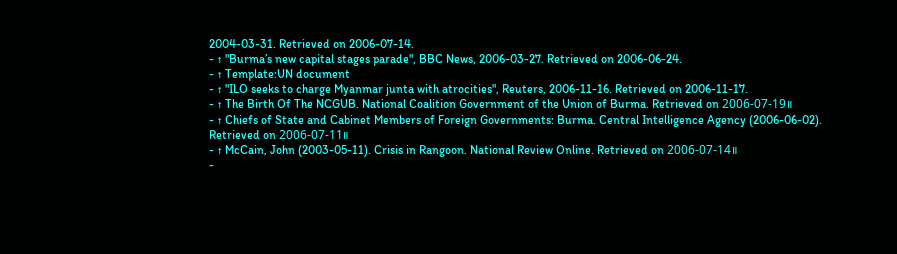2004-03-31. Retrieved on 2006-07-14.
- ↑ "Burma’s new capital stages parade", BBC News, 2006-03-27. Retrieved on 2006-06-24.
- ↑ Template:UN document
- ↑ "ILO seeks to charge Myanmar junta with atrocities", Reuters, 2006-11-16. Retrieved on 2006-11-17.
- ↑ The Birth Of The NCGUB. National Coalition Government of the Union of Burma. Retrieved on 2006-07-19။
- ↑ Chiefs of State and Cabinet Members of Foreign Governments: Burma. Central Intelligence Agency (2006-06-02). Retrieved on 2006-07-11။
- ↑ McCain, John (2003-05-11). Crisis in Rangoon. National Review Online. Retrieved on 2006-07-14။
-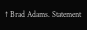↑ Brad Adams. Statement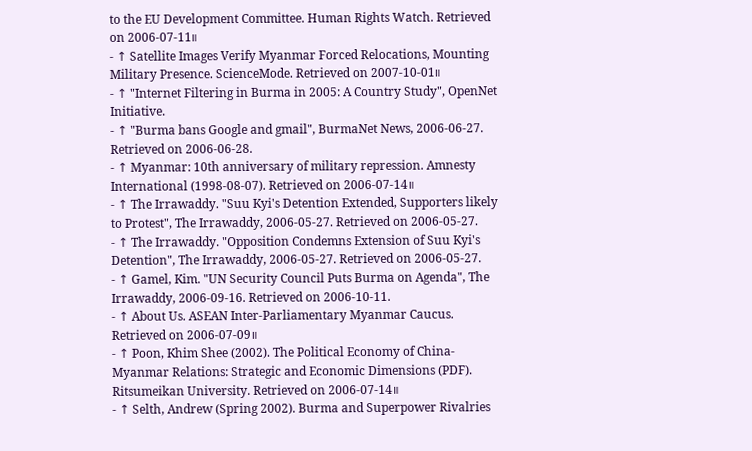to the EU Development Committee. Human Rights Watch. Retrieved on 2006-07-11။
- ↑ Satellite Images Verify Myanmar Forced Relocations, Mounting Military Presence. ScienceMode. Retrieved on 2007-10-01။
- ↑ "Internet Filtering in Burma in 2005: A Country Study", OpenNet Initiative.
- ↑ "Burma bans Google and gmail", BurmaNet News, 2006-06-27. Retrieved on 2006-06-28.
- ↑ Myanmar: 10th anniversary of military repression. Amnesty International (1998-08-07). Retrieved on 2006-07-14။
- ↑ The Irrawaddy. "Suu Kyi's Detention Extended, Supporters likely to Protest", The Irrawaddy, 2006-05-27. Retrieved on 2006-05-27.
- ↑ The Irrawaddy. "Opposition Condemns Extension of Suu Kyi's Detention", The Irrawaddy, 2006-05-27. Retrieved on 2006-05-27.
- ↑ Gamel, Kim. "UN Security Council Puts Burma on Agenda", The Irrawaddy, 2006-09-16. Retrieved on 2006-10-11.
- ↑ About Us. ASEAN Inter-Parliamentary Myanmar Caucus. Retrieved on 2006-07-09။
- ↑ Poon, Khim Shee (2002). The Political Economy of China-Myanmar Relations: Strategic and Economic Dimensions (PDF). Ritsumeikan University. Retrieved on 2006-07-14။
- ↑ Selth, Andrew (Spring 2002). Burma and Superpower Rivalries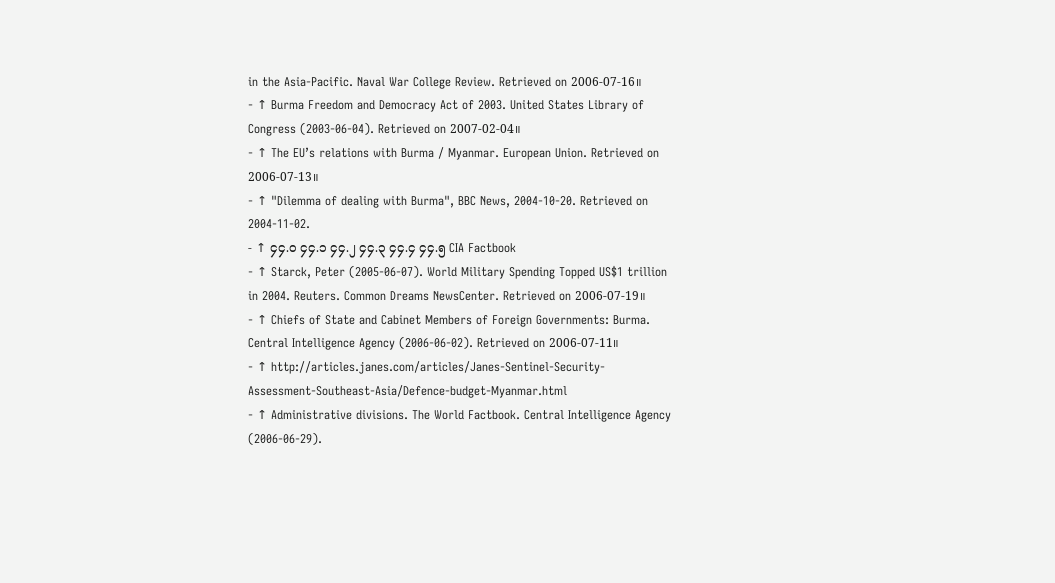in the Asia-Pacific. Naval War College Review. Retrieved on 2006-07-16။
- ↑ Burma Freedom and Democracy Act of 2003. United States Library of Congress (2003-06-04). Retrieved on 2007-02-04။
- ↑ The EU’s relations with Burma / Myanmar. European Union. Retrieved on 2006-07-13။
- ↑ "Dilemma of dealing with Burma", BBC News, 2004-10-20. Retrieved on 2004-11-02.
- ↑ ၄၄.၀ ၄၄.၁ ၄၄.၂ ၄၄.၃ ၄၄.၄ ၄၄.၅ CIA Factbook
- ↑ Starck, Peter (2005-06-07). World Military Spending Topped US$1 trillion in 2004. Reuters. Common Dreams NewsCenter. Retrieved on 2006-07-19။
- ↑ Chiefs of State and Cabinet Members of Foreign Governments: Burma. Central Intelligence Agency (2006-06-02). Retrieved on 2006-07-11။
- ↑ http://articles.janes.com/articles/Janes-Sentinel-Security-Assessment-Southeast-Asia/Defence-budget-Myanmar.html
- ↑ Administrative divisions. The World Factbook. Central Intelligence Agency (2006-06-29).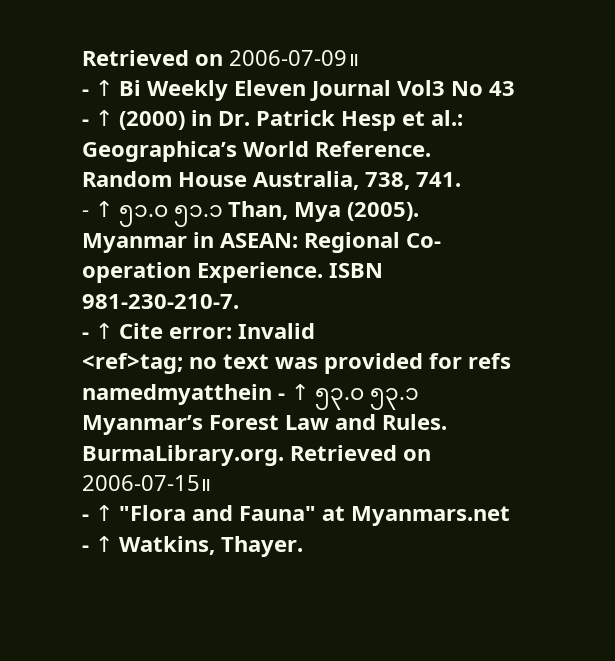Retrieved on 2006-07-09။
- ↑ Bi Weekly Eleven Journal Vol3 No 43
- ↑ (2000) in Dr. Patrick Hesp et al.: Geographica’s World Reference. Random House Australia, 738, 741.
- ↑ ၅၁.၀ ၅၁.၁ Than, Mya (2005). Myanmar in ASEAN: Regional Co-operation Experience. ISBN 981-230-210-7.
- ↑ Cite error: Invalid
<ref>tag; no text was provided for refs namedmyatthein - ↑ ၅၃.၀ ၅၃.၁ Myanmar’s Forest Law and Rules. BurmaLibrary.org. Retrieved on 2006-07-15။
- ↑ "Flora and Fauna" at Myanmars.net
- ↑ Watkins, Thayer.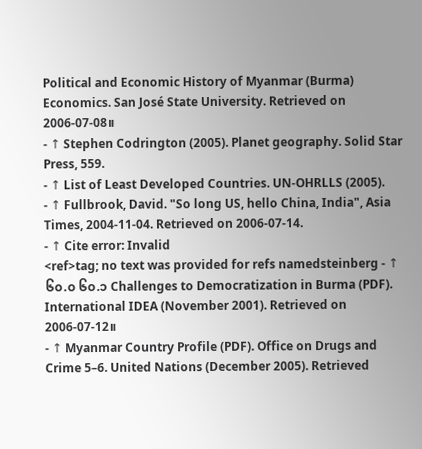Political and Economic History of Myanmar (Burma) Economics. San José State University. Retrieved on 2006-07-08။
- ↑ Stephen Codrington (2005). Planet geography. Solid Star Press, 559.
- ↑ List of Least Developed Countries. UN-OHRLLS (2005).
- ↑ Fullbrook, David. "So long US, hello China, India", Asia Times, 2004-11-04. Retrieved on 2006-07-14.
- ↑ Cite error: Invalid
<ref>tag; no text was provided for refs namedsteinberg - ↑ ၆၀.၀ ၆၀.၁ Challenges to Democratization in Burma (PDF). International IDEA (November 2001). Retrieved on 2006-07-12။
- ↑ Myanmar Country Profile (PDF). Office on Drugs and Crime 5–6. United Nations (December 2005). Retrieved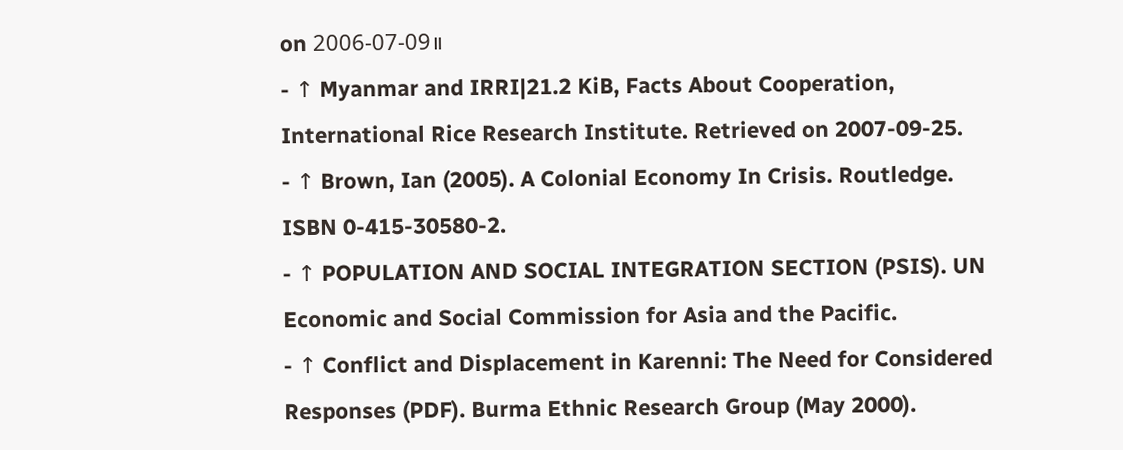on 2006-07-09။
- ↑ Myanmar and IRRI|21.2 KiB, Facts About Cooperation, International Rice Research Institute. Retrieved on 2007-09-25.
- ↑ Brown, Ian (2005). A Colonial Economy In Crisis. Routledge. ISBN 0-415-30580-2.
- ↑ POPULATION AND SOCIAL INTEGRATION SECTION (PSIS). UN Economic and Social Commission for Asia and the Pacific.
- ↑ Conflict and Displacement in Karenni: The Need for Considered Responses (PDF). Burma Ethnic Research Group (May 2000).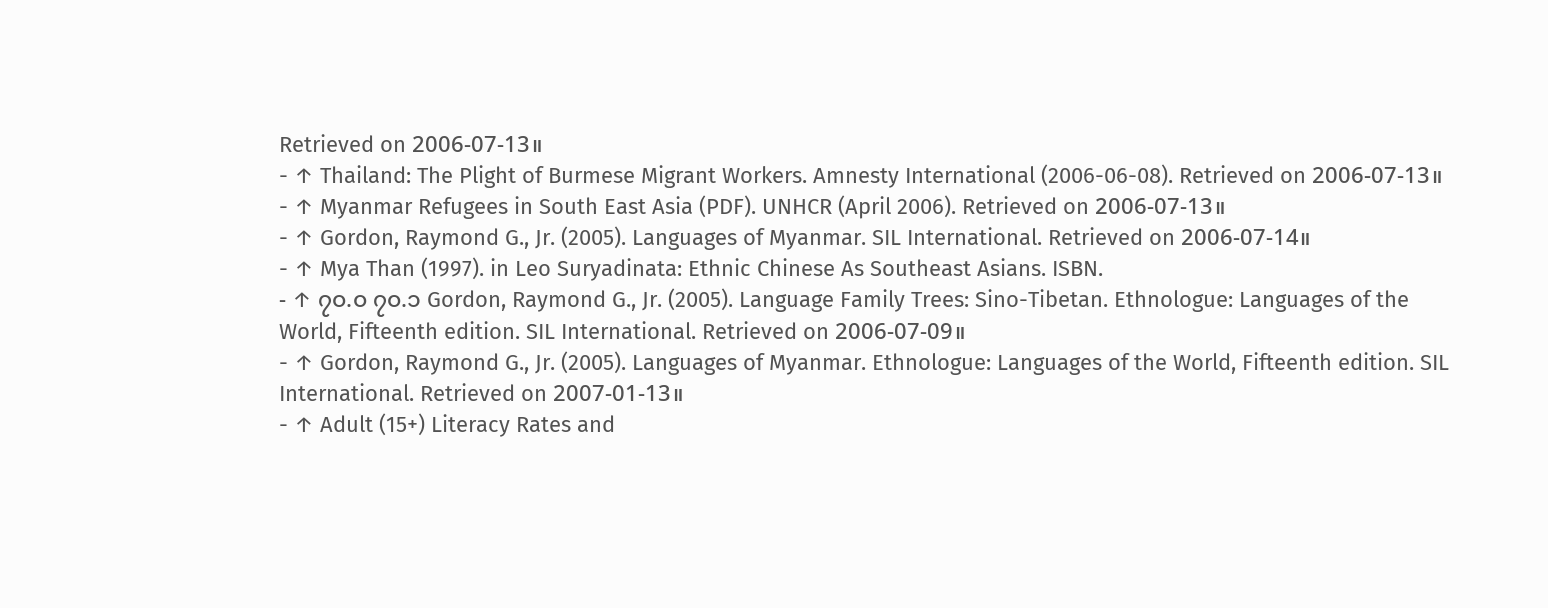Retrieved on 2006-07-13။
- ↑ Thailand: The Plight of Burmese Migrant Workers. Amnesty International (2006-06-08). Retrieved on 2006-07-13။
- ↑ Myanmar Refugees in South East Asia (PDF). UNHCR (April 2006). Retrieved on 2006-07-13။
- ↑ Gordon, Raymond G., Jr. (2005). Languages of Myanmar. SIL International. Retrieved on 2006-07-14။
- ↑ Mya Than (1997). in Leo Suryadinata: Ethnic Chinese As Southeast Asians. ISBN.
- ↑ ၇၀.၀ ၇၀.၁ Gordon, Raymond G., Jr. (2005). Language Family Trees: Sino-Tibetan. Ethnologue: Languages of the World, Fifteenth edition. SIL International. Retrieved on 2006-07-09။
- ↑ Gordon, Raymond G., Jr. (2005). Languages of Myanmar. Ethnologue: Languages of the World, Fifteenth edition. SIL International. Retrieved on 2007-01-13။
- ↑ Adult (15+) Literacy Rates and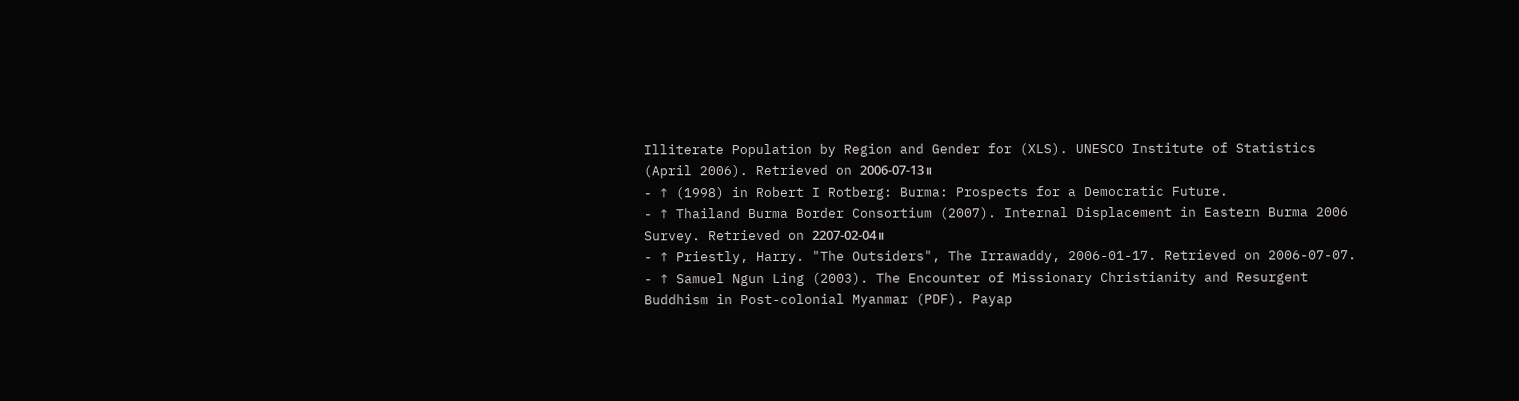Illiterate Population by Region and Gender for (XLS). UNESCO Institute of Statistics (April 2006). Retrieved on 2006-07-13။
- ↑ (1998) in Robert I Rotberg: Burma: Prospects for a Democratic Future.
- ↑ Thailand Burma Border Consortium (2007). Internal Displacement in Eastern Burma 2006 Survey. Retrieved on 2207-02-04။
- ↑ Priestly, Harry. "The Outsiders", The Irrawaddy, 2006-01-17. Retrieved on 2006-07-07.
- ↑ Samuel Ngun Ling (2003). The Encounter of Missionary Christianity and Resurgent Buddhism in Post-colonial Myanmar (PDF). Payap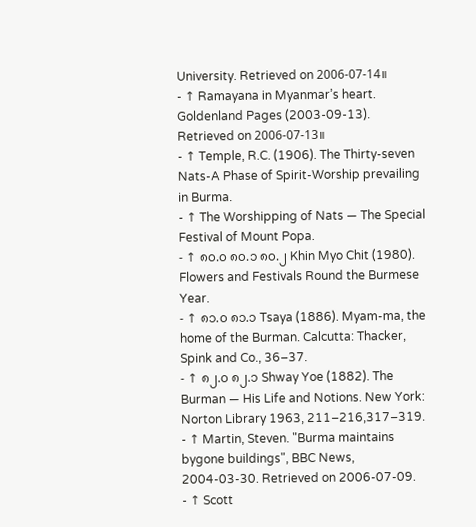University. Retrieved on 2006-07-14။
- ↑ Ramayana in Myanmar’s heart. Goldenland Pages (2003-09-13). Retrieved on 2006-07-13။
- ↑ Temple, R.C. (1906). The Thirty-seven Nats-A Phase of Spirit-Worship prevailing in Burma.
- ↑ The Worshipping of Nats — The Special Festival of Mount Popa.
- ↑ ၈၀.၀ ၈၀.၁ ၈၀.၂ Khin Myo Chit (1980). Flowers and Festivals Round the Burmese Year.
- ↑ ၈၁.၀ ၈၁.၁ Tsaya (1886). Myam-ma, the home of the Burman. Calcutta: Thacker, Spink and Co., 36–37.
- ↑ ၈၂.၀ ၈၂.၁ Shway Yoe (1882). The Burman — His Life and Notions. New York: Norton Library 1963, 211–216,317–319.
- ↑ Martin, Steven. "Burma maintains bygone buildings", BBC News, 2004-03-30. Retrieved on 2006-07-09.
- ↑ Scott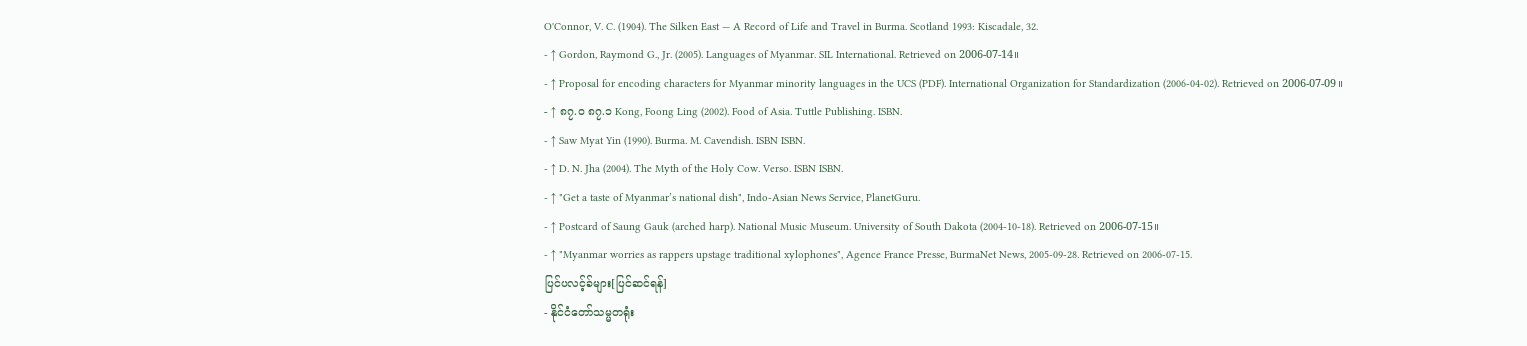O'Connor, V. C. (1904). The Silken East — A Record of Life and Travel in Burma. Scotland 1993: Kiscadale, 32.
- ↑ Gordon, Raymond G., Jr. (2005). Languages of Myanmar. SIL International. Retrieved on 2006-07-14။
- ↑ Proposal for encoding characters for Myanmar minority languages in the UCS (PDF). International Organization for Standardization (2006-04-02). Retrieved on 2006-07-09။
- ↑ ၈၇.၀ ၈၇.၁ Kong, Foong Ling (2002). Food of Asia. Tuttle Publishing. ISBN.
- ↑ Saw Myat Yin (1990). Burma. M. Cavendish. ISBN ISBN.
- ↑ D. N. Jha (2004). The Myth of the Holy Cow. Verso. ISBN ISBN.
- ↑ "Get a taste of Myanmar’s national dish", Indo-Asian News Service, PlanetGuru.
- ↑ Postcard of Saung Gauk (arched harp). National Music Museum. University of South Dakota (2004-10-18). Retrieved on 2006-07-15။
- ↑ "Myanmar worries as rappers upstage traditional xylophones", Agence France Presse, BurmaNet News, 2005-09-28. Retrieved on 2006-07-15.
ပြင်ပလင့်ခ်များ[ပြင်ဆင်ရန်]
- နိုင်ငံတော်သမ္မတရုံး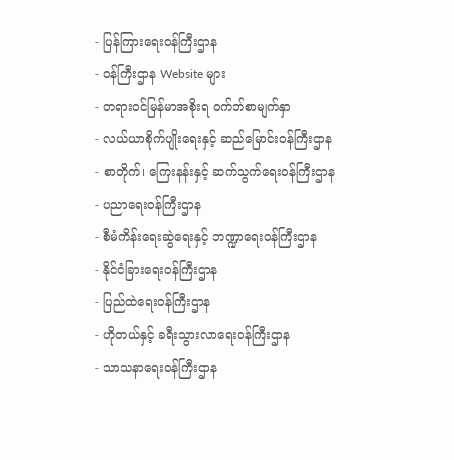- ပြန်ကြားရေးဝန်ကြီးဌာန
- ၀န်ကြီးဌာန Website များ
- တရားဝင်မြန်မာအစိုးရ ဝက်ဘ်စာမျက်နှာ
- လယ်ယာစိုက်ပျိုးရေးနှင့် ဆည်မြောင်းဝန်ကြီးဌာန
- စာတိုက်၊ ကြေးနန်းနှင့် ဆက်သွက်ရေးဝန်ကြီးဌာန
- ပညာရေးဝန်ကြီးဌာန
- စီမံကိန်းရေးဆွဲရေးနှင့် ဘဏ္ဍာရေးဝန်ကြီးဌာန
- နိုင်ငံခြားရေးဝန်ကြီးဌာန
- ပြည်ထဲရေးဝန်ကြီးဌာန
- ဟိုတယ်နှင့် ခရီးသွားလာရေးဝန်ကြီးဌာန
- သာသနာရေးဝန်ကြီးဌာန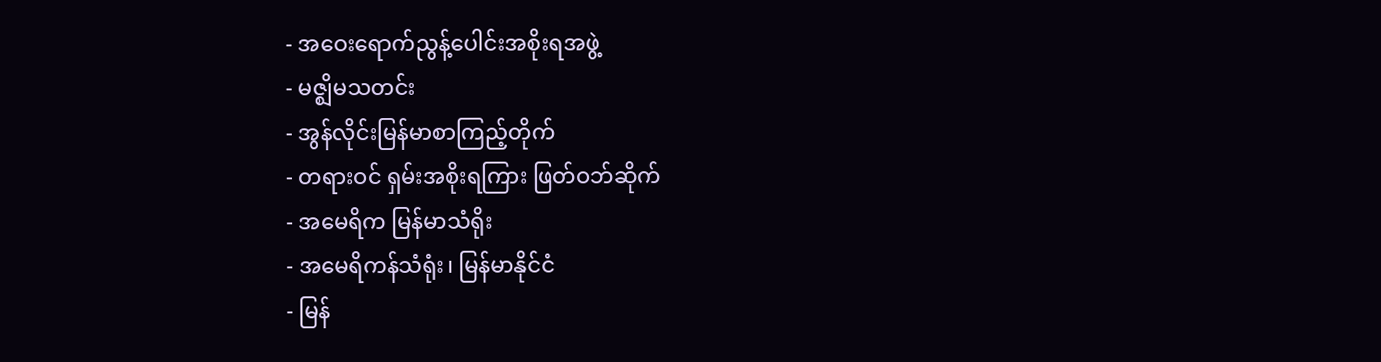- အဝေးရောက်ညွန့်ပေါင်းအစိုးရအဖွဲ့
- မဇ္ဈိမသတင်း
- အွန်လိုင်းမြန်မာစာကြည့်တိုက်
- တရားဝင် ရှမ်းအစိုးရကြား ဖြတ်ဝဘ်ဆိုက်
- အမေရိက မြန်မာသံရိုး
- အမေရိကန်သံရုံး၊ မြန်မာနိုင်ငံ
- မြန်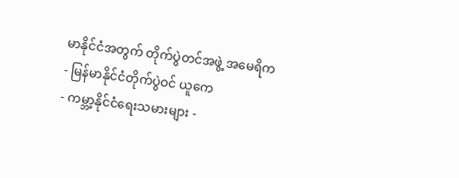မာနိုင်ငံအတွက် တိုက်ပွဲတင်အဖွဲ့ အမေရိက
- မြန်မာနိုင်ငံတိုက်ပွဲဝင် ယူကေ
- ကမ္ဘာ့နိုင်ငံရေးသမားများ -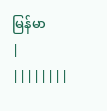မြန်မာ
|
||||||||